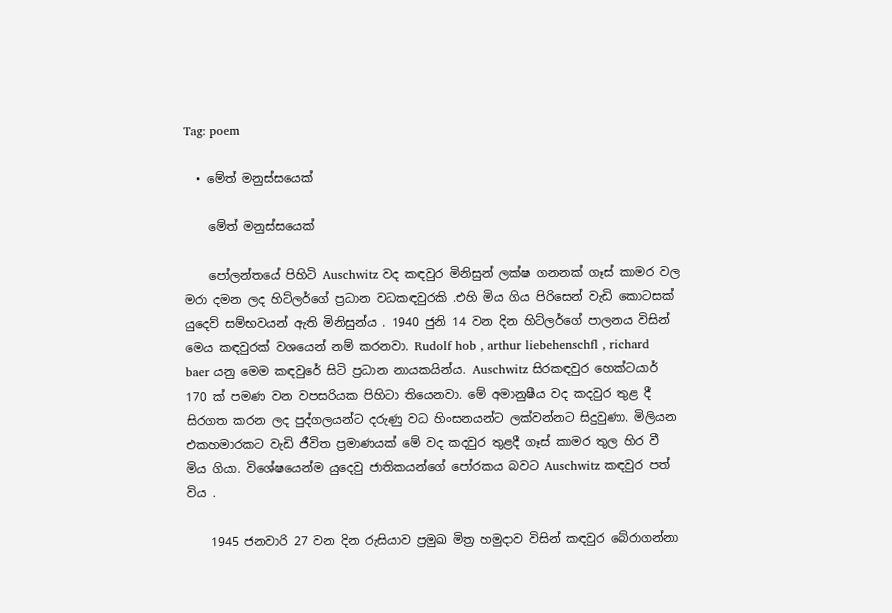Tag: poem

  • මේත් මනුස්සයෙක්

    මේත් මනුස්සයෙක්

    පෝලන්තයේ පිහිටි Auschwitz වද කඳවුර මිනිසුන් ලක්ෂ ගනනක් ගෑස් කාමර වල මරා දමන ලද හිට්ලර්ගේ ප්‍රධාන වධකඳවුරකි .එහි මිය ගිය පිරිසෙන් වැඩි කොටසක් යුදෙව් සම්භවයන් ඇති මිනිසුන්ය . 1940 ජුනි 14 වන දින හිට්ලර්ගේ පාලනය විසින් මෙය කඳවුරක් වශයෙන් නම් කරනවා. Rudolf hob , arthur liebehenschfl , richard baer යනු මෙම කඳවුරේ සිටි ප්‍රධාන නායකයින්ය. Auschwitz සිරකඳවුර හෙක්ටයාර් 170 ක් පමණ වන වපසරියක පිහිටා තියෙනවා. මේ අමානුෂීය වද කදවුර තුළ දී සිරගත කරන ලද පුද්ගලයන්ට දරුණු වධ හිංසනයන්ට ලක්වන්නට සිදුවුණා. මිලියන එකහමාරකට වැඩි ජීවිත ප්‍රමාණයක් මේ වද කදවුර තුළදී ගෑස් කාමර තුල හිර වී මිය ගියා. විශේෂයෙන්ම යුදෙවු ජාතිකයන්ගේ පෝරකය බවට Auschwitz කඳවුර පත් විය .

    1945 ජනවාරි 27 වන දින රුසියාව ප්‍රමුඛ මිත්‍ර හමුදාව විසින් කඳවුර බේරාගන්නා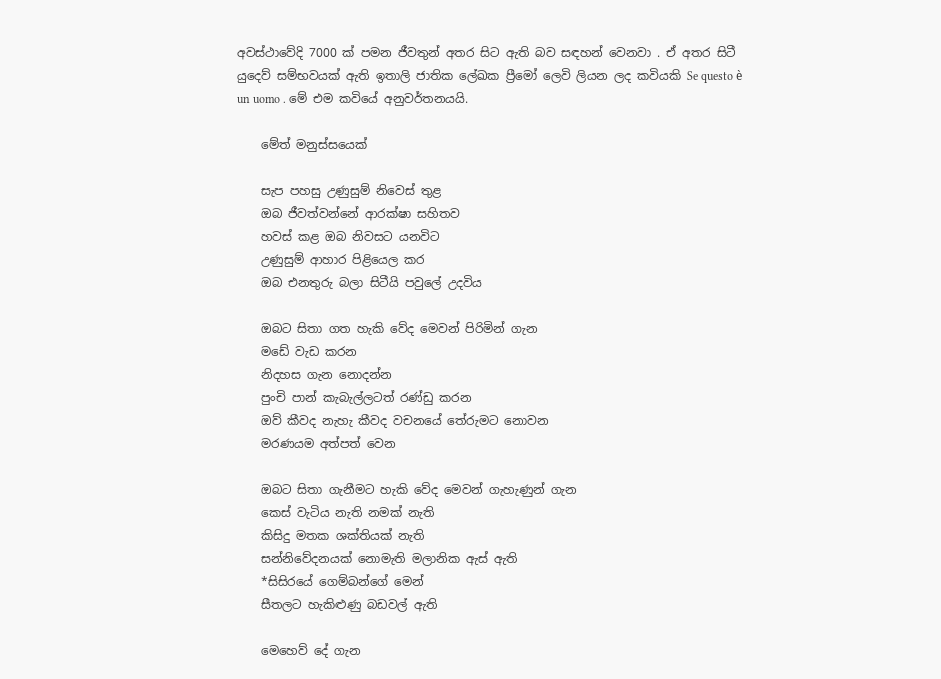අවස්ථාවේදි 7000 ක් පමන ජීවතුන් අතර සිට ඇති බව සඳහන් වෙනවා . ඒ අතර සිටී යුදෙව් සම්භවයක් ඇති ඉතාලි ජාතික ලේඛක ප්‍රීමෝ ලෙවි ලියන ලද කවියකි Se questo è un uomo . මේ එම කවියේ අනුවර්තනයයි.

    මේත් මනුස්සයෙක්

    සැප පහසු උණුසුම් නිවෙස් තුළ
    ඔබ ජීවත්වන්නේ ආරක්ෂා සහිතව
    හවස් කළ ඔබ නිවසට යනවිට
    උණුසුම් ආහාර පිළියෙල කර
    ඔබ එනතුරු බලා සිටීයි පවුලේ උදවිය

    ඔබට සිතා ගත හැකි වේද මෙවන් පිරිමින් ගැන
    මඩේ වැඩ කරන
    නිදහස ගැන නොදන්න
    පුංචි පාන් කැබැල්ලටත් රණ්ඩු කරන
    ඔව් කීවද නැහැ කීවද වචනයේ තේරුමට නොවන
    මරණයම අත්පත් වෙන

    ඔබට සිතා ගැනීමට හැකි වේද මෙවන් ගැහැණුන් ගැන
    කෙස් වැටිය නැති නමක් නැති
    කිසිදු මතක ශක්තියක් නැති
    සන්නිවේදනයක් නොමැති මලානික ඇස් ඇති
    *සිසිරයේ ගෙම්බන්ගේ මෙන්
    සීතලට හැකිළුණු බඩවල් ඇති

    මෙහෙව් දේ ගැන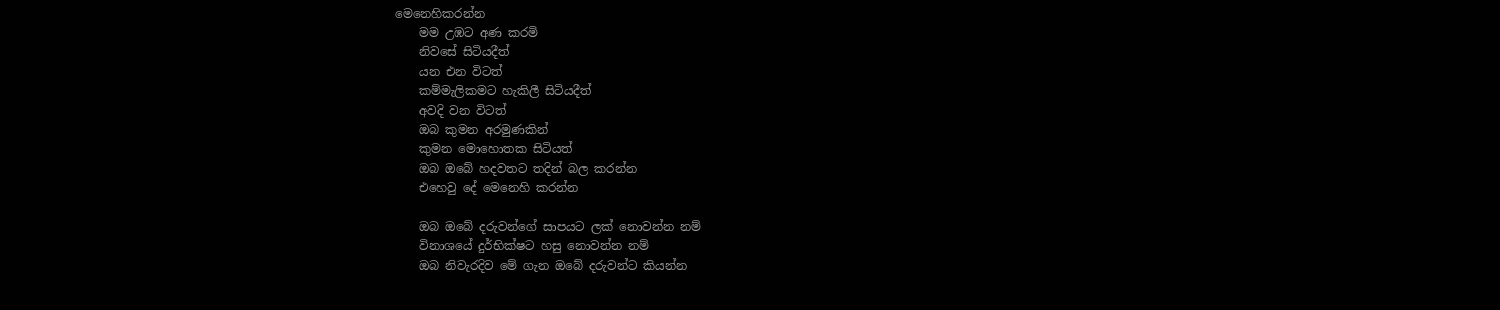මෙනෙහිකරන්න
    මම උඹට අණ කරමි
    නිවසේ සිටියදීත්
    යන එන විටත්
    කම්මැලිකමට හැකිලී සිටියදීත්
    අවදි වන විටත්
    ඔබ කුමන අරමුණකින්
    කුමන මොහොතක සිටියත්
    ඔබ ඔබේ හදවතට තදින් බල කරන්න
    එහෙවු දේ මෙනෙහි කරන්න

    ඔබ ඔබේ දරුවන්ගේ සාපයට ලක් නොවන්න නම්
    විනාශයේ දුර්භික්ෂට හසු නොවන්න නම්
    ඔබ නිවැරදිව මේ ගැන ඔබේ දරුවන්ට කියන්න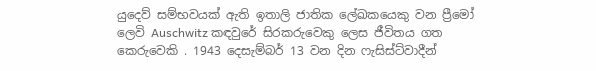යුදෙව් සම්භවයක් ඇති ඉතාලි ජාතික ලේඛකයෙකු වන ප්‍රීමෝ ලෙවි Auschwitz කඳවුරේ සිරකරුවෙකු ලෙස ජීවිතය ගත කෙරුවෙකි . 1943 දෙසැම්බර් 13 වන දින ෆැසිස්ට්වාදීන්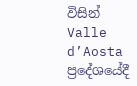විසින් Valle d’Aosta ප්‍රදේශයේදී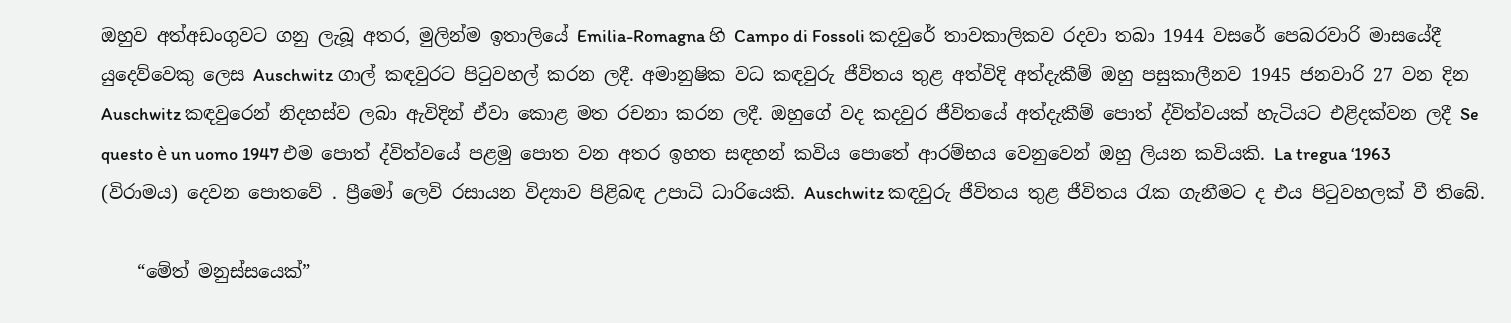ඔහුව අත්අඩංගුවට ගනු ලැබූ අතර, මුලින්ම ඉතාලියේ Emilia-Romagna හි Campo di Fossoli කදවුරේ තාවකාලිකව රදවා තබා 1944 වසරේ පෙබරවාරි මාසයේදී යුදෙව්වෙකු ලෙස Auschwitz ගාල් කඳවුරට පිටුවහල් කරන ලදී. අමානුෂික වධ කඳවුරු ජීවිතය තුළ අත්විදි අත්දැකීම් ඔහු පසුකාලීනව 1945 ජනවාරි 27 වන දින Auschwitz කඳවුරෙන් නිදහස්ව ලබා ඇවිදින් ඒවා කොළ මත රචනා කරන ලදී. ඔහුගේ වද කදවුර ජීවිතයේ අත්දැකීම් පොත් ද්විත්වයක් හැටියට එළිදක්වන ලදී Se questo è un uomo 1947 එම පොත් ද්විත්වයේ පළමු පොත වන අතර ඉහත සඳහන් කවිය පොතේ ආරම්භය වෙනුවෙන් ඔහු ලියන කවියකි. La tregua ‘1963 (විරාමය) දෙවන පොතවේ . ප්‍රීමෝ ලෙවි රසායන විද්‍යාව පිළිබඳ උපාධි ධාරියෙකි. Auschwitz කඳවුරු ජීවිතය තුළ ජීවිතය රැක ගැනීමට ද එය පිටුවහලක් වී තිබේ.

    “මේත් මනුස්සයෙක්”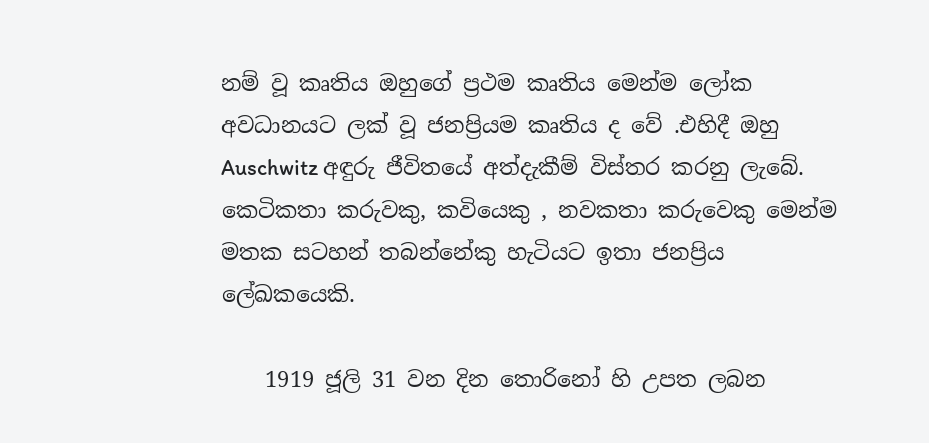නම් වූ කෘතිය ඔහුගේ ප්‍රථම කෘතිය මෙන්ම ලෝක අවධානයට ලක් වූ ජනප්‍රියම කෘතිය ද වේ .එහිදී ඔහු Auschwitz අඳුරු ජීවිතයේ අත්දැකීම් විස්තර කරනු ලැබේ. කෙටිකතා කරුවකු, කවියෙකු , නවකතා කරුවෙකු මෙන්ම මතක සටහන් තබන්නේකු හැටියට ඉතා ජනප්‍රිය ලේඛකයෙකි.

    1919 ජූලි 31 වන දින තොරිනෝ හි උපත ලබන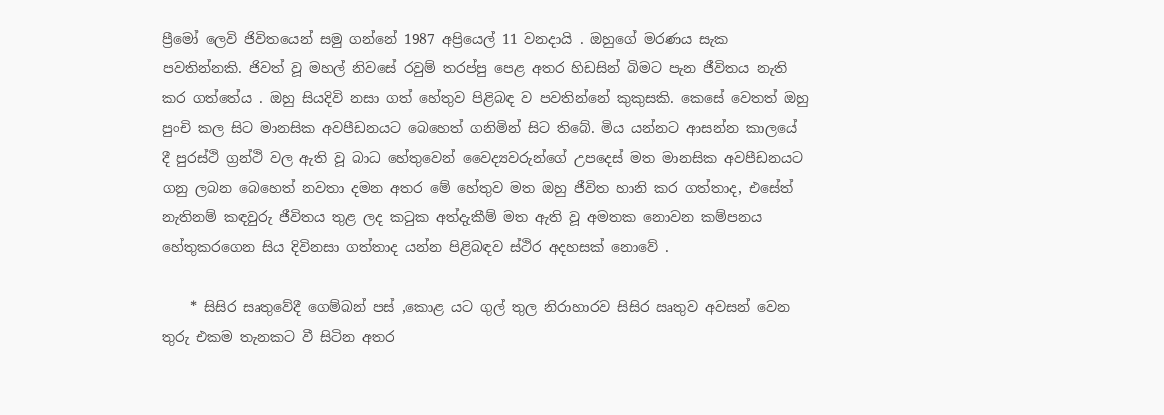ප්‍රීමෝ ලෙවි ජිවිතයෙන් සමු ගන්නේ 1987 අප්‍රියෙල් 11 වනදායි . ඔහුගේ මරණය සැක පවතින්නකි. ජිවත් වූ මහල් නිවසේ රවුම් තරප්පු පෙළ අතර හිඩසින් බිමට පැන ජීවිතය නැති කර ගත්තේය . ඔහු සියදිවි නසා ගත් හේතුව පිළිබඳ ව පවතින්නේ කුකුසකි. කෙසේ වෙතත් ඔහු පුංචි කල සිට මානසික අවපීඩනයට බෙහෙත් ගනිමින් සිට තිබේ. මිය යන්නට ආසන්න කාලයේ දී පුරස්ථි ග්‍රන්ථි වල ඇති වූ බාධ හේතුවෙන් වෛද්‍යවරුන්ගේ උපදෙස් මත මානසික අවපීඩනයට ගනු ලබන බෙහෙත් නවතා දමන අතර මේ හේතුව මත ඔහු ජීවිත හානි කර ගත්තාද, එසේත් නැතිනම් කඳවුරු ජීවිතය තුළ ලද කටුක අත්දැකීම් මත ඇති වූ අමතක නොවන කම්පනය හේතුකරගෙන සිය දිවිනසා ගත්තාද යන්න පිළිබඳව ස්ථිර අදහසක් නොවේ .

    * සිසිර සෘතුවේදී ගෙම්බන් පස් ,කොළ යට ගුල් තුල නිරාහාරව සිසිර ඍතුව අවසන් වෙන තුරු එකම තැනකට වී සිටින අතර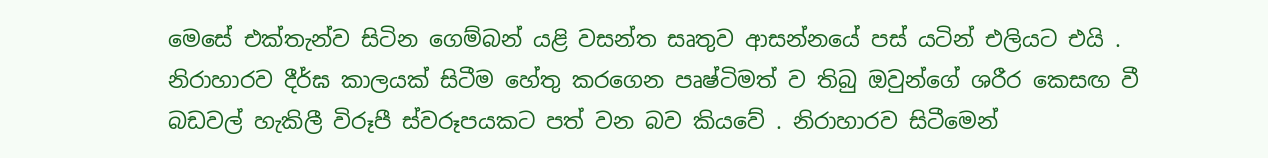මෙසේ එක්තැන්ව සිටින ගෙම්බන් යළි වසන්ත සෘතුව ආසන්නයේ පස් යටින් එලියට එයි . නිරාහාරව දීර්ඝ කාලයක් සිටීම හේතු කරගෙන පෘෂ්ටිමත් ව තිබු ඔවුන්ගේ ශරීර කෙසඟ වී බඩවල් හැකිලී විරූපී ස්වරූපයකට පත් වන බව කියවේ . නිරාහාරව සිටීමෙන්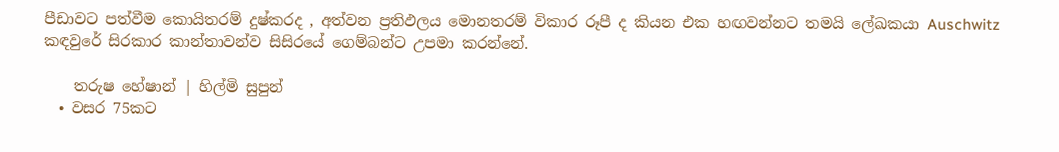පීඩාවට පත්වීම කොයිතරම් දුෂ්කරද , අත්වන ප්‍රතිඵලය මොනතරම් විකාර රූපී ද කියන එක හඟවන්නට තමයි ලේඛකයා Auschwitz කඳවුරේ සිරකාර කාන්තාවන්ව සිසිරයේ ගෙම්බන්ට උපමා කරන්නේ.

    තරුෂ හේෂාන් | හිල්මි සුපුන්
  • වසර 75කට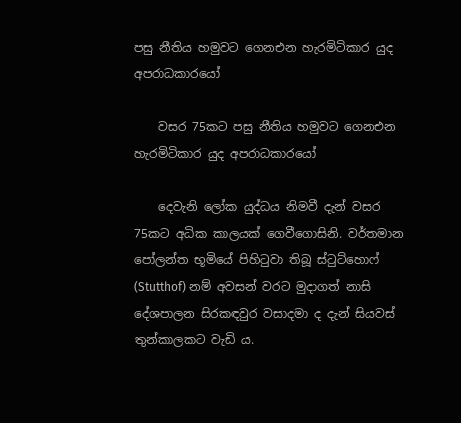පසු නීතිය හමුවට ගෙනඑන හැරමිටිකාර යුද අපරාධකාරයෝ

    වසර 75කට පසු නීතිය හමුවට ගෙනඑන හැරමිටිකාර යුද අපරාධකාරයෝ

    දෙවැනි ලෝක යුද්ධය නිමවී දැන් වසර 75කට අධික කාලයක් ගෙවීගොසිනි. වර්තමාන පෝලන්ත භූමියේ පිහිටුවා තිබූ ස්ටුට්හොෆ් (Stutthof) නම් අවසන් වරට මුදාගත් නාසි දේශපාලන සිරකඳවුර වසාදමා ද දැන් සියවස් තුන්කාලකට වැඩි ය.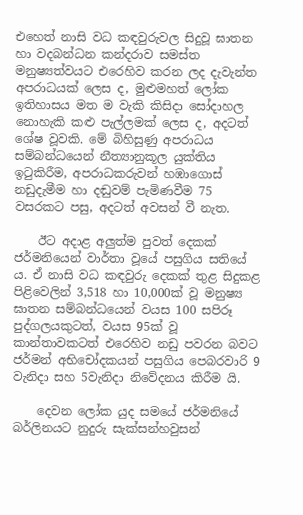එහෙත් නාසි වධ කඳවුරුවල සිදුවූ ඝාතන හා වදබන්ධන කන්දරාව සමස්ත මනුෂ්‍යත්වයට එරෙහිව කරන ලද දැවැන්ත අපරාධයක් ලෙස ද, මුළුමහත් ලෝක ඉතිහාසය මත ම වැකි කිසිදා සෝදාහල නොහැකි කළු පැල්ලමක් ලෙස ද, අදටත් ශේෂ වූවකි. මේ බිහිසුණු අපරාධය සම්බන්ධයෙන් නීත්‍යානුකූල යුක්තිය ඉටුකිරීම, අපරාධකරුවන් හඹාගොස් නඩුදැමීම හා දඬුවම් පැමිණවීම 75 වසරකට පසු, අදටත් අවසන් වී නැත.

    ඊට අදාළ අලුත්ම පුවත් දෙකක් ජර්මනියෙන් වාර්තා වූයේ පසුගිය සතියේ ය. ඒ නාසි වධ කඳවුරු දෙකක් තුළ සිදුකළ පිළිවෙලින් 3,518 හා 10,000ක් වූ මනුෂ්‍ය ඝාතන සම්බන්ධයෙන් වයස 100 සපිරූ පුද්ගලයකුටත්, වයස 95ක් වූ කාන්තාවකටත් එරෙහිව නඩු පවරන බවට ජර්මන් අභිචෝදකයන් පසුගිය පෙබරවාරි 9 වැනිදා සහ 5වැනිදා නිවේදනය කිරීම යි.

    දෙවන ලෝක යුද සමයේ ජර්මනියේ බර්ලිනයට නුදුරු සැක්සන්හවුසන්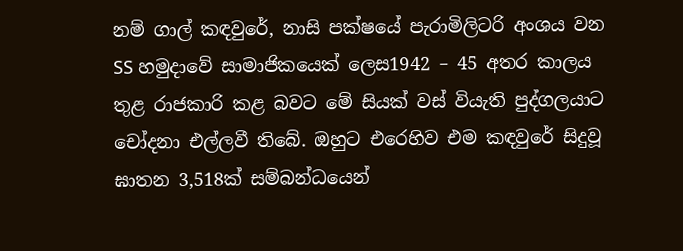නම් ගාල් කඳවුරේ, නාසි පක්ෂයේ පැරාමිලිටරි අංශය වන SS හමුදාවේ සාමාජිකයෙක් ලෙස1942 – 45 අතර කාලය තුළ රාජකාරි කළ බවට මේ සියක් වස් වියැති පුද්ගලයාට චෝදනා එල්ලවී තිබේ. ඔහුට එරෙහිව එම කඳවුරේ සිදුවූ ඝාතන 3,518ක් සම්බන්ධයෙන්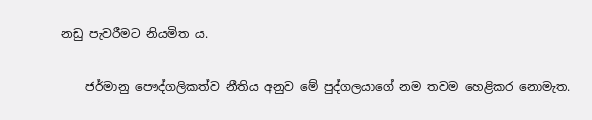නඩු පැවරීමට නියමිත ය.

    ජර්මානු පෞද්ගලිකත්ව නීතිය අනුව මේ පුද්ගලයාගේ නම තවම හෙළිකර නොමැත.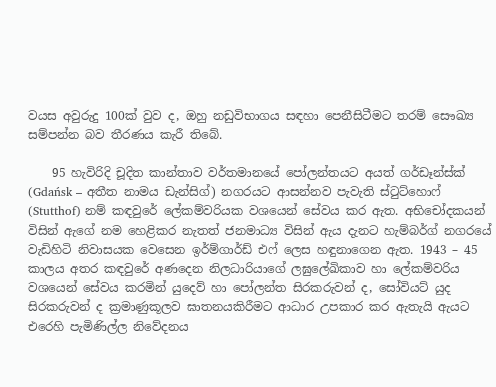වයස අවුරුදු 100ක් වුව ද, ඔහු නඩුවිභාගය සඳහා පෙනීසිටීමට තරම් සෞඛ්‍ය සම්පන්න බව තීරණය කැරී තිබේ.

    95 හැවිරිදි චූදිත කාන්තාව වර්තමානයේ පෝලන්තයට අයත් ගර්ඩෑන්ස්ක් (Gdańsk – අතීත නාමය ඩැන්සිග්) නගරයට ආසන්නව පැවැති ස්ටුට්හොෆ් (Stutthof) නම් කඳවුරේ ලේකම්වරියක වශයෙන් සේවය කර ඇත. අභිචෝදකයන් විසින් ඇගේ නම හෙළිකර නැතත් ජනමාධ්‍ය විසින් ඇය දැනට හැම්බර්ග් නගරයේ වැඩිහිටි නිවාසයක වෙසෙන ඉර්ම්ගාර්ඩ් එෆ් ලෙස හඳුනාගෙන ඇත. 1943 – 45 කාලය අතර කඳවුරේ අණදෙන නිලධාරියාගේ ලඝුලේඛිකාව හා ලේකම්වරිය වශයෙන් සේවය කරමින් යුදෙව් හා පෝලන්ත සිරකරුවන් ද, සෝවියට් යුද සිරකරුවන් ද ක්‍රමාණුකූලව ඝාතනයකිරීමට ආධාර උපකාර කර ඇතැයි ඇයට එරෙහි පැමිණිල්ල නිවේදනය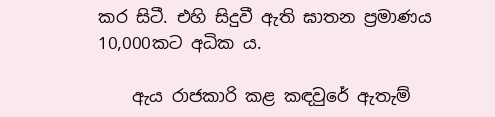කර සිටී. එහි සිදුවී ඇති ඝාතන ප්‍රමාණය 10,000කට අධික ය.

    ඇය රාජකාරි කළ කඳවුරේ ඇතැම්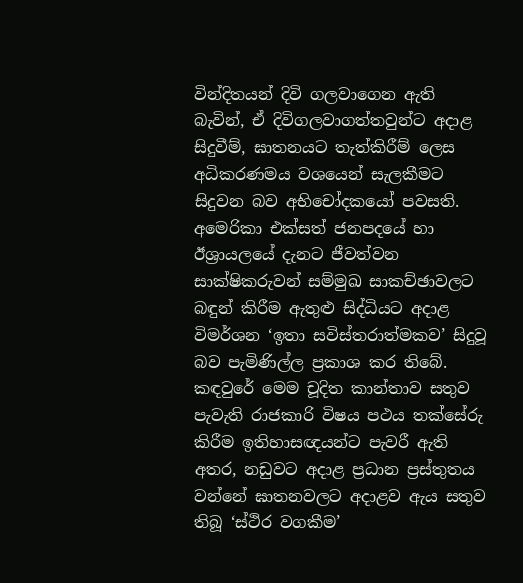වින්දිතයන් දිවි ගලවාගෙන ඇති බැවින්, ඒ දිවිගලවාගත්තවුන්ට අදාළ සිදුවීම්, ඝාතනයට තැත්කිරීම් ලෙස අධිකරණමය වශයෙන් සැලකීමට සිදුවන බව අභිචෝදකයෝ පවසති. අමෙරිකා එක්සත් ජනපදයේ හා ඊශ්‍රායලයේ දැනට ජීවත්වන සාක්ෂිකරුවන් සම්මුඛ සාකච්ඡාවලට බඳුන් කිරීම ඇතුළු සිද්ධියට අදාළ විමර්ශන ‘ඉතා සවිස්තරාත්මකව’ සිදුවූ බව පැමිණිල්ල ප්‍රකාශ කර තිබේ. කඳවුරේ මෙම චූදිත කාන්තාව සතුව පැවැති රාජකාරි විෂය පථය තක්සේරු කිරීම ඉතිහාසඥයන්ට පැවරී ඇති අතර, නඩුවට අදාළ ප්‍රධාන ප්‍රස්තුතය වන්නේ ඝාතනවලට අදාළව ඇය සතුව තිබූ ‘ස්ථිර වගකීම’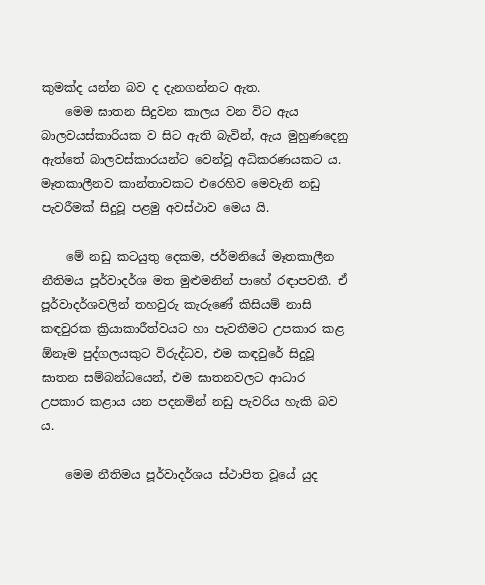කුමක්ද යන්න බව ද දැනගන්නට ඇත.
    මෙම ඝාතන සිදුවන කාලය වන විට ඇය බාලවයස්කාරියක ව සිට ඇති බැවින්, ඇය මුහුණදෙනු ඇත්තේ බාලවස්කාරයන්ට වෙන්වූ අධිකරණයකට ය. මෑතකාලීනව කාන්තාවකට එරෙහිව මෙවැනි නඩු පැවරීමක් සිදුවූ පළමු අවස්ථාව මෙය යි.

    මේ නඩු කටයුතු දෙකම, ජර්මනියේ මෑතකාලීන නීතිමය පූර්වාදර්ශ මත මුළුමනින් පාහේ රඳාපවතී. ඒ පූර්වාදර්ශවලින් තහවුරු කැරුණේ කිසියම් නාසි කඳවුරක ක්‍රියාකාරීත්වයට හා පැවතීමට උපකාර කළ ඕනෑම පුද්ගලයකුට විරුද්ධව, එම කඳවුරේ සිදුවූ ඝාතන සම්බන්ධයෙන්, එම ඝාතනවලට ආධාර උපකාර කළාය යන පදනමින් නඩු පැවරිය හැකි බව ය.

    මෙම නීතිමය පූර්වාදර්ශය ස්ථාපිත වූයේ යුද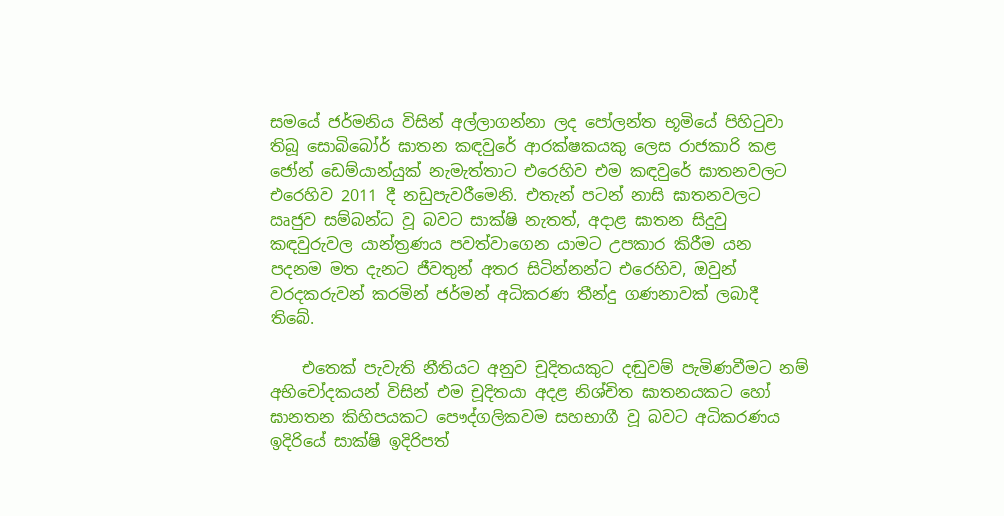සමයේ ජර්මනිය විසින් අල්ලාගන්නා ලද පෝලන්ත භූමියේ පිහිටුවා තිබූ සොබිබෝර් ඝාතන කඳවු‌රේ ආරක්ෂකයකු ලෙස රාජකාරි කළ ජෝන් ඩෙම්යාන්යුක් නැමැත්තාට එරෙහිව එම කඳවුරේ ඝාතනවලට එරෙහිව 2011 දී නඩුපැවරීමෙනි. එතැන් පටන් නාසි ඝාතනවලට ඍජුව සම්බන්ධ වූ බවට සාක්ෂි නැතත්, අදාළ ඝාතන සිදුවු කඳවුරුවල යාන්ත්‍රණය පවත්වාගෙන යාමට උපකාර කිරීම යන පදනම මත දැනට ජීවතුන් අතර සිටින්නන්ට එරෙහිව, ඔවුන් වරදකරුවන් කරමින් ජර්මන් අධිකරණ තීන්දු ගණනාවක් ලබාදී තිබේ.

    එතෙක් පැවැති නීතියට අනුව චූදිතයකුට දඬුවම් පැමිණවීමට නම් අභිචෝදකයන් විසින් එම චූදිතයා අදළ නිශ්චිත ඝාතනයකට හෝ ඝානතන කිහිපයකට පෞද්ගලිකවම සහභාගී වූ බවට අධිකරණය ඉදිරියේ සාක්ෂි ඉදිරිපත්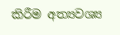කිරීම අත්‍යවශ්‍ය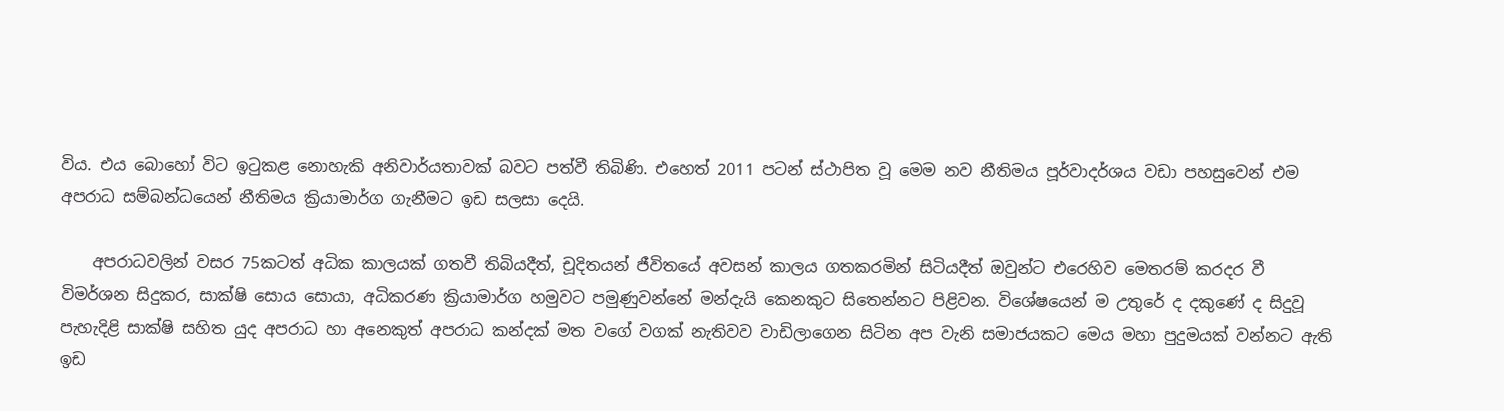විය. එය බොහෝ විට ඉටුකළ නොහැකි අනිවාර්යතාවක් බවට පත්වී තිබිණි. එහෙත් 2011 පටන් ස්ථාපිත වූ මෙම නව නීතිමය පූර්වාදර්ශය වඩා පහසුවෙන් එම අපරාධ සම්බන්ධයෙන් නීතිමය ක්‍රියාමාර්ග ගැනීමට ඉඩ සලසා දෙයි.

    අපරාධවලින් වසර 75කටත් අධික කාලයක් ගතවී තිබියදීත්, චූදිතයන් ජීවිතයේ අවසන් කාලය ගතකරමින් සිටියදීත් ඔවුන්ට එරෙහිව මෙතරම් කරදර වී විමර්ශන සිදුකර, සාක්ෂි සොය සොයා, අධිකරණ ක්‍රියාමාර්ග හමුවට පමුණුවන්නේ මන්දැයි කෙනකුට සිතෙන්නට පිළිවන. විශේෂයෙන් ම උතුරේ ද දකුණේ ද සිදුවූ පැහැදිළි සාක්ෂි සහිත යුද අපරාධ හා අනෙකුත් අපරාධ කන්දක් මත වගේ වගක් නැතිවව වාඩිලාගෙන සිටින අප වැනි සමාජයකට මෙය මහා පුදුමයක් වන්නට ඇති ඉඩ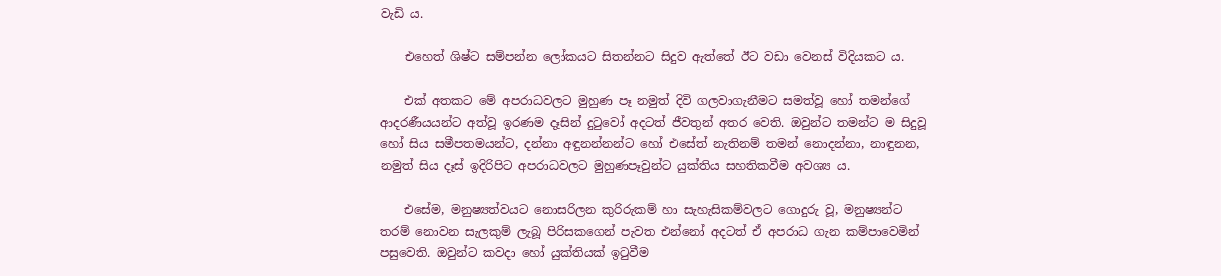වැඩි ය.

    එහෙත් ශිෂ්ට සම්පන්න ලෝකයට සිතන්නට සිදුව ඇත්තේ ඊට වඩා වෙනස් විදියකට ය.

    එක් අතකට මේ අපරාධවලට මුහුණ පෑ නමුත් දිවි ගලවාගැනීමට සමත්වූ හෝ තමන්ගේ ආදරණීයයන්ට අත්වූ ඉරණම දෑසින් දුටුවෝ අදටත් ජීවතුන් අතර වෙති. ඔවුන්ට තමන්ට ම සිදුවූ හෝ සිය සමීපතමයන්ට, දන්නා අඳුනන්නන්ට හෝ එසේත් නැතිනම් තමන් නොදන්නා, නාඳුනන, නමුත් සිය දෑස් ඉදිරිපිට අපරාධවලට මුහුණපෑවුන්ට යුක්තිය සහතිකවීම අවශ්‍ය ය.

    එසේම, මනුෂ්‍යත්වයට නොසරිලන කුරිරුකම් හා සැහැසිකම්වලට ගොදුරු වූ, මනුෂ්‍යන්ට තරම් නොවන සැලකුම් ලැබූ පිරිසකගෙන් පැවත එන්නෝ අදටත් ඒ අපරාධ ගැන කම්පාවෙමින් පසුවෙති. ඔවුන්ට කවදා හෝ යුක්තියක් ඉටුවීම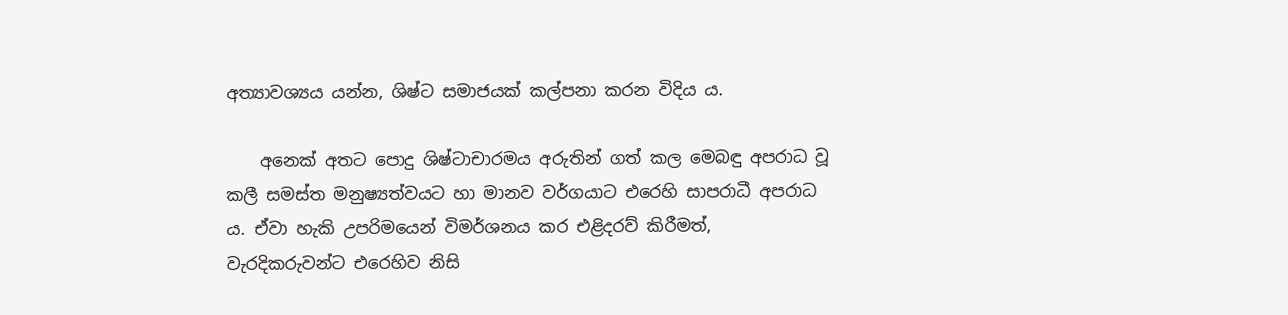අත්‍යාවශ්‍යය යන්න, ශිෂ්ට සමාජයක් කල්පනා කරන විදිය ය.

    අනෙක් අතට පොදු ශිෂ්ටාචාරමය අරුතින් ගත් කල මෙබඳු අපරාධ වූ කලී සමස්ත මනුෂ්‍යත්වයට හා මානව වර්ගයාට එරෙහි සාපරාධී අපරාධ ය. ඒවා හැකි උපරිමයෙන් විමර්ශනය කර එළිදරව් කිරීමත්, වැරදිකරුවන්ට එරෙහිව නිසි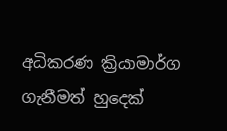අධිකරණ ක්‍රියාමාර්ග ගැනීමත් හුදෙක්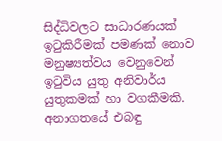සිද්ධිවලට සාධාරණයක් ඉටුකිරීමක් පමණක් නොව මනුෂ්‍යත්වය වෙනුවෙන් ඉටුවිය යුතු අනිවාර්ය යුතුකමක් හා වගකීමකි. අනාගතයේ එබඳු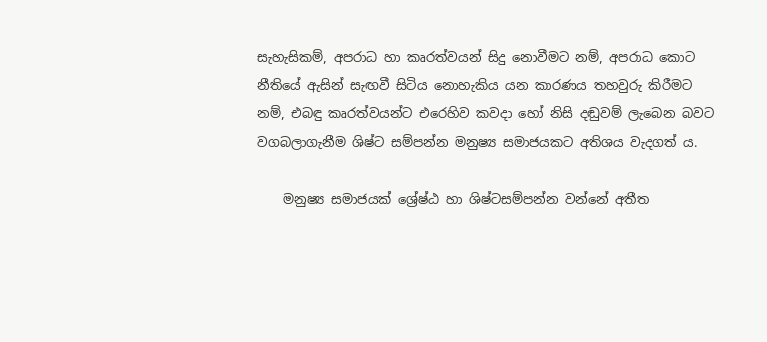සැහැසිකම්, අපරාධ හා කෘරත්වයන් සිදු නොවීමට නම්, අපරාධ කොට නීතියේ ඇසින් සැඟවී සිටිය නොහැකිය යන කාරණය තහවුරු කිරීමට නම්, එබඳු කෘරත්වයන්ට එරෙහිව කවදා හෝ නිසි දඬුවම් ලැබෙන බවට වගබලාගැනීම ශිෂ්ට සම්පන්න මනුෂ්‍ය සමාජයකට අතිශය වැදගත් ය.

    මනුෂ්‍ය සමාජයක් ශ්‍රේෂ්ඨ හා ශිෂ්ටසම්පන්න වන්නේ අතීත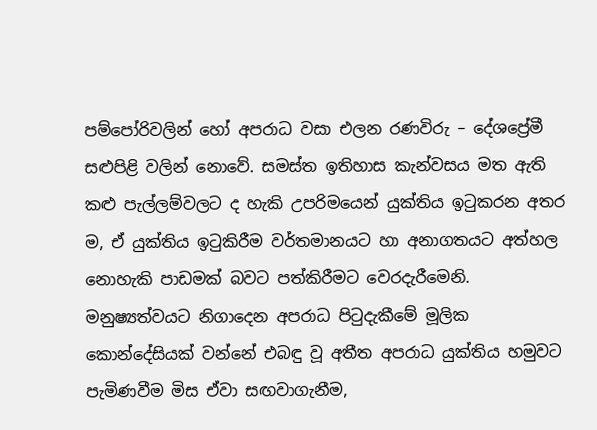පම්පෝරිවලින් හෝ අපරාධ වසා එලන රණවිරු – දේශප්‍රේමී සළුපිළි වලින් නොවේ. සමස්ත ඉතිහාස කැන්වසය මත ඇති කළු පැල්ලම්වලට ද හැකි උපරිමයෙන් යුක්තිය ඉටුකරන අතර ම, ඒ යුක්තිය ඉටුකිරීම වර්තමානයට හා අනාගතයට අත්හල නොහැකි පාඩමක් බවට පත්කිරීමට වෙරදැරීමෙනි. මනුෂ්‍යත්වයට නිගාදෙන අපරාධ පිටුදැකීමේ මූලික කොන්දේසියක් වන්නේ එබඳු වූ අතීත අපරාධ යුක්තිය හමුවට පැමිණවීම මිස ඒවා සඟවාගැනීම,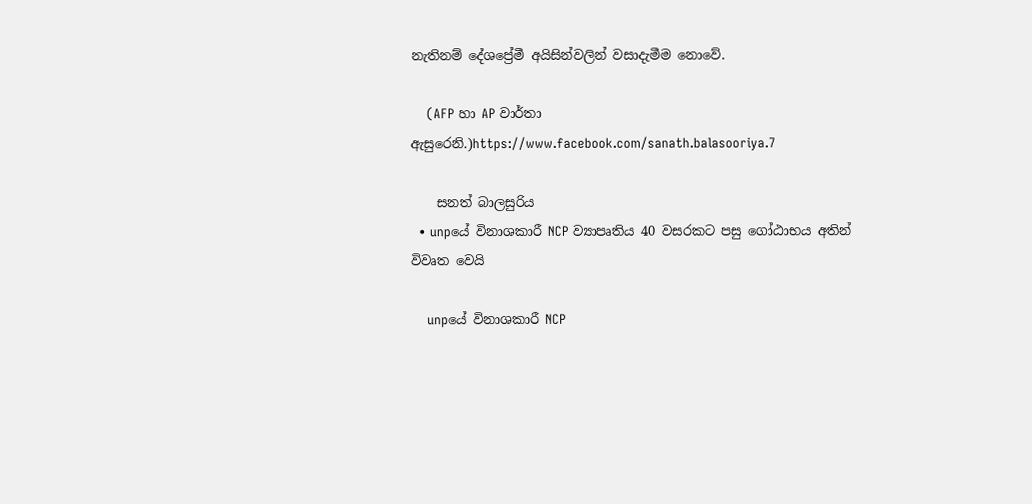නැතිනම් දේශප්‍රේමී අයිසින්වලින් වසාදැමීම නොවේ.

    (AFP හා AP වාර්තා ඇසුරෙනි.)https://www.facebook.com/sanath.balasooriya.7

    සනත් බාලසුරිය
  • unpයේ විනාශකාරී NCP ව්‍යාපෘතිය 40 වසරකට පසු ගෝඨාභය අතින් විවෘත වෙයි

    unpයේ විනාශකාරී NCP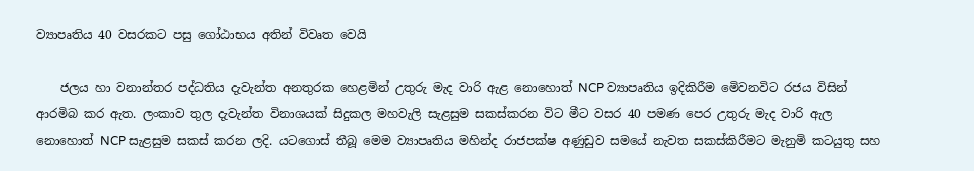ව්‍යාපෘතිය 40 වසරකට පසු ගෝඨාභය අතින් විවෘත වෙයි

    ජලය හා වනාන්තර පද්ධතිය දැවැන්ත අනතුරක හෙළමින් උතුරු මැද වාරි ඇළ නොහොත් NCP ව්‍යාපෘතිය ඉදිකිරීම මෙිවනවිට රජය විසින් ආරමිබ කර ඇත. ලංකාව තුල දැවැන්ත විනාශයක් සිදුකල මහවැලි සැළසුම සකස්කරන විට මීට වසර 40 පමණ පෙර උතුරු මැද වාරි ඇල නොහොත් NCP සැළසුම සකස් කරන ලදි. යටගොස් තීබූ මෙම ව්‍යාපෘතිය මහින්ද රාජපක්ෂ අණුඩුව සමයේ නැවත සකස්කිරීමට මැනුමි කටයුතු සහ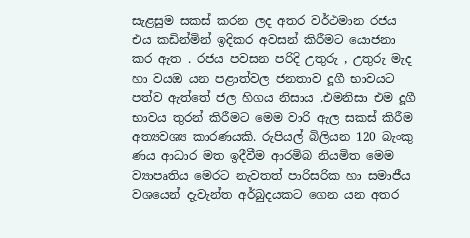සැළසුම සකස් කරන ලද අතර වර්ථමාන රජය එය කඩින්මින් ඉදිකර අවසන් කිරීමට යොජනා කර ඇත . රජය පවසන පරිදි උතුරු , උතුරු මැද හා වයඔ යන පළාත්වල ජනතාව දූගී භාවයට පත්ව ඇත්තේ ජල හිගය නිසාය .එමනිසා එම දූගී භාවය තුරන් කිරීමට මෙම වාරි ඇල සකස් කිරීම අත්‍යවශ්‍ය කාරණයකි. රුපියල් බිලියන 120 බැංකු ණය ආධාර මත ඉදීවීම ආරමිබ නියමිත මෙම ව්‍යාපෘතිය මෙරට නැවතත් පාරිසරික හා සමාජීය වශයෙන් දැවැන්ත අර්බුදයකට ගෙන යන අතර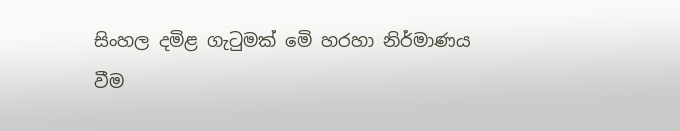සිංහල දමිළ ගැටුමක් මෙි හරහා නිර්මාණය වීම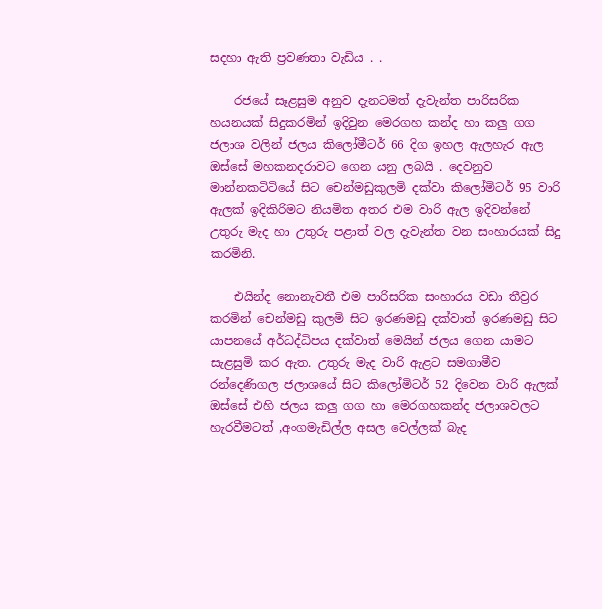සදහා ඇති ප්‍රවණතා වැඩිය . .

    රජයේ සෑළසුම අනුව දැනටමත් දැවැන්ත පාරිසරික හයනයක් සිදුකරමින් ඉදිවුන මෙරගහ කන්ද හා කලු ගග ජලාශ වලින් ජලය කිලෝමීටර් 66 දිග ඉහල ඇලහැර ඇල ඔස්සේ මහකනදරාවට ගෙන යනු ලබයි . දෙවනුව මාන්නකටිටියේ සිට චෙන්මඩුකුලමි දක්වා කිලෝමිටර් 95 වාරි ඇලක් ඉදිකිරිමට නියමිත අතර එම වාරි ඇල ඉදිවන්නේ උතුරු මැද හා උතුරු පළාත් වල දැවැන්ත වන සංහාරයක් සිදු කරමිනි.

    එයින්ද නොනැවතී එම පාරිසරික සංහාරය වඩා තීව්‍රර කරමින් චෙන්මඩු කුලමි සිට ඉරණමඩු දක්වාත් ඉරණමඩු සිට යාපනයේ අර්ධද්ධිපය දක්වාත් මෙයින් ජලය ගෙන යාමට සැළසුමි කර ඇත. උතුරු මැද වාරි ඇළට සමගාමීව රන්දෙණිගල ජලාශයේ සිට කිලෝමිටර් 52 දිවෙන වාරි ඇලක් ඔස්සේ එහි ජලය කලු ගග හා මෙරගහකන්ද ජලාශවලට හැරවීමටත් ,අංගමැඩිල්ල අසල වෙල්ලක් බැද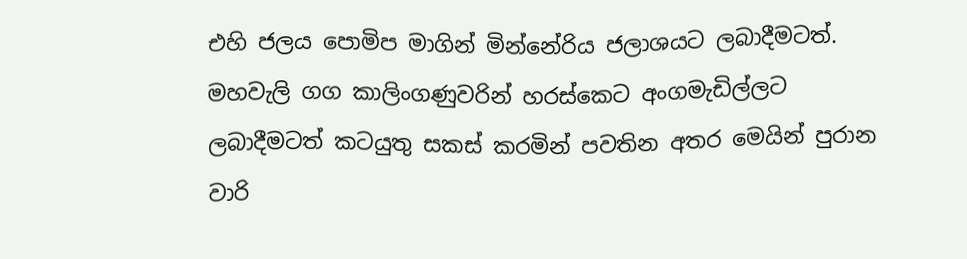එහි ජලය පොමිප මාගින් මින්නේරිය ජලාශයට ලබාදීමටත්. මහවැලි ගග කාලිංගණුවරින් හරස්කෙට අංගමැඩිල්ලට ලබාදීමටත් කටයුතු සකස් කරමින් පවතින අතර මෙයින් පුරාන වාරි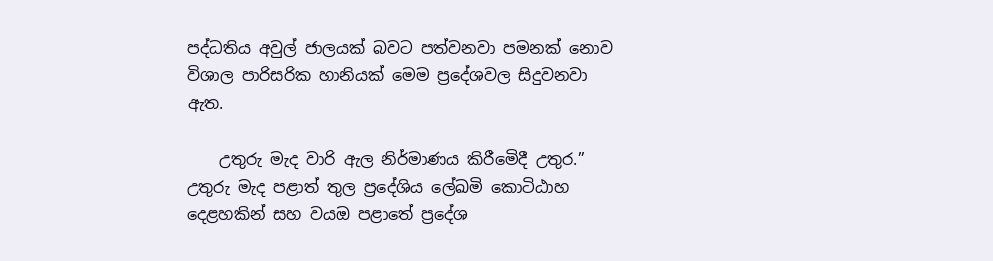පද්ධතිය අවුල් ජාලයක් බවට පත්වනවා පමනක් නොව විශාල පාරිසරික හානියක් මෙම ප්‍රදේශවල සිදුවනවා ඇත.

    උතුරු මැද වාරි ඇල නිර්මාණය කිරීමෙිදී උතුර.” උතුරු මැද පළාත් තුල ප්‍රදේශිය ලේඛමි කොටිඨාහ දෙළහකින් සහ වයඔ පළාතේ ප්‍රදේශ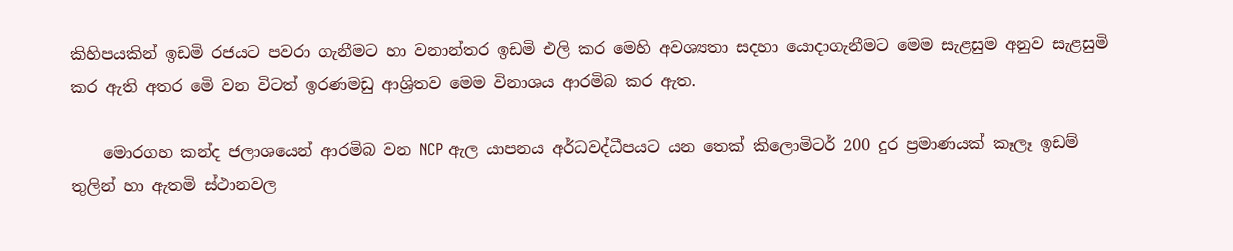කිහිපයකින් ඉඩමි රජයට පවරා ගැනීමට හා වනාන්තර ඉඩමි එලි කර මෙහි අවශ්‍යතා සදහා යොදාගැනීමට මෙම සැළසුම අනුව සැළසුමි කර ඇති අතර මෙි වන විටත් ඉරණමඩු ආශ්‍රිතව මෙම විනාශය ආරමිබ කර ඇත.

    මොරගහ කන්ද ජලාශයෙන් ආරමිබ වන NCP ඇල යාපනය අර්ධවද්ධීපයට යන තෙක් කිලොමිටර් 200 දුර ප්‍රමාණයක් කෑලෑ ඉඩම් තුලින් හා ඇතමි ස්ථානවල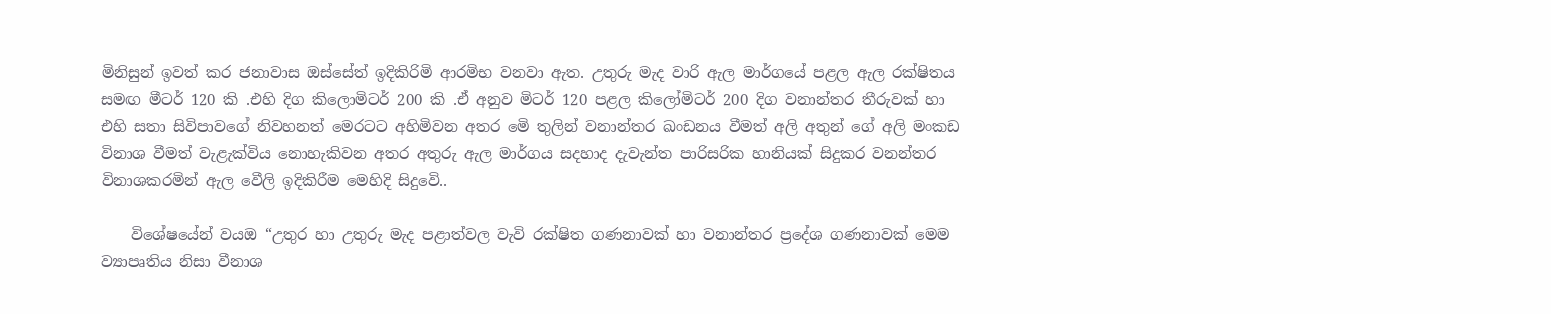මිනිසුන් ඉවත් කර ජනාවාස ඔස්සේත් ඉදිකිරිමි ආරමිභ වනවා ඇත. උතුරු මැද වාරි ඇල මාර්ගයේ පළල ඇල රක්ෂිතය සමඟ මීටර් 120 කි .එහි දිග කිලොමිටර් 200 කි .ඒ අනුව මිටර් 120 පළල කිලෝමිටර් 200 දිග වනාන්තර තීරුවක් හා එහි සතා සිවිපාවගේ නිවහනත් මෙරටට අහිමිවන අතර මෙි තුලින් වනාන්තර ඛංඩනය වීමත් අලි අතුන් ගේ අලි මංකඩ විනාශ වීමත් වැළැක්විය නොහැකිවන අතර අතුරු ඇල මාර්ගය සදහාද දැවැන්ත පාරිසරික හානියක් සිදුකර වනන්තර විනාශකරමින් ඇල වෙීලි ඉදිකිරීම මෙහිදි සිදුවෙි..

    විශේෂයේන් වයඔ “උතුර හා උතුරු මැද පළාත්වල වැවි රක්ෂිත ගණනාවක් හා වනාන්තර ප්‍රදේශ ගණනාවක් මෙම ව්‍යාපෘතිය නිසා වීනාශ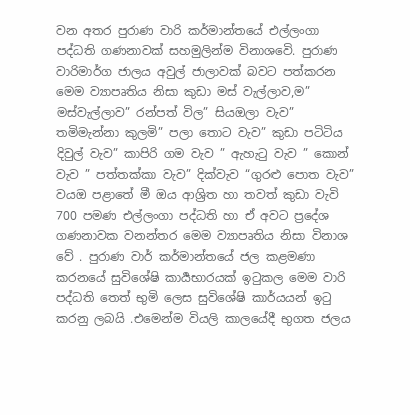වන අතර පුරාණ වාරි කර්මාන්තයේ එල්ලංගා පද්ධති ගණනාවක් සහමුලින්ම විනාශවෙි. පුරාණ වාරිමාර්ග ජාලය අවුල් ජාලාවක් බවට පත්කරන මෙම ව්‍යාපෘතිය නිසා කුඩා මස් වැල්ලාව,ම” මස්වැල්ලාව” රන්පත් විල” සියඔලා වැව” තමිමැන්නා කුලමි” පලා තොට වැව” කුඩා පටිටිය දිවුල් වැව” කාපිරි ගම වැව ” ඇහැටු වැව ” කොන් වැව ” පත්තක්කා වැව” දික්වැව “ගුරළු පොත වැව” වයඔ පළාතේ මී ඔය ආශ්‍රිත හා තවත් කුඩා වැවි 700 පමණ එල්ලංගා පද්ධති හා ඒ අවට ප්‍රදේශ ගණනාවක වනන්තර මෙම ව්‍යාපෘතිය නිසා විනාශ වේ . පුරාණ වාර් කර්මාන්තයේ ජල කළමණා කරනයේ සුවිශේෂි කාර්‍යභාරයක් ඉටුකල මෙම වාරි පද්ධති තෙත් භුමි ලෙස සුවිශේෂි කාර්යයන් ඉටු කරනු ලබයි .එමෙන්ම වියලි කාලයේදී භුගත ජලය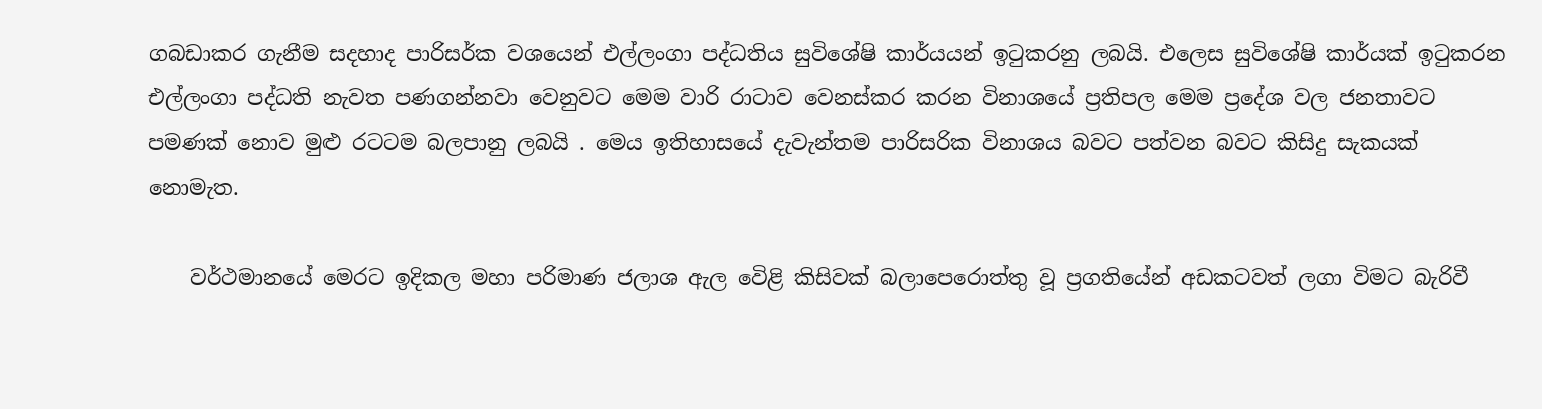ගබඩාකර ගැනීම සදහාද පාරිසර්ක වශයෙන් එල්ලංගා පද්ධතිය සුවිශේෂි කාර්යයන් ඉටුකරනු ලබයි. එලෙස සුවිශේෂි කාර්යක් ඉටුකරන එල්ලංගා පද්ධති නැවත පණගන්නවා වෙනුවට මෙම වාරි රාටාව වෙනස්කර කරන විනාශයේ ප්‍රතිපල මෙම ප්‍රදේශ වල ජනතාවට පමණක් නොව මුළු රටටම බලපානු ලබයි . මෙය ඉතිහාසයේ දැවැන්තම පාරිසරික විනාශය බවට පත්වන බවට කිසිදු සැකයක් නොමැත.

    වර්ථමානයේ මෙරට ඉදිකල මහා පරිමාණ ජලාශ ඇල වෙිළි කිසිවක් බලාපෙරොත්තු වූ ප්‍රගතියේන් අඩකටවත් ලගා විමට බැරිවී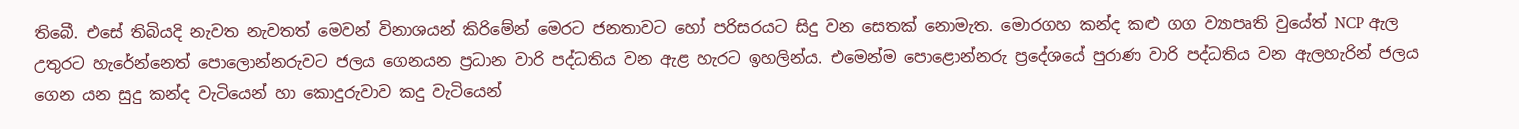තිබෙී. එසේ තිබියදි නැවත නැවතත් මෙවන් විනාශයන් කිරිමේන් මෙරට ජනතාවට හෝ පරිසරයට සිදු වන සෙතක් නොමැත. මොරගහ කන්ද කළු ගග ව්‍යාපෘති වුයේත් NCP ඇල උතුරට හැරේන්නෙත් පොලොන්නරුවට ජලය ගෙනයන ප්‍රධාන වාරි පද්ධතිය වන ඇළ හැරට ඉහලින්ය. එමෙන්ම පොළොන්නරු ප්‍රදේශයේ පුරාණ වාරි පද්ධතිය වන ඇලහැරින් ජලය ගෙන යන සුදු කන්ද වැටියෙන් හා කොදුරුවාව කදු වැටියෙන්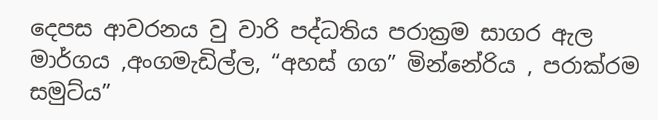දෙපස ආවරනය වු වාරි පද්ධතිය පරාක්‍රම සාගර ඇල මාර්ගය ,අංගමැඩිල්ල, “අහස් ගග” මින්නේරිය , පරාක්රම සමුට්ය”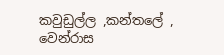කවුඩුල්ල ,කන්තලේ , වෙන්රාස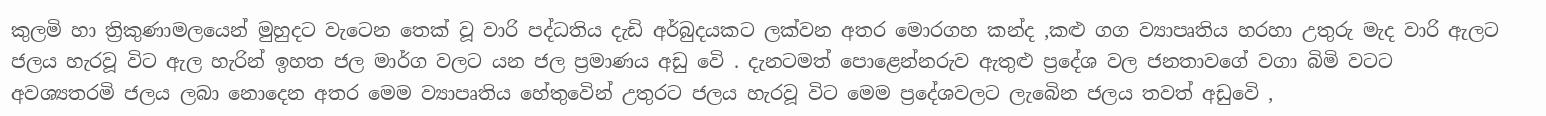කුලමි හා ත්‍රිකුණාමලයෙන් මුහුදට වැටෙන තෙක් වූ වාරි පද්ධතිය දැඩි අර්බුදයකට ලක්වන අතර මොරගහ කන්ද ,කළු ගග ව්‍යාපෘතිය හරහා උතුරු මැද වාරි ඇලට ජලය හැරවූ විට ඇල හැරින් ඉහත ජල මාර්ග වලට යන ජල ප්‍රමාණය අඩු වෙි . දැනටමත් පොළෙන්නරුව ඇතුළු ප්‍රදේශ වල ජනතාවගේ වගා බිමි වටට අවශ්‍යතරමි ජලය ලබා නොදෙන අතර මෙම ව්‍යාපෘතිය හේතුවෙින් උතුරට ජලය හැරවූ විට මෙම ප්‍රදේශවලට ලැබෙින ජලය තවත් අඩුවෙි ,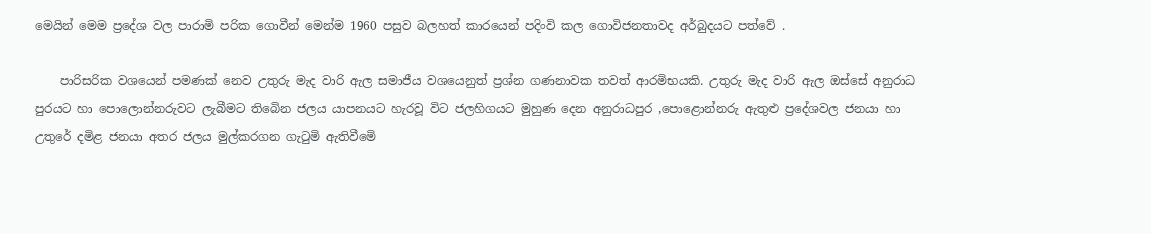මෙයින් මෙම ප්‍රදේශ වල පාරාමි පරික ගොවීන් මෙන්ම 1960 පසුව බලහත් කාරයෙන් පදිංවි කල ගොවිජනතාවද අර්බුදයට පත්වේ .

    පාරිසරික වශයෙන් පමණක් නෙව උතුරු මැද වාරි ඇල සමාජීය වශයෙනුත් ප්‍රශ්න ගණනාවක තවත් ආරමිභයකි. උතුරු මැද වාරි ඇල ඔස්සේ අනුරාධ පුරයට හා පොලොන්නරුවට ලැබීමට තිබෙින ජලය යාපනයට හැරවූ විට ජලහිගයට මුහුණ දෙන අනුරාධපුර ,පොළොන්නරු ඇතුළු ප්‍රදේශවල ජනයා හා උතුරේ දමිළ ජනයා අතර ජලය මුල්කරගන ගැටුමි ඇතිවීමෙි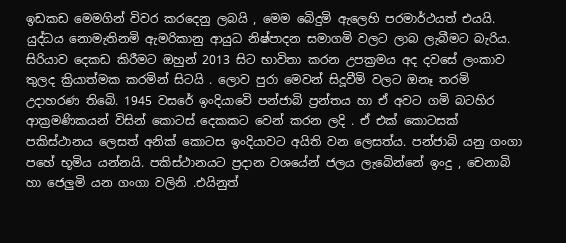ඉඩකඩ මෙමගින් විවර කරදෙනු ලබයි , මෙම බෙිදුමි ඇලෙහි පරමාර්ථයත් එයයි. යුද්ධය නොමැතිනමි ඇමරිකානු ආයුධ නිෂ්පාදන සමාගමි වලට ලාබ ලැබීමට බැරිය. සිරියාව දෙකඩ කිරීමට ඔහුන් 2013 සිට භාවිතා කරන උපක්‍රමය අද දවසේ ලංකාව තුලද ක්‍රියාත්මක කරමින් සිටයි . ලොව පුරා මෙවන් සිදූවීමි වලට ඔනෑ තරමි උදාහරණ තිබෙි. 1945 වසරේ ඉංදියාවෙි පන්ජාබි ප්‍රන්තය හා ඒ අවට ගමි බටහිර ආක්‍රමණිකයන් විසින් කොටස් දෙකකට වෙන් කරන ලදි . ඒ එක් කොටසක් පකිස්ථානය ලෙසත් අනික් කොටස ඉංදියාවට අයිති වන ලෙසත්ය. පන්ජාබි යනු ගංගා පහේ භූමිය යන්නයි. පකිස්ථානයට ප්‍රදාන වශයේන් ජලය ලැබෙින්නේ ඉංදු , චෙනාබි හා ජෙලුමි යන ගංගා වලිනි .එයිනුත්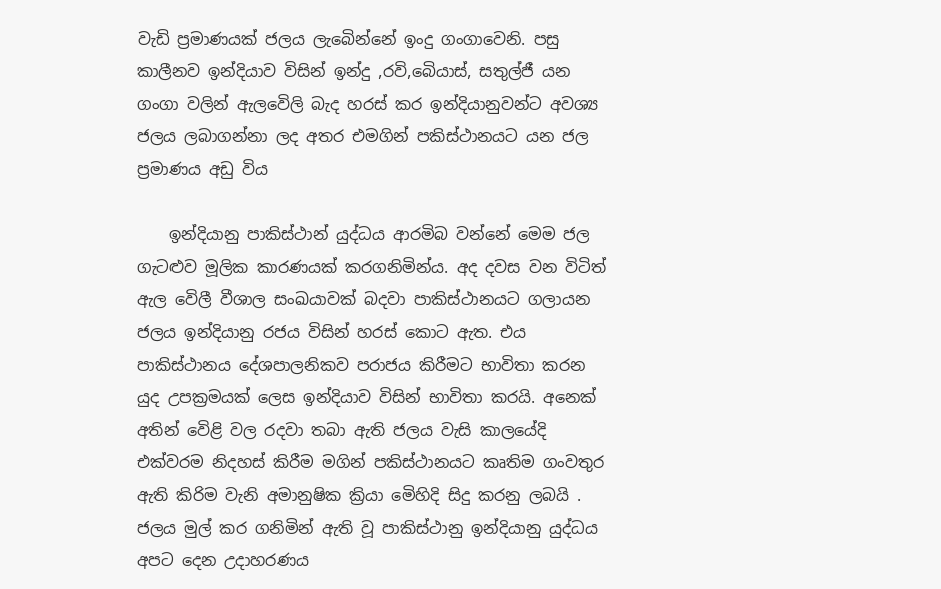වැඩි ප්‍රමාණයක් ජලය ලැබෙින්නේ ඉංදු ගංගාවෙනි. පසු කාලීනව ඉන්දියාව විසින් ඉන්දු ,රවි,බෙියාස්, සතුල්ජී යන ගංගා වලින් ඇලවෙිලි බැද හරස් කර ඉන්දියානුවන්ට අවශ්‍ය ජලය ලබාගන්නා ලද අතර එමගින් පකිස්ථානයට යන ජල ප්‍රමාණය අඩු විය

    ඉන්දියානු පාකිස්ථාන් යුද්ධය ආරමිබ වන්නේ මෙම ජල ගැටළුව මූලික කාරණයක් කරගනිමින්ය. අද දවස වන විටිත් ඇල වෙිලී වීශාල සංඛයාවක් බදවා පාකිස්ථානයට ගලායන ජලය ඉන්දියානු රජය විසින් හරස් කොට ඇත. එය පාකිස්ථානය දේශපාලනිකව පරාජය කිරීමට භාවිතා කරන යුද උපක්‍රමයක් ලෙස ඉන්දියාව විසින් භාවිතා කරයි. අනෙක් අතින් වෙිළි වල රදවා තබා ඇති ජලය වැසි කාලයේදි එක්වරම නිදහස් කිරීම මගින් පකිස්ථානයට කෘතිම ගංවතුර ඇති කිරිම වැනි අමානුෂික ක්‍රියා මෙිහිදි සිදු කරනු ලබයි . ජලය මුල් කර ගනිමින් ඇති වූ පාකිස්ථානු ඉන්දියානු යුද්ධය අපට දෙන උදාහරණය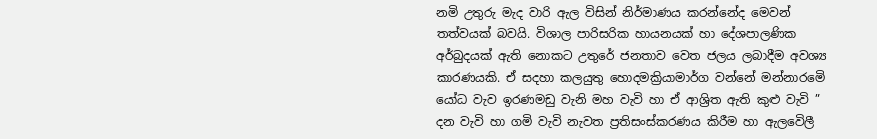නමි උතුරු මැද වාරි ඇල විසින් නිර්මාණය කරන්නේද මෙවන් තත්වයක් බවයි. විශාල පාරිසරික හායනයක් හා දේශපාලණික අර්බුදයක් ඇති නොකට උතුරේ ජනතාව වෙත ජලය ලබාදීම අවශ්‍ය කාරණයකි. ඒ සදහා කලයුතු හොදමක්‍රියාමාර්ග වන්නේ මන්නාරමෙි යෝධ වැව ඉරණමඩු වැනි මහ වැවි හා ඒ ආශ්‍රිත ඇති කුළු වැවි ” දන වැවි හා ගමි වැවි නැවත ප්‍රතිසංස්කරණය කිරීම හා ඇලවෙිලී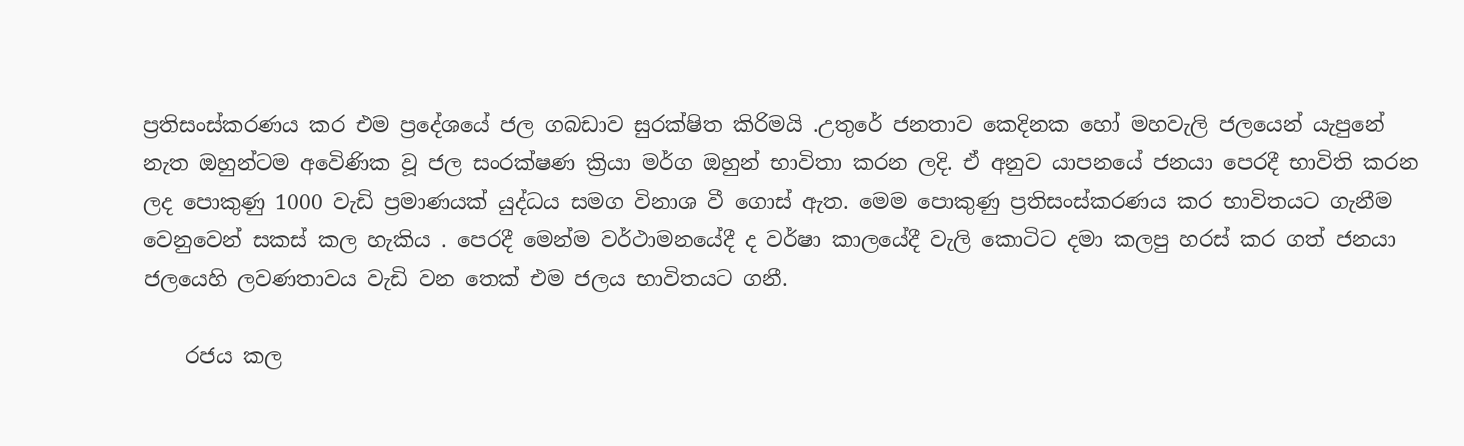ප්‍රතිසංස්කරණය කර එම ප්‍රදේශයේ ජල ගබඩාව සුරක්ෂිත කිරිමයි .උතුරේ ජනතාව කෙදිනක හෝ මහවැලි ජලයෙන් යැපුනේ නැත ඔහුන්ටම අවෙිණික වූ ජල සංරක්ෂණ ක්‍රියා මර්ග ඔහුන් භාවිතා කරන ලදි. ඒ අනුව යාපනයේ ජනයා පෙරදී භාවිති කරන ලද පොකුණු 1000 වැඩි ප්‍රමාණයක් යුද්ධය සමග විනාශ වී ගොස් ඇත. මෙම පොකුණු ප්‍රතිසංස්කරණය කර භාවිතයට ගැනීම වෙනුවෙන් සකස් කල හැකිය . පෙරදී මෙන්ම වර්ථාමනයේදී ද වර්ෂා කාලයේදී වැලි කොටිට දමා කලපු හරස් කර ගත් ජනයා ජලයෙහි ලවණතාවය වැඩි වන තෙක් එම ජලය භාවිතයට ගනී.

    රජය කල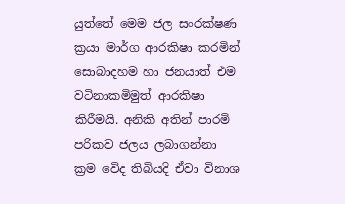යුත්තේ මෙම ජල සංරක්ෂණ ක්‍රයා මාර්ග ආරකිෂා කරමින් සොබාදහම හා ජනයාත් එම වටිනාකමිමුත් ආරකිෂා කිරීමයි. අනිකි අතින් පාරමි පරිකව ජලය ලබාගන්නා ක්‍රම වෙිද තිබියදි ඒවා විනාශ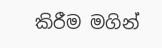කිරීම මගින්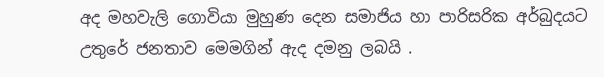අද මහවැලි ගොවියා මුහුණ දෙන සමාජිය හා පාරිසරික අර්බුදයට උතුරේ ජනතාව මෙමගින් ඇද දමනු ලබයි .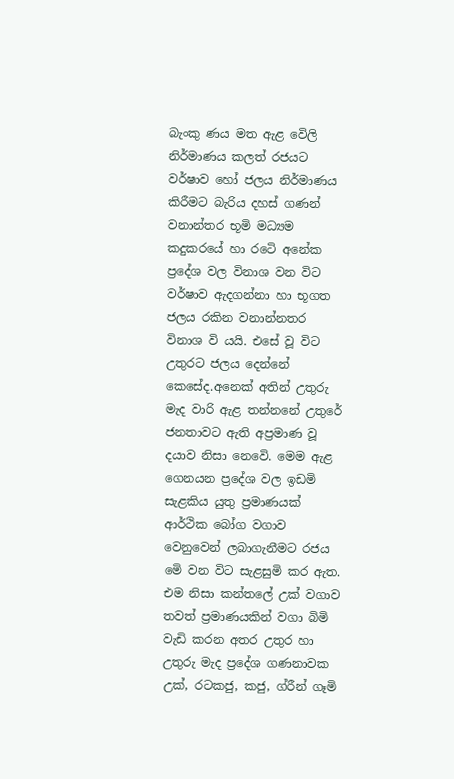බැංකු ණය මත ඇළ වෙිලි නිර්මාණය කලත් රජයට වර්ෂාව හෝ ජලය නිර්මාණය කිරීමට බැරිය දහස් ගණන් වනාන්තර භූමි මධ්‍යම කදුකරයේ හා රටෙි අනේක ප්‍රදේශ වල විනාශ වන විට වර්ෂාව ඇදගන්නා හා භූගත ජලය රකින වනාන්නතර විනාශ වි යයි. එසේ වූ විට උතුරට ජලය දෙන්නේ කෙසේද.අනෙක් අතින් උතුරු මැද වාරි ඇළ තන්නනේ උතුරේ ජනතාවට ඇති අප්‍රමාණ වූ දයාව නිසා නෙවෙි. මෙම ඇළ ගෙනයන ප්‍රදේශ වල ඉඩමි සැළකිය යුතු ප්‍රමාණයක් ආර්ථික බෝග වගාව වෙනුවෙන් ලබාගැනීමට රජය මෙි වන විට සැළසුමි කර ඇත. එම නිසා කන්තලේ උක් වගාව තවත් ප්‍රමාණයකින් වගා බිමි වැඩි කරන අතර උතුර හා උතුරු මැද ප්‍රදේශ ගණනාවක උක්, රටකජු, කජු, ග්රීන් ගෑමි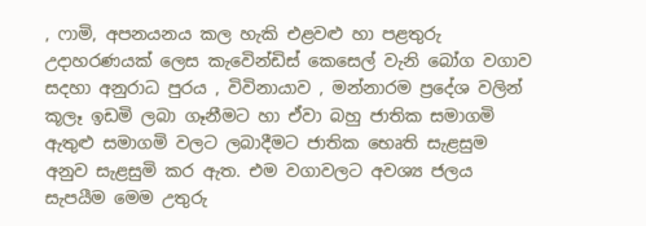, ෆාමි, අපනයනය කල හැකි එළවළු හා පළතුරු උදාහරණයක් ලෙස කැවෙින්ඩිස් කෙසෙල් වැනි බෝග වගාව සදහා අනුරාධ පුරය , විවිනායාව , මන්නාරම ප්‍රදේශ වලින් කූලෑ ඉඩමි ලබා ගෑනීමට හා ඒවා බහු ජාතික සමාගමි ඇතුළු සමාගමි වලට ලබාදීමට ජාතික භෙෘති සැළසුම අනුව සැළසුමි කර ඇත. එම වගාවලට අවශ්‍ය ජලය සැපයීම මෙම උතුරු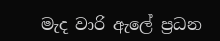මැද වාරි ඇලේ ප්‍රධන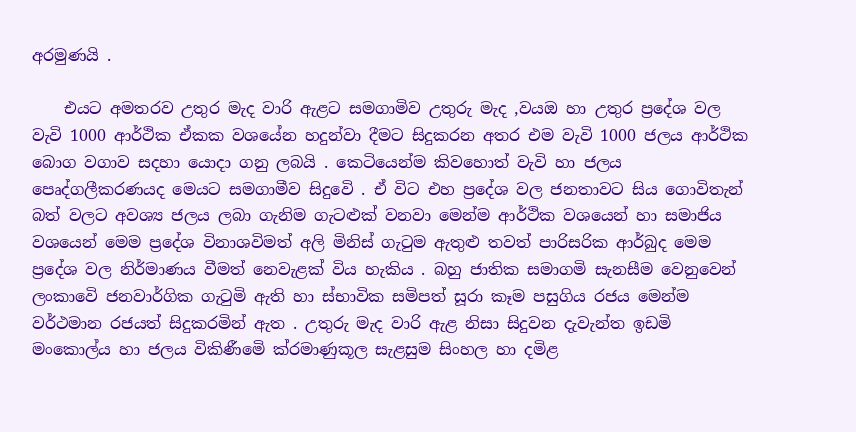අරමුණයි .

    එයට අමතරව උතුර මැද වාරි ඇළට සමගාමිව උතුරු මැද ,වයඔ හා උතුර ප්‍රදේශ වල වැවි 1000 ආර්ථික ඒකක වශයේන හදුන්වා දීමට සිදුකරන අතර එම වැවි 1000 ජලය ආර්ථික බොග වගාව සදහා යොදා ගනු ලබයි . කෙටියෙන්ම කිවහොත් වැවි හා ජලය පෙෘද්ගලීකරණයද මෙයට සමගාමීව සිදුවෙි . ඒ විට එහ ප්‍රදේශ වල ජනතාවට සිය ගොවිතැන් බත් වලට අවශ්‍ය ජලය ලබා ගැනිම ගැටළුක් වනවා මෙන්ම ආර්ථික වශයෙන් හා සමාජිය වශයෙන් මෙම ප්‍රදේශ විනාශවිමත් අලි මිනිස් ගැටුම ඇතුළු තවත් පාරිසරික ආර්බුද මෙම ප්‍රදේශ වල නිර්මාණය වීමත් නෙවැළක් විය හැකිය . බහු ජාතික සමාගමි සැනසීම වෙනුවෙන් ලංකාවෙි ජනවාර්ගික ගැටුමි ඇති හා ස්භාවික සමිපත් සූරා කෑම පසුගිය රජය මෙන්ම වර්ථමාන රජයත් සිදුකරමින් ඇත . උතුරු මැද වාරි ඇළ නිසා සිදුවන දැවැන්ත ඉඩමි මංකොල්ය හා ජලය විකිණීමෙි ක්රමාණුකූල සැළසුම සිංහල හා දමිළ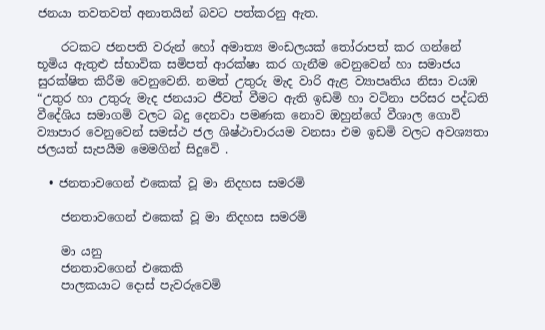ජනයා තවතවත් අනාතයින් බවට පත්කරනු ඇත.

    රටකට ජනපති වරුන් හෝ අමාත්‍ය මංඩලයක් තෝරාපත් කර ගන්නේ භූමිය ඇතුළු ස්භාවික සමිපත් ආරක්ෂා කර ගැනීම වෙනුවෙන් හා සමාජය සුරක්ෂිත කිරීම වෙනුවෙනි. නමත් උතුරු මැද වාරි ඇළ ව්‍යාපෘතිය නිසා වයඹ “උතුර හා උතුරු මැද ජනයාට ජීවත් වීමට ඇති ඉඩමි හා වටිනා පරිසර පද්ධති වීදේශිය සමාගමි වලට බදු දෙනවා පමණක නොව ඔහුන්ගේ වීශාල ගොවි ව්‍යාපාර වෙනුවෙන් සමස්ථ ජල ශිෂ්ථාචාරයම වනසා එම ඉඩමි වලට අවශ්‍යතා ජලයත් සැපයීම මෙමගින් සිදුවෙි .

  • ජනතාවගෙන් එකෙක් වූ මා නිදහස සමරමි

    ජනතාවගෙන් එකෙක් වූ මා නිදහස සමරමි

    මා යනු
    ජනතාවගෙන් එකෙකි
    පාලකයාට දොස් පැවරුවෙමි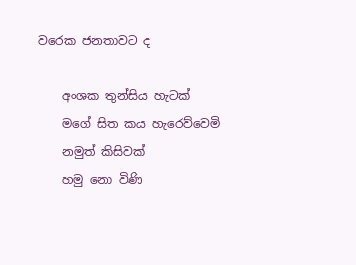වරෙක ජනතාවට ද

    අංශක තුන්සිය හැටක්
    මගේ සිත කය හැරෙව්වෙමි
    නමුත් කිසිවක්
    හමු නො විණි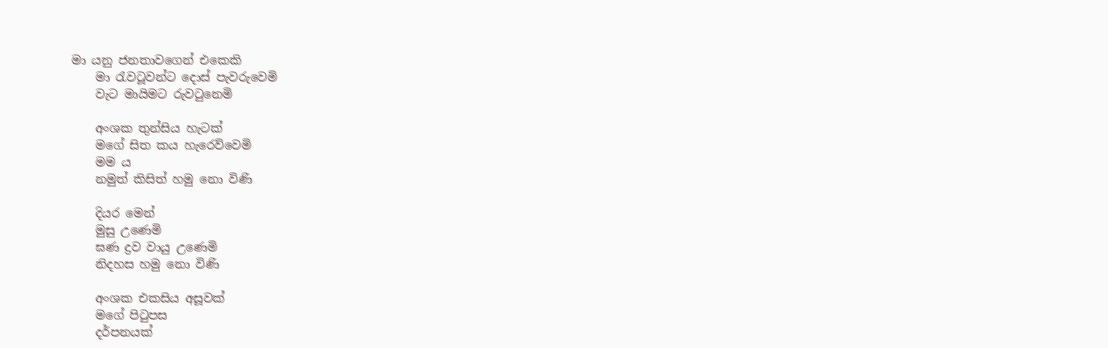මා යනු ජනතාවගෙන් එකෙකි
    මා රැවටූවන්ට දොස් පැවරුවෙමි
    වැට මායිමට රුවටුනෙමි

    අංශක තුන්සිය හැටක්
    මගේ සිත කය හැරෙව්වෙමි
    මම ය
    නමුත් කිසිත් හමු නො විණි

    දියර මෙන්
    මුසු උණෙමි
    ඝණ ද්‍රව වායු උණෙමි
    නිදහස හමු නො විණි

    අංශක එකසිය අසූවක්
    මගේ පිටුපස
    දර්පනයක්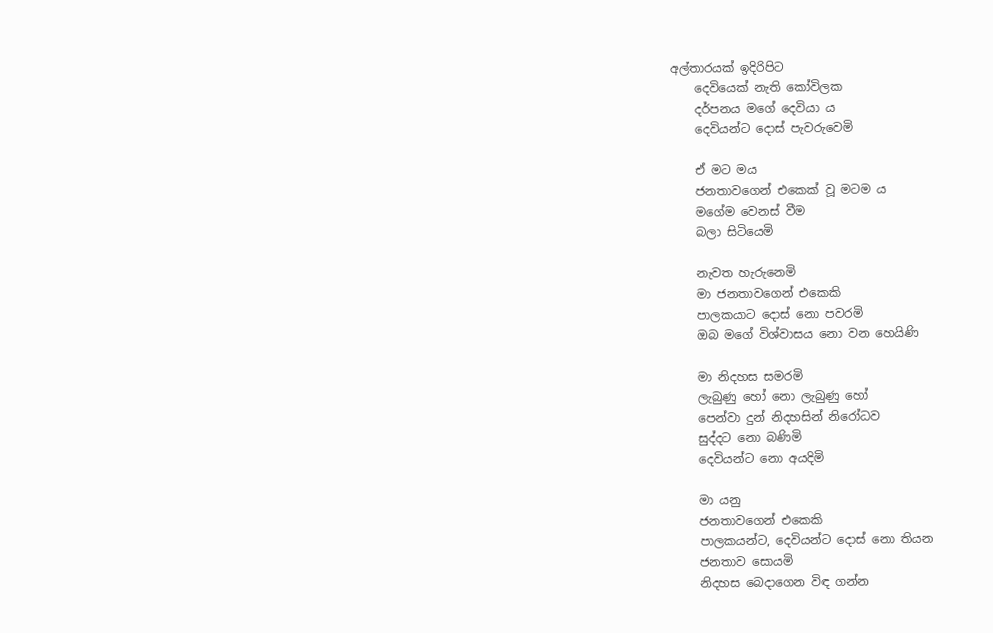අල්තාරයක් ඉදිරිපිට
    දෙවියෙක් නැති කෝවිලක
    දර්පනය මගේ දෙවියා ය
    දෙවියන්ට දොස් පැවරුවෙමි

    ඒ මට මය
    ජනතාවගෙන් එකෙක් වූ මටම ය
    මගේම වෙනස් වීම
    බලා සිටියෙමි

    නැවත හැරුනෙමි
    මා ජනතාවගෙන් එකෙකි
    පාලකයාට දොස් නො පවරමි
    ඔබ මගේ විශ්වාසය නො වන හෙයිණි

    මා නිදහස සමරමි
    ලැබුණු හෝ නො ලැබුණු හෝ
    පෙන්වා දුන් නිදහසින් නිරෝධව
    සුද්දට නො බණිමි
    දෙවියන්ට නො අයදිමි

    මා යනු
    ජනතාවගෙන් එකෙකි
    පාලකයන්ට, දෙවියන්ට දොස් නො තියන
    ජනතාව සොයමි
    නිදහස බෙදාගෙන විඳ ගන්න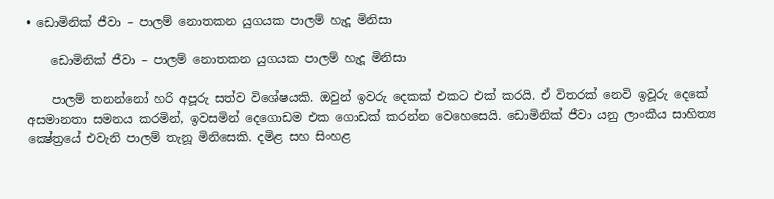• ඩොමිනික් ජීවා – පාලම් නොතකන යුගයක පාලම් හැදූ මිනිසා

    ඩොමිනික් ජීවා – පාලම් නොතකන යුගයක පාලම් හැදූ මිනිසා

    පාලම් තනන්නෝ හරි අපූරු සත්ව විශේෂයකි. ඔවුන් ඉවරු දෙකක් එකට එක් කරයි. ඒ විතරක් නෙවි ඉවූරු දෙකේ අසමානතා සමනය කරමින්, ඉවසමින් දෙගොඩම එක ගොඩක් කරන්න වෙහෙසෙයි. ඩොමිනික් ජීවා යනු ලාංකීය සාහිත්‍ය ක්‍ෂේත්‍රයේ එවැනි පාලම් තැනූ මිනිසෙකි. දමිළ සහ සිංහළ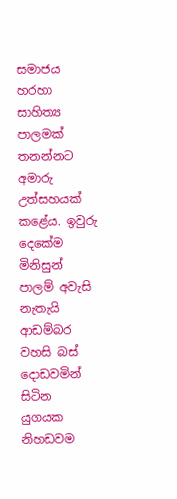සමාජය හරහා සාහිත්‍ය පාලමක් තනන්නට අමාරු උත්සහයක් කළේය. ඉවුරු දෙකේම මිනිසුන් පාලම් අවැසි නැතැයි ආඩම්බර වහසි බස් දොඩවමින් සිටින යුගයක නිහඩවම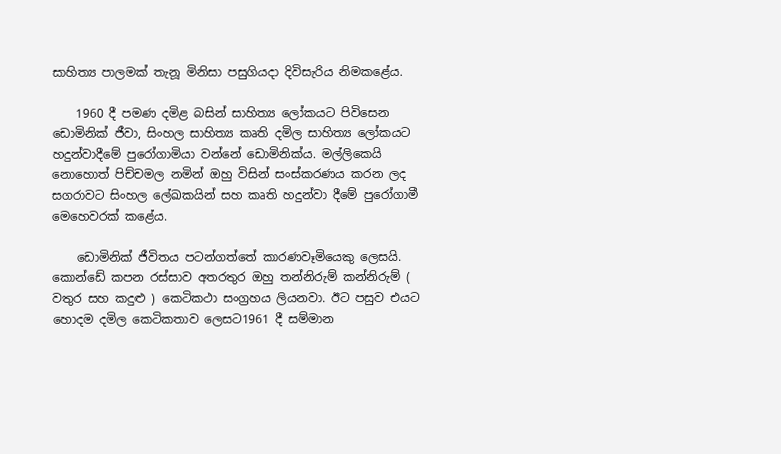සාහිත්‍ය පාලමක් තැනූ මිනිසා පසුගියදා දිවිසැරිය නිමකළේය.

    1960 දී පමණ දමිළ බසින් සාහිත්‍ය ලෝකයට පිවිසෙන ඩොමිනික් ජීවා, සිංහල සාහිත්‍ය කෘති දමිල සාහිත්‍ය ලෝකයට හදුන්වාදීමේ පුරෝගාමියා වන්නේ ඩොමිනික්ය. මල්ලිකෙයි නොහොත් පිච්චමල නමින් ඔහු විසින් සංස්කරණය කරන ලද සගරාවට සිංහල ලේඛකයින් සහ කෘති හදුන්වා දීමේ පුරෝගාමී මෙහෙවරක් කළේය.

    ඩොමිනික් ජීවිතය පටන්ගත්තේ කාරණවෑමියෙකු ලෙසයි. කොන්ඩේ කපන රස්සාව අතරතුර ඔහු තන්නිරුම් කන්නිරුම් ( වතුර සහ කදුළු ) කෙටිකථා සංග්‍රහය ලියනවා. ඊට පසුව එයට හොදම දමිල කෙටිකතාව ලෙසට1961 දී සම්මාන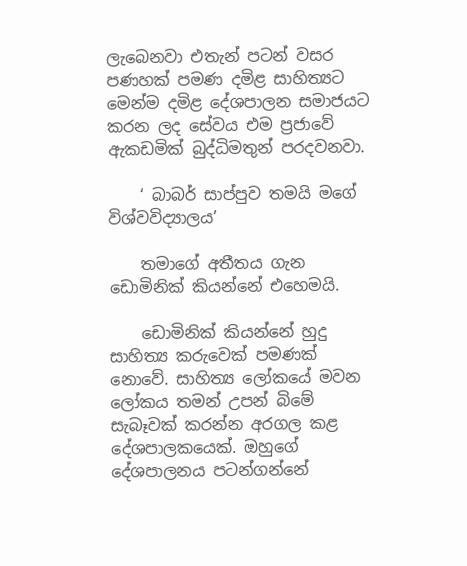ලැබෙනවා එතැන් පටන් වසර පණහක් පමණ දමිළ සාහිත්‍යට මෙන්ම දමිළ දේශපාලන සමාජයට කරන ලද සේවය එම ප්‍රජාවේ ඇකඩමික් බුද්ධිමතුන් පරදවනවා.

    ‘ බාබර් සාප්පුව තමයි මගේ විශ්වවිද්‍යාලය’

    තමාගේ අතීතය ගැන ඩොමිනික් කියන්නේ එහෙමයි.

    ඩොමිනික් කියන්නේ හුදු සාහිත්‍ය කරුවෙක් පමණක් නොවේ. සාහිත්‍ය ලෝකයේ මවන ලෝකය තමන් උපන් බිමේ සැබෑවක් කරන්න අරගල කළ දේශපාලකයෙක්. ඔහුගේ දේශපාලනය පටන්ගන්නේ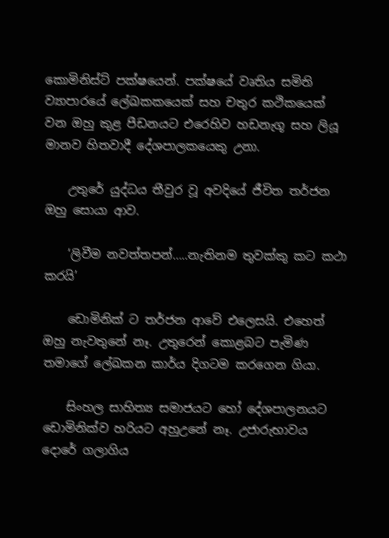කොමිනිස්ට් පක්ෂයෙන්. පක්ෂයේ වෘතිය සමිති ව්‍යාපාරයේ ලේඛකකයෙක් සහ චතුර කථිකයෙක් වන ඔහු කුළ පීඩනයට එරෙහිව හඩනැගූ සහ ලියූ මානව හිතවාදී දේශපාලකයෙකු උනා.

    උතුරේ යුද්ධය තීවුර වූ අවදියේ ජීවිත තර්ජන ඔහු සොයා ආව.

    ‘ලිවීම නවත්තපන්…..නැතිනම තුවක්කු කට කථා කරයි’

    ඩොමිනික් ට තර්ජන ආවේ එලෙසයි. එහෙත් ඔහු නැවතුනේ නෑ. උතුරෙන් කොළබට පැමිණ තමාගේ ලේඛකන කාර්ය දිගටම කරගෙන ගියා.

    සිංහල සාහිත්‍ය සමාජයට හෝ දේශපාලනයට ඩොමිනික්ව හරියට අහුඋනේ නෑ. උජාරුභාවය දොරේ ගලාගිය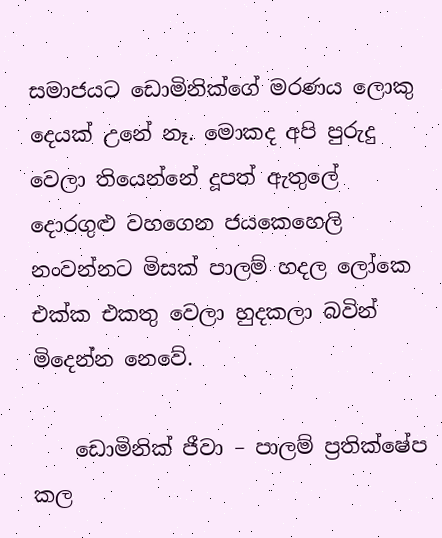සමාජයට ඩොමිනික්ගේ මරණය ලොකු දෙයක් උනේ නෑ. මොකද අපි පුරුදු වෙලා තියෙන්නේ දූපත් ඇතුලේ දොරගුළු වහගෙන ජයකෙහෙලි නංවන්නට මිසක් පාලම් හදල ලෝකෙ එක්ක එකතු වෙලා හුදකලා බවින් මිදෙන්න නෙවේ.

    ඩොමිනික් ජීවා – පාලම් ප්‍රතික්ෂේප කල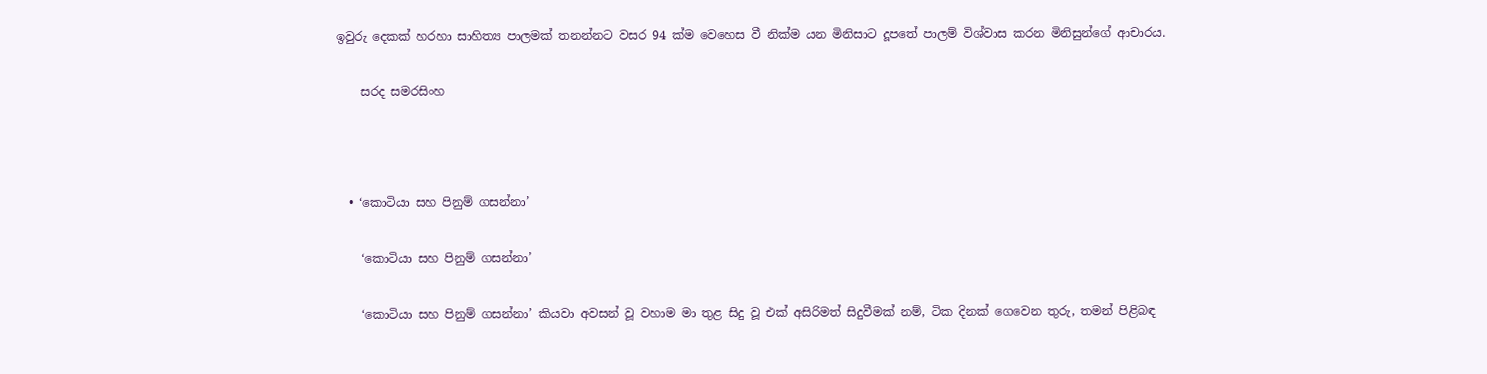ඉවුරු දෙකක් හරහා සාහිත්‍ය පාලමක් තනන්නට වසර 94 ක්ම වෙහෙස වී නික්ම යන මිනිසාට දූපතේ පාලම් විශ්වාස කරන මිනිසුන්ගේ ආචාරය.

    සරද සමරසිංහ



  • ‘කොටියා සහ පිනුම් ගසන්නා’

    ‘කොටියා සහ පිනුම් ගසන්නා’

    ‘කොටියා සහ පිනුම් ගසන්නා’ කියවා අවසන් වූ වහාම මා තුළ සිදු වූ එක් අසිරිමත් සිදුවීමක් නම්, ටික දිනක් ගෙවෙන තුරු, තමන් පිළිබඳ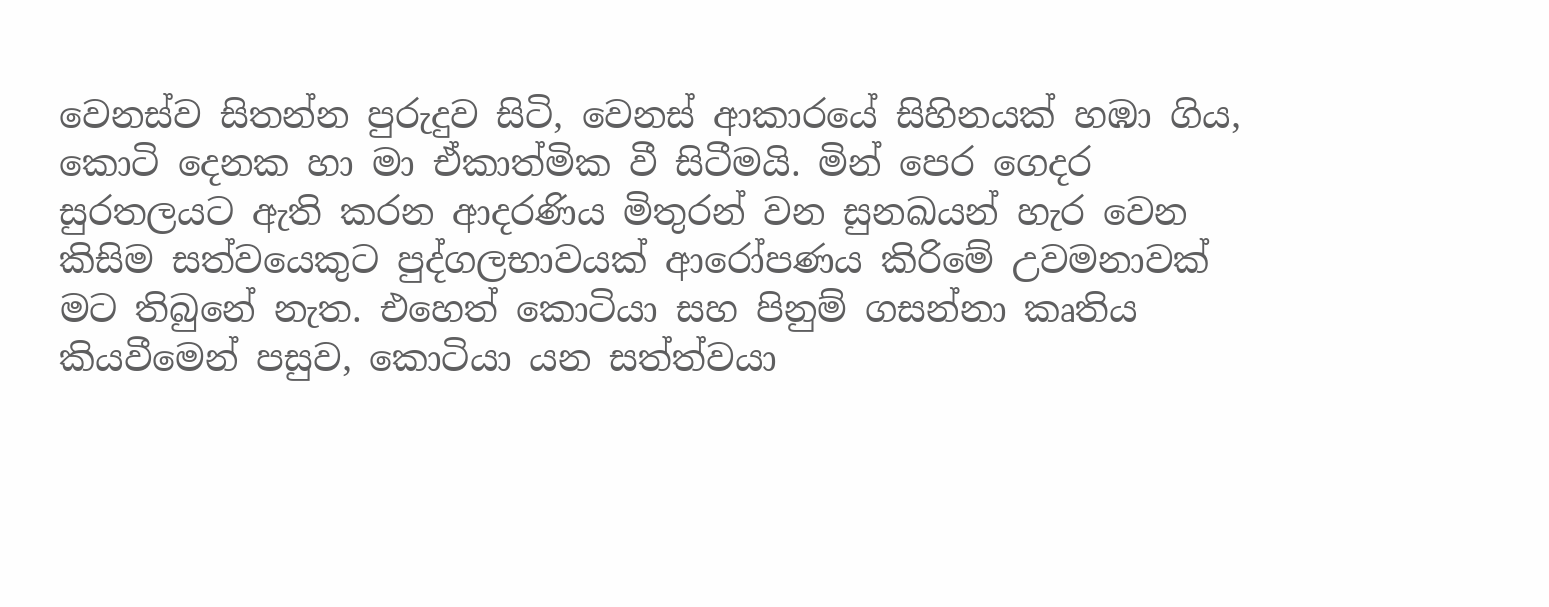වෙනස්ව සිතන්න පුරුදුව සිටි, වෙනස් ආකාරයේ සිහිනයක් හඹා ගිය, කොටි දෙනක හා මා ඒකාත්මික වී සිටීමයි. මින් පෙර ගෙදර සුරතලයට ඇති කරන ආදරණිය මිතුරන් වන සුනඛයන් හැර වෙන කිසිම සත්වයෙකුට පුද්ගලභාවයක් ආරෝපණය කිරිමේ උවමනාවක් මට තිබුනේ නැත. එහෙත් ‍කොටියා සහ පිනුම් ගසන්නා කෘතිය කියවීමෙන් පසුව, කොටියා යන සත්ත්වයා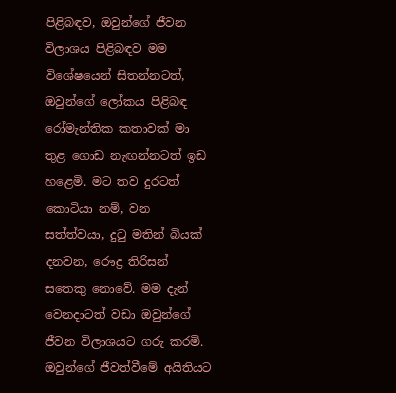පිළිබඳව, ඔවුන්ගේ ජීවන විලාශය පිළිබඳව මම විශේෂයෙන් සිතන්නටත්, ඔවුන්ගේ ලෝකය පිළිබඳ රෝමැන්තික කතාවක් මා තුළ ගොඩ නැඟන්නටත් ඉඩ හළෙමි. මට තව දුරටත් කොටියා නම්, වන සත්ත්වයා, දුටු මතින් බියක් දනවන, රෞද්‍ර තිරිසන් සතෙකු නොවේ. මම දැන් වෙනදාටත් වඩා ඔවුන්ගේ ජීවන විලාශයට ගරු කරමි. ඔවුන්ගේ ජීවත්වීමේ අයිතියට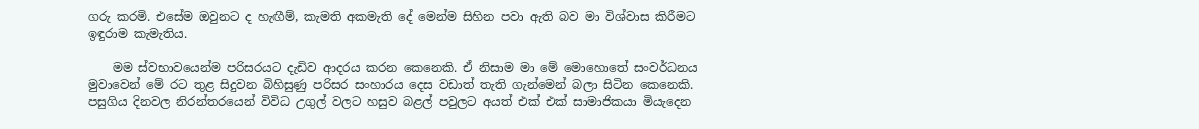ගරු කරමි. එසේම ඔවුනට ද හැඟීම්, කැමති අකමැති දේ මෙන්ම සිහින පවා ඇති බව මා විශ්වාස කිරීමට ඉඳුරාම කැමැතිය.

    මම ස්වභාවයෙන්ම පරිසරයට දැඩිව ආදරය කරන කෙනෙකි. ඒ නිසාම මා මේ මොහොතේ සංවර්ධනය මුවාවෙන් මේ රට තුළ සිදුවන බිහිසුණු පරිසර සංහාරය දෙස වඩාත් තැති ගැන්මෙන් බලා සිටින කෙනෙකි. පසුගිය දිනවල නිරන්තරයෙන් විවිධ උගුල් වලට හසුව බළල් පවුලට අයත් එක් එක් සාමාජිකයා මියැදෙන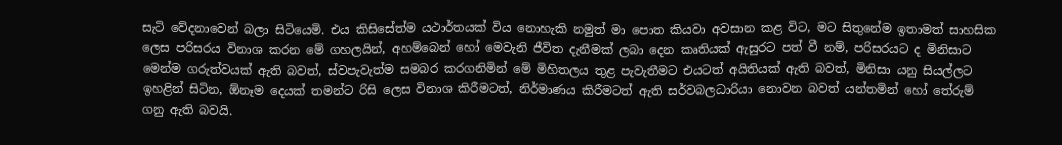සැටි වේදනාවෙන් බලා සිටියෙමි. එය කිසිසේත්ම යථාර්තයක් විය නොහැකි නමුත් මා පොත කියවා අවසාන කළ විට, මට සිතුනේම ඉතාමත් සාහසික ලෙස පරිසරය විනාශ කරන මේ ගහලයින්, අහම්බෙන් හෝ මෙවැනි ජීවිත දැනීමක් ලබා දෙන කෘතියක් ඇසුරට පත් වී නම්, පරිසරයට ද මිනිසාට මෙන්ම ගරුත්වයක් ඇති බවත්, ස්වපැවැත්ම සමබර කරගනිමින් මේ මිහිතලය තුළ පැවැතීමට එයටත් අයිතියක් ඇති බවත්, මිනිසා යනු සියල්ලට ඉහළින් සිටින, ඕනෑම දෙයක් තමන්ට රිසි ලෙස විනාශ කිරීමටත්, නිර්මාණය කිරීමටත් ඇති සර්වබලධාරියා නොවන බවත් යන්තමින් හෝ තේරුම් ගනු ඇති බවයි.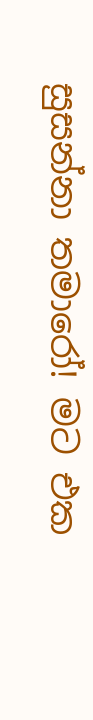සුසන්නා තමාරෝ! මට එක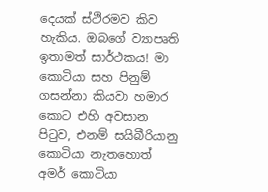දෙයක් ස්ථිරමව කිව හැකිය. ඔබගේ ව්‍යාපෘති ඉතාමත් සාර්ථකය! මා කොටියා සහ පිනුම් ගසන්නා කියවා හමාර කොට එහි අවසාන පිටුව, එනම් සයිබීරියානු කොටියා නැතහොත් අමර් කොටියා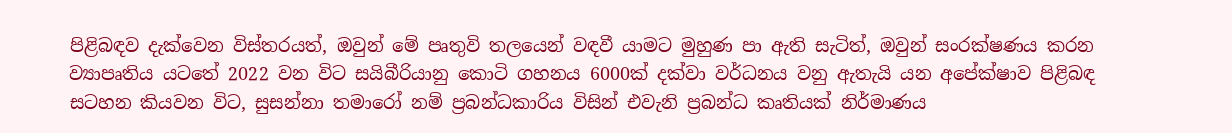පිළිබඳව දැක්වෙන විස්තරයත්, ඔවුන් මේ පෘතුවි තලයෙන් වඳවී යාමට මුහුණ පා ඇති සැටිත්, ඔවුන් සංරක්ෂණය කරන ව්‍යාපෘතිය යටතේ 2022 වන විට සයිබීරියානු කොටි ගහනය 6000ක් දක්වා වර්ධනය වනු ඇතැයි යන අපේක්ෂාව පිළිබඳ සටහන කියවන විට, සුසන්නා තමාරෝ නම් ප්‍රබන්ධකාරිය විසින් එවැනි ප්‍රබන්ධ කෘතියක් නිර්මාණය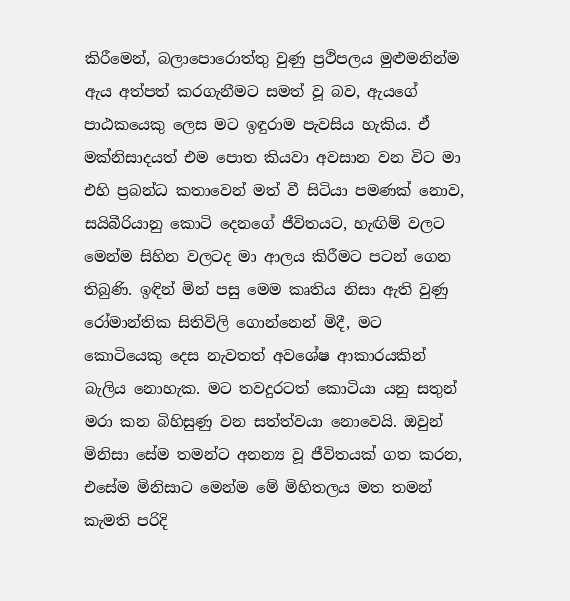කිරීමෙන්, බලාපොරොත්තු වුණු ප්‍රථිපලය මුළුමනින්ම ඇය අත්පත් කරගැනීමට සමත් වූ බව, ඇයගේ පාඨකයෙකු ලෙස මට ඉඳුරාම පැවසිය හැකිය. ඒ මක්නිසාදයත් එම පොත කියවා අවසාන වන විට මා එහි ප්‍රබන්ධ කතාවෙන් මත් වී සිටියා පමණක් නොව, සයිබීරියානු ‍කොටි දෙනගේ ජීවිතයට, හැඟිම් වලට මෙන්ම සිහින වලටද මා ආලය කිරීමට පටන් ගෙන තිබුණි. ඉඳින් මින් පසු මෙම කෘතිය නිසා ඇති වුණු රෝමාන්තික සිතිවිලි ගොන්නෙන් මිදී, මට කොටියෙකු දෙස නැවතත් අවශේෂ ආකාරයකින් බැලිය නොහැක. මට තවදුරටත් කොටියා යනු සතුන් මරා කන බිහිසුණු වන සත්ත්වයා නොවෙයි. ඔවුන් මිනිසා සේම තමන්ට අනන්‍ය වූ ජීවිතයක් ගත කරන, එසේම මිනිසාට මෙන්ම මේ මිහිතලය මත තමන් කැමති පරිදි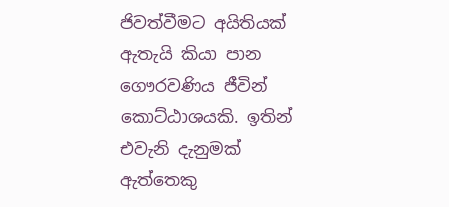ජිවත්වීමට අයිතියක් ඇතැයි කියා පාන ගෞරවණිය ජීවින් කොට්ඨාශයකි. ඉතින් එවැනි දැනුමක් ඇත්තෙකු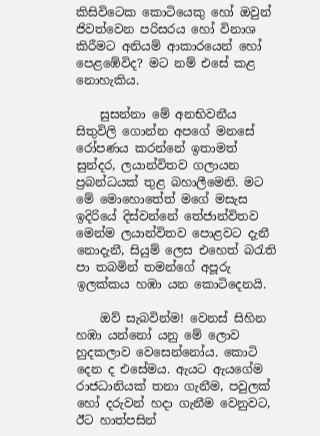කිසි‍විටෙක කොටියෙකු හෝ ඔවුන් ජිවත්වෙන පරිසරය හෝ විනාශ කිරීමට අනියම් ආකාරයෙන් හෝ පෙළඹේවිද? මට නම් එසේ කළ නොහැකිය.

    සුසන්නා මේ අනභිවනීය සිතුවිලි ‍ගොන්න අපගේ මනසේ රෝපණය කරන්නේ ඉතාමත් සුන්දර, ලයාන්විතව ගලායන ප්‍රබන්ධයක් තුළ බහාලීමෙනි. මට මේ මොහො‍තේත් මගේ මසැස ඉදිරියේ දිස්වන්නේ තේජාන්විතව මෙන්ම ලයාන්විතව පොළවට දැනී න‍ොදැනී, සියුම් ලෙස එහෙත් බරැති පා තබමින් තමන්ගේ අපූරු ඉලක්කය හඹා යන කොටිදෙනයි.

    ඔව් සැබවින්ම! වෙනස් සිහින හඹා යන්නෝ යනු මේ ලොව හුදකලාව වෙසෙන්නෝය. කොටි දෙන ද එසේමය. ඇයට ඇයගේම රාජධානියක් තනා ගැනීම, පවුලක් හෝ දරුවන් හදා ගැනීම වෙනුවට, ඊට හාත්පසින්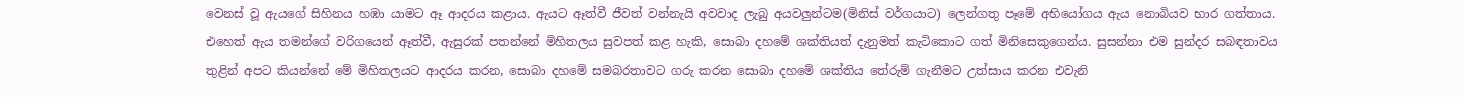වෙනස් වූ ඇයගේ සිහිනය හඹා යාමට ඈ ආදරය කළාය. ඇයට ඈත්වී ජීවත් වන්නැයි අවවාද ලැබු අයවලුන්ටම(මිනිස් වර්ගයාට) ලෙන්ගතු පෑමේ අභියෝගය ඇය නොබියව භාර ගත්තාය. එහෙත් ඇය තමන්ගේ වරිගයෙන් ඈත්වී, ඇසුරක් පතන්නේ මිහිතලය සුවපත් කළ හැකි, සොබා දහමේ ශක්තියත් දැනුමත් කැටිකොට ගත් මිනිසෙකුගෙන්ය. සුසන්නා එම සුන්දර සබඳතාවය තුළින් අපට කියන්නේ මේ මිහිතලයට ආදරය කරන, සොබා දහමේ සමබරතාවට ගරු කරන සොබා දහමේ ශක්තිය තේරුම් ගැනීමට උත්සාය කරන එවැනි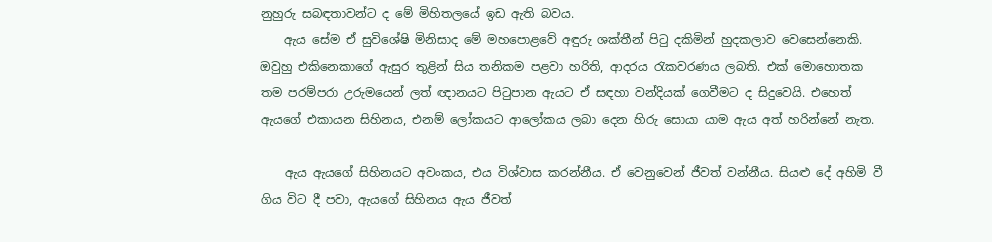නුහුරු සබඳතාවන්ට ද මේ මිහිතලයේ ඉඩ ඇති බවය.
    ඇය සේම ඒ සුවිශේෂි මිනිසාද මේ මහපොළවේ අඳුරු ශක්තීන් පිටු දකිමින් හුදකලාව වෙසෙන්නෙකි. ඔවුහු එකිනෙකාගේ ඇසුර තුළින් සිය තනිකම පළවා හරිති, ආදරය රැකවරණය ලබති. එක් මොහොතක තම පරම්පරා උරුමයෙන් ලත් ඥානයට පිටුපාන ඇයට ඒ සඳහා වන්දියක් ගෙවීමට ද සිදුවෙයි. එහෙත් ඇයගේ එකායන සිහිනය, එනම් ලෝකයට ආලෝකය ලබා දෙන හිරු සොයා යාම ඇය අත් හරින්නේ නැත.

    ඇය ඇයගේ සිහිනයට අවංකය, එය විශ්වාස කරන්නීය. ඒ වෙනුවෙන් ජීවත් ‍වන්නීය. සියළු දේ අහිමි වී ගිය විට දී පවා, ඇයගේ සිහිනය ඇය ජීවත්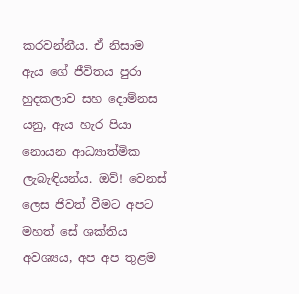කරවන්නීය. ඒ නිසාම ඇය ගේ ජීවිතය පුරා හුදකලාව සහ දොම්නස යනු, ඇය හැර පියා නොයන ආධ්‍යාත්මික ලැබැඳියන්ය. ඔව්! වෙනස් ලෙස ජිවත් වීමට අපට මහත් සේ ශක්තිය අවශ්‍යය, අප අප තුළම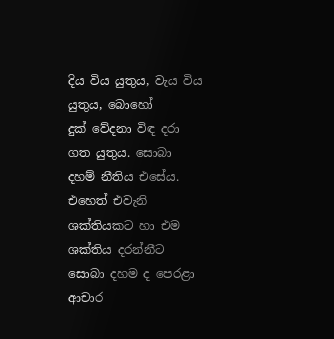දිය විය යුතුය, වැය විය යුතුය, බොහෝ දුක් ‍වේදනා විඳ දරා ගත යුතුය. සොබා දහම් නීතිය එසේය. එහෙත් එවැනි ශක්තියකට හා එම ශක්තිය දරන්නීට සොබා දහම ද පෙරළා ආචාර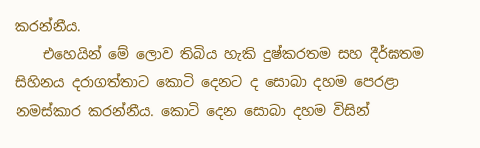කරන්නීය.
    එහෙයින් මේ ලොව තිබිය හැකි දුෂ්කරතම සහ දීර්ඝතම සිහිනය දරාගත්තාට ‍කොටි දෙනට ද සොබා දහම පෙරළා නමස්කාර කරන්නීය. කොටි දෙන සොබා දහම විසින්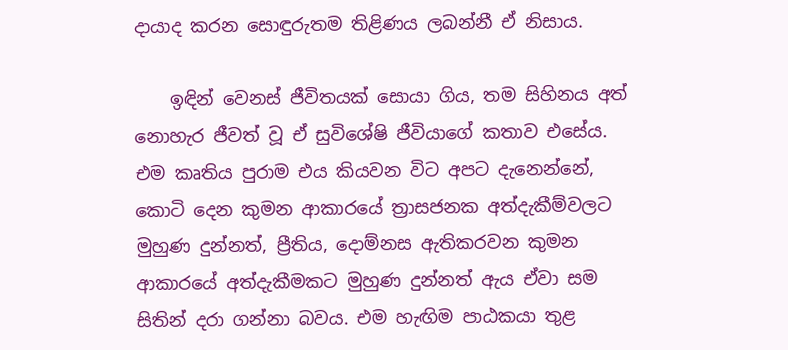දායාද කරන සොඳුරුතම තිළිණය ලබන්නී ඒ නිසාය.

    ඉඳින් වෙනස් ජීවිතයක් සොයා ගිය, තම සිහිනය අත් නොහැර ජීවත් වූ ඒ සුවිශේෂි ජීවියාගේ කතාව එසේය. එම කෘතිය පුරාම එය කියවන විට අපට දැනෙන්නේ, කොටි දෙන කුමන ආකාරයේ ත්‍රාසජනක අත්දැකීම්වලට මුහුණ දුන්නත්, ප්‍රීතිය, දොම්නස ඇතිකරවන කුමන ආකාරයේ අත්දැකීමකට මුහුණ දුන්නත් ඇය ඒවා සම සිතින් දරා ගන්නා බවය. එම හැඟිම පාඨකයා තුළ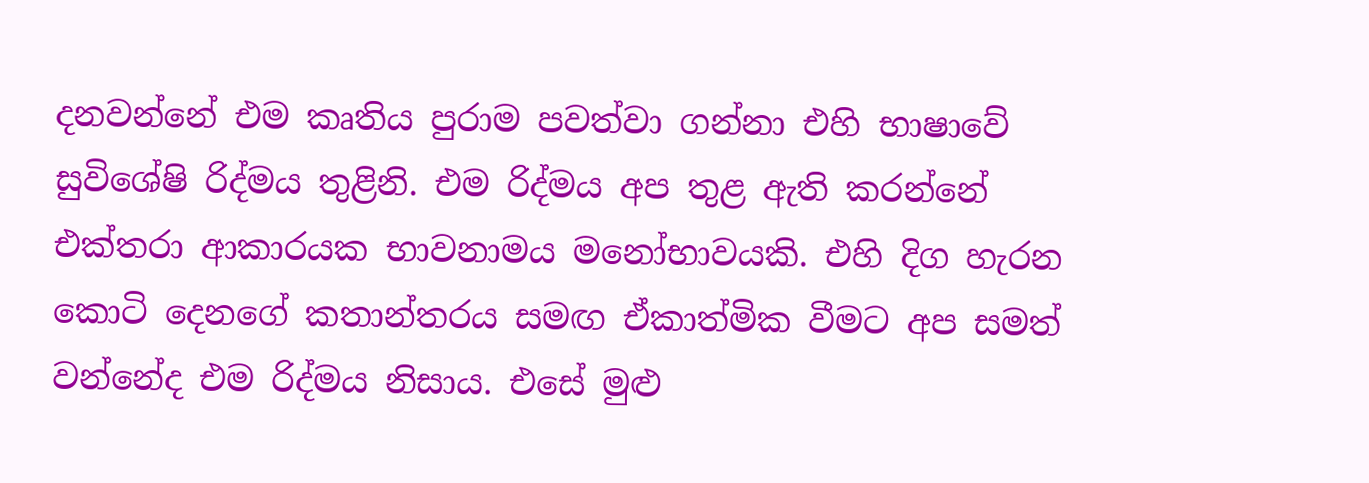දනවන්නේ එම කෘතිය පුරාම පවත්වා ගන්නා එහි භාෂාවේ සුවිශේෂි රිද්මය තුළිනි. එම රිද්මය අප තුළ ඇති කරන්නේ එක්තරා ආකාරයක භාවනාමය මනෝභාවයකි. එහි දිග හැරන කොටි දෙනගේ කතාන්තරය සමඟ ඒකාත්මික වීමට අප සමත් වන්නේද එම රිද්මය නිසාය. එසේ මුළු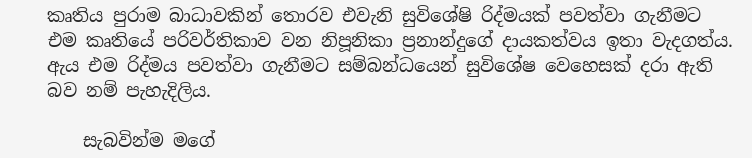කෘතිය පුරාම බාධාවකින් තොරව එවැනි සුවිශේෂි රිද්මයක් පවත්වා ගැනීමට එම කෘතියේ පරිවර්තිකාව වන නිපූනිකා ප්‍රනාන්දුගේ දායකත්වය ඉතා වැදගත්ය. ඇය එම රිද්මය පවත්වා ගැනීමට සම්බන්ධයෙන් සුවිශේෂ වෙහෙසක් දරා ඇති බව නම් පැහැදිලිය.

    සැබවින්ම මගේ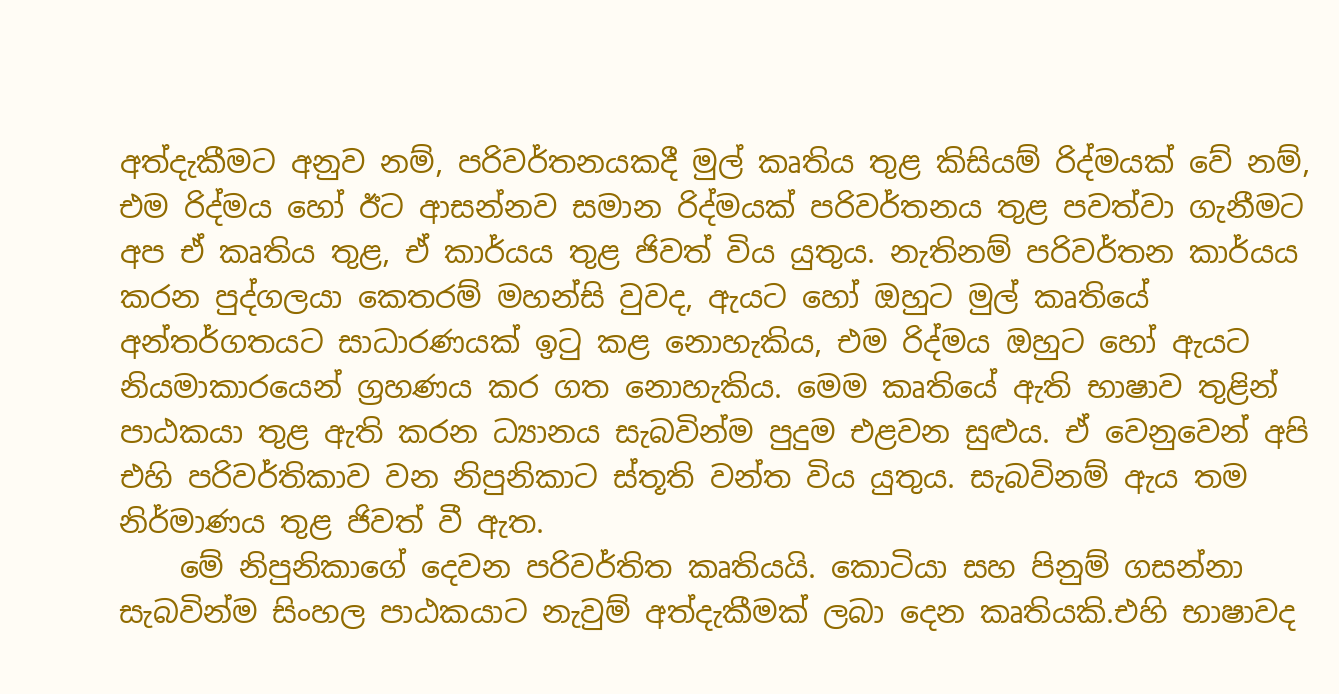අත්දැකීමට අනුව නම්, පරිවර්තනයකදී මුල් කෘතිය තුළ කිසියම් රිද්මයක් වේ නම්, එම රිද්මය හෝ ඊට ආසන්නව සමාන රිද්මයක් පරිවර්තනය තුළ පවත්වා ගැනීමට අප ඒ කෘතිය තුළ, ඒ කාර්යය තුළ ජිවත් විය යුතුය. නැතිනම් පරිවර්තන කාර්යය කරන පුද්ගලයා කෙතරම් මහන්සි වුවද, ඇයට හෝ ඔහුට මුල් කෘතියේ අන්තර්ගතයට සාධාරණයක් ඉටු කළ නොහැකිය, එම රිද්මය ඔහුට හෝ ඇයට නියමාකාරයෙන් ග්‍රහණය කර ගත නොහැකිය. මෙම කෘතියේ ඇති භාෂාව තුළින් පාඨකයා තුළ ඇති කරන ධ්‍යානය සැබවින්ම පුදුම එළවන සුළුය. ඒ වෙනුවෙන් අපි එහි පරිවර්තිකාව වන නිපුනිකාට ස්තූති වන්ත විය යුතුය. සැබවිනම් ඇය තම නිර්මාණය තුළ ජිවත් වී ඇත.
    මේ නිපුනිකාගේ දෙවන පරිවර්තිත කෘතියයි. කොටියා සහ පිනුම් ගසන්නා සැබවින්ම සිංහල පාඨකයාට නැවුම් අත්දැකීමක් ලබා දෙන කෘතියකි.එහි භාෂාවද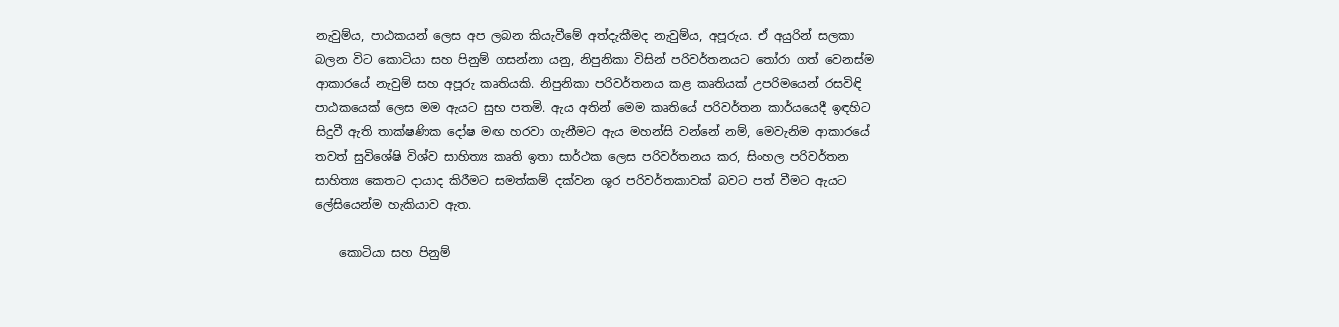නැවුම්ය, පාඨකයන් ලෙස අප ලබන කියැවීමේ අත්දැකීමද නැවුම්ය, අපූරුය. ඒ අයුරින් සලකා බලන විට කොටියා සහ පිනුම් ගසන්නා යනු, නිපුනිකා විසින් පරිවර්තනයට තෝරා ගත් වෙනස්ම ආකාරයේ නැවුම් සහ අපූරු කෘතියකි. නිපුනිකා පරිවර්තනය කළ කෘතියක් උපරිමයෙන් රසවිඳි පාඨකයෙක් ලෙස මම ඇයට සුභ පතමි. ඇය අතින් මෙම කෘතියේ පරිවර්තන කාර්යයෙදී ඉඳහිට සිදුවී ඇති තාක්ෂණික දෝෂ මඟ හරවා ගැනීමට ඇය මහන්සි වන්නේ නම්, මෙවැනිම ආකාරයේ තවත් සුවිශේෂි විශ්ව සාහිත්‍ය කෘති ඉතා සාර්ථක ලෙස පරිවර්තනය කර, සිංහල පරිවර්තන සාහිත්‍ය කෙතට දායාද කිරීමට සමත්කම් දක්වන ශූර පරිවර්තකාවක් බවට පත් වීමට ඇයට ලේසියෙන්ම හැකියාව ඇත.

    කොටියා සහ පිනුම්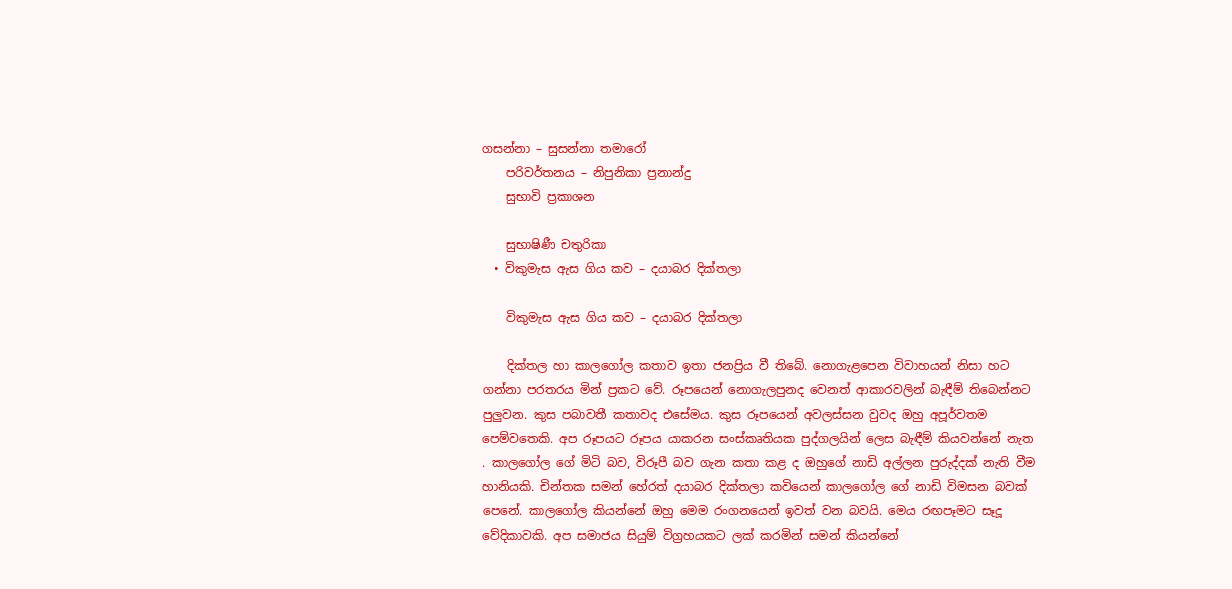ගසන්නා – සුසන්නා තමාරෝ
    පරිවර්තනය – නිපුනිකා ප්‍රනාන්දු
    සුභාවි ප්‍රකාශන

    සුභාෂිණී චතුරිකා
  • විකුමැස ඇස ගිය කව – දයාබර දික්තලා

    විකුමැස ඇස ගිය කව – දයාබර දික්තලා

    දික්තල හා කාලගෝල කතාව ඉතා ජනප්‍රිය වී තිබේ. නොගැළපෙන විවාහයන් නිසා හට ගන්නා පරතරය මින් ප්‍රකට වේ. රූපයෙන් නොගැලපුනද වෙනත් ආකාරවලින් බැඳීම් තිබෙන්නට පුලුවන. කුස පබාවතී කතාවද එසේමය. කුස රූපයෙන් අවලස්සන වුවද ඔහු අපූර්වතම පෙම්වතෙකි. අප රූපයට රූපය යාකරන සංස්කෘතියක පුද්ගලයින් ලෙස බැඳීම් කියවන්නේ නැත . කාලගෝල ගේ මිටි බව, විරූපී බව ගැන කතා කළ ද ඔහුගේ නාඩි අල්ලන පුරුද්දක් නැති වීම හානියකි. චින්තක සමන් හේරත් දයාබර දික්තලා කවියෙන් කාලගෝල ගේ නාඩි විමසන බවක් පෙනේ. කාලගෝල කියන්නේ ඔහු මෙම රංගනයෙන් ඉවත් වන බවයි. මෙය රඟපෑමට සෑදූ වේදිකාවකි. අප සමාජය සියුම් විග්‍රහයකට ලක් කරමින් සමන් කියන්නේ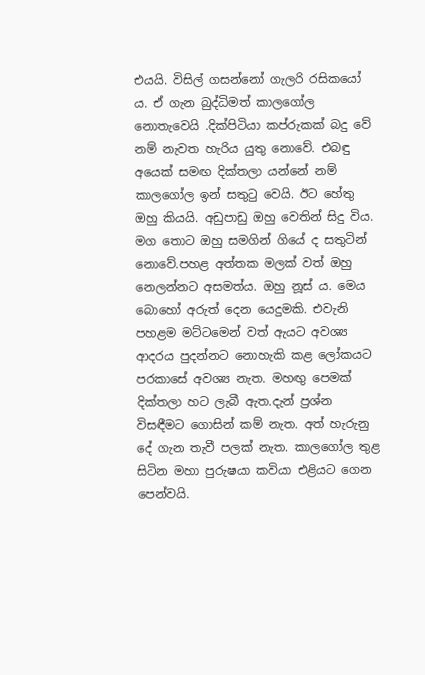එයයි. විසිල් ගසන්නෝ ගැලරි රසිකයෝ ය. ඒ ගැන බුද්ධිමත් කාලගෝල නොතැවෙයි .දික්පිටියා කප්රුකක් බදු වේ නම් නැවත හැරිය යුතු නොවේ. එබඳු අයෙක් සමඟ දික්තලා යන්නේ නම් කාලගෝල ඉන් සතුටු වෙයි. ඊට හේතු ඔහු කියයි. අඩුපාඩු ඔහු වෙතින් සිදු විය. මග තොට ඔහු සමගින් ගියේ ද සතුටින් නොවේ.පහළ අත්තක මලක් වත් ඔහු නෙලන්නට අසමත්ය. ඔහු නූස් ය. මෙය බොහෝ අරුත් දෙන යෙදුමකි. එවැනි පහළම මට්ටමෙන් වත් ඇයට අවශ්‍ය ආදරය පුදන්නට නොහැකි කළ ලෝකයට පරකාසේ අවශ්‍ය නැත. මහඟු පෙමක් දික්තලා හට ලැබී ඇත.දැන් ප්‍රශ්න විසඳීමට ගොසින් කම් නැත. අත් හැරුනු දේ ගැන තැවී පලක් නැත. කාලගෝල තුළ සිටින මහා පුරුෂයා කවියා එළියට ගෙන පෙන්වයි.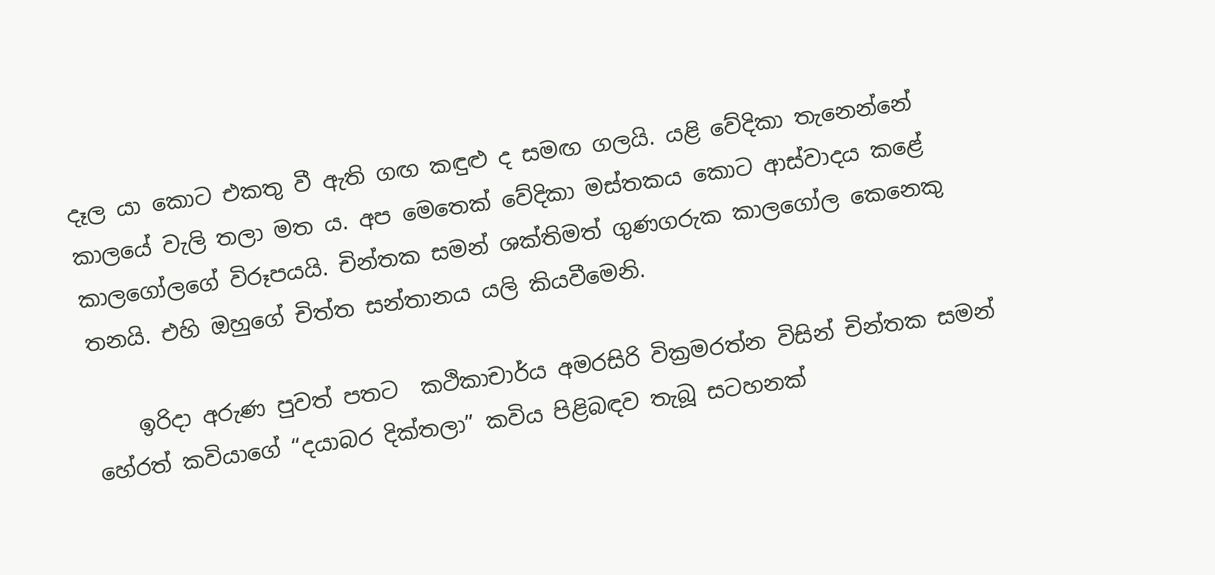දෑල යා කොට එකතු වී ඇති ගඟ කඳුළු ද සමඟ ගලයි. යළි වේදිකා තැනෙන්නේ කාලයේ වැලි තලා මත ය. අප මෙතෙක් වේදිකා මස්තකය කොට ආස්වාදය කළේ කාලගෝලගේ විරූපයයි. චින්තක සමන් ශක්තිමත් ගුණගරුක කාලගෝල කෙනෙකු තනයි. එහි ඔහුගේ චිත්ත සන්තානය යලි කියවීමෙනි.

    ඉරිදා අරුණ පුවත් පතට  කථිකාචාර්ය අමරසිරි වික්‍රමරත්න විසින් චින්තක සමන් හේරත් කවියාගේ “දයාබර දික්තලා” කවිය පිළිබඳව තැබූ සටහනක්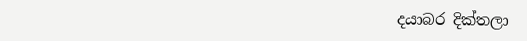දයාබර දික්තලා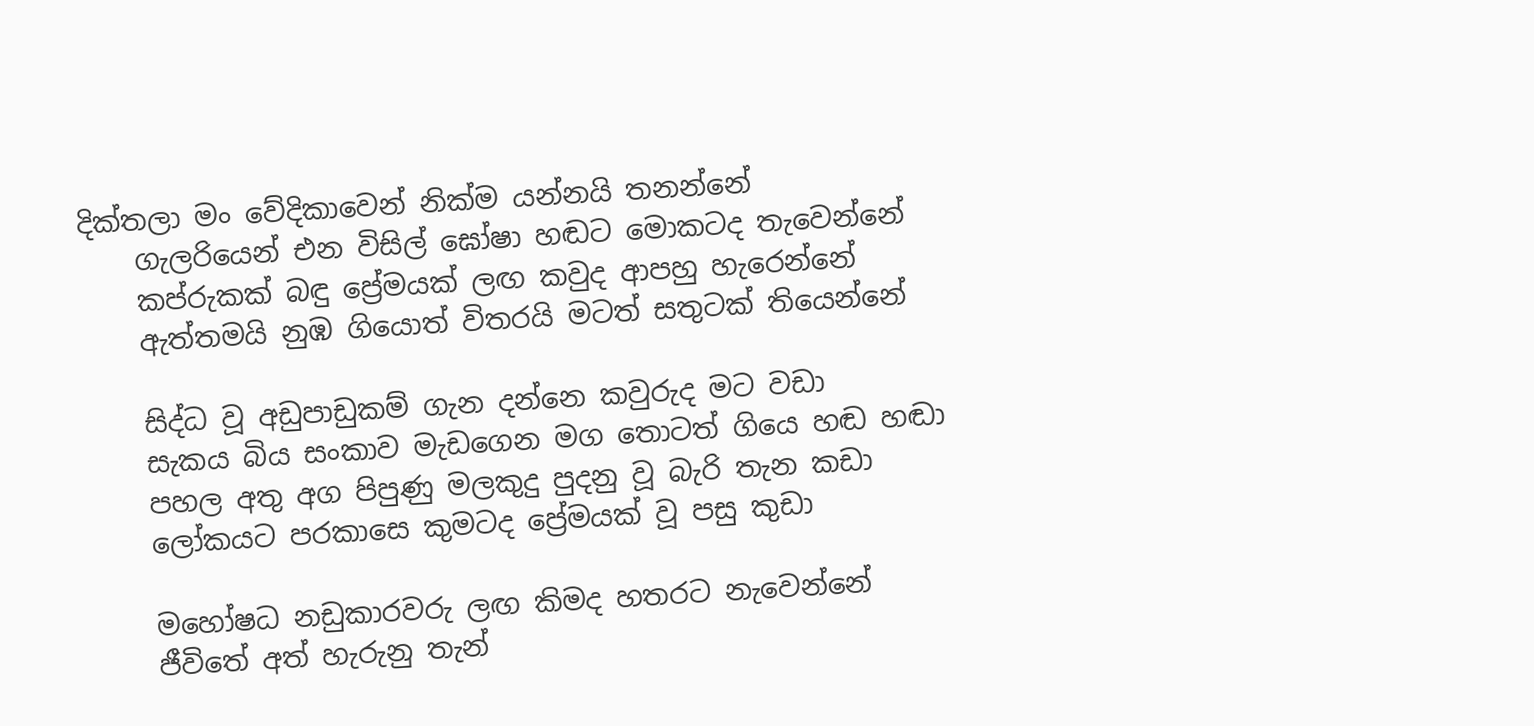දික්තලා මං වේදිකාවෙන් නික්ම යන්නයි තනන්නේ
    ගැලරියෙන් එන විසිල් ඝෝෂා හඬට මොකටද තැවෙන්නේ
    කප්රුකක් බඳු ප්‍රේමයක් ලඟ කවුද ආපහු හැරෙන්නේ
    ඇත්තමයි නුඹ ගියොත් විතරයි මටත් සතුටක් තියෙන්නේ

    සිද්ධ වූ අඩුපාඩුකම් ගැන දන්නෙ කවුරුද මට වඩා
    සැකය බිය සංකාව මැඩගෙන මග තොටත් ගියෙ හඬ හඬා
    පහල අතු අග පිපුණු මලකුදු පුදනු වූ බැරි තැන කඩා
    ලෝකයට පරකාසෙ කුමටද ප්‍රේමයක් වූ පසු කුඩා

    මහෝෂධ නඩුකාරවරු ලඟ කිමද හතරට නැවෙන්නේ
    ජීවිතේ අත් හැරුනු තැන්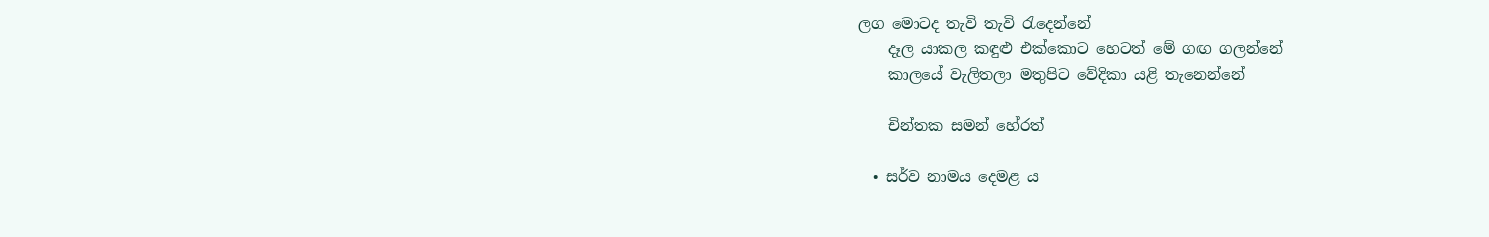ලග මොටද තැවි තැවි රැදෙන්නේ
    දෑල යාකල කඳුළු එක්කොට හෙටත් මේ ගඟ ගලන්නේ
    කාලයේ වැලිතලා මතුපිට වේදිකා යළි තැනෙන්නේ

    චින්තක සමන් හේරත්

  • සර්ව නාමය දෙමළ ය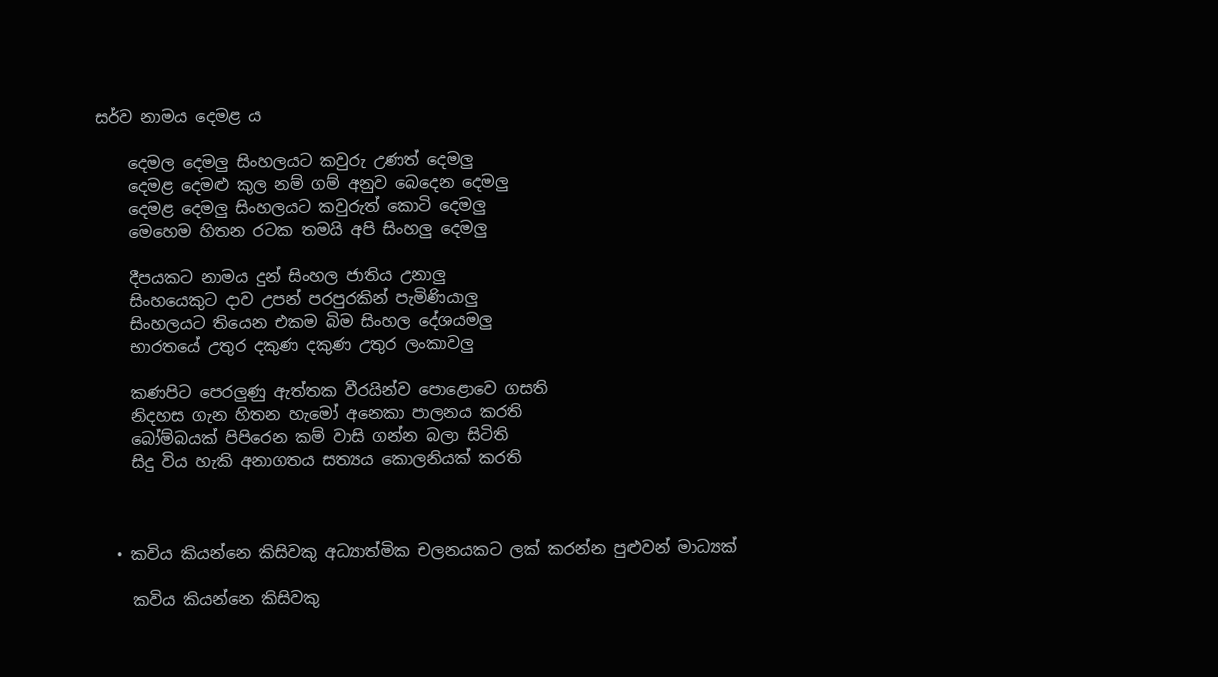සර්ව නාමය දෙමළ ය

    දෙමල දෙමලු සිංහලයට කවුරු උණත් දෙමලු
    දෙමළ දෙමළු කුල නම් ගම් අනුව බෙද‍ෙන දෙමලු
    දෙමළ දෙමලු සිංහලයට කවුරුත් කොටි දෙමලු
    මෙහෙම හිතන රටක තමයි අපි සිංහලු දෙමලු

    දීපයකට නාමය දුන් සිංහල ජාතිය උනාලු
    සිංහයෙකුට දාව උපන් පරපුරකින් පැමිණියාලු
    සිංහලයට තියෙන එකම බිම සිංහල දේශයමලු
    භාරතයේ උතුර දකුණ දකුණ උතුර ලංකාවලු

    කණපිට පෙරලුණු ඇත්තක වීරයින්ව පොළොවෙ ගසති
    නිදහස ගැන හිතන හැමෝ අනෙකා පාලනය කරති
    බෝම්බයක් පිපිරෙන කම් වාසි ගන්න බලා සිටිති
    සිදු විය හැකි අනාගතය සත්‍යය කොලනියක් කරති



  • කවිය කියන්නෙ කිසිවකු අධ්‍යාත්මික චලනයකට ලක් කරන්න පුළුවන් මාධ්‍යක්

    කවිය කියන්නෙ කිසිවකු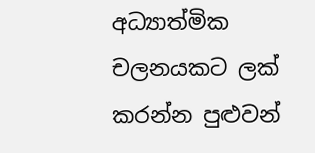අධ්‍යාත්මික චලනයකට ලක් කරන්න පුළුවන්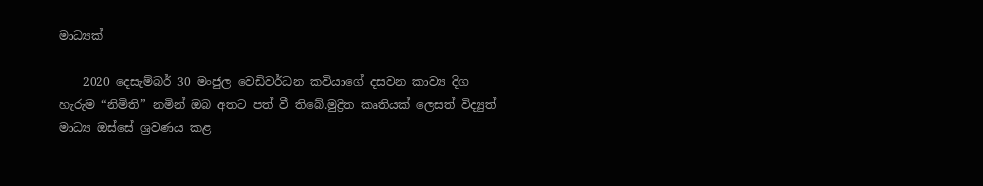මාධ්‍යක්

    2020 දෙසැම්බර් 30 මංජුල වෙඩිවර්ධන කවියාගේ දසවන කාව්‍ය දිග හැරුම “නිමිති” නමින් ඔබ අතට පත් වී තිබේ.මුද්‍රිත කෘතියක් ලෙසත් විද්‍යුත් මාධ්‍ය ඔස්සේ ශ්‍රවණය කළ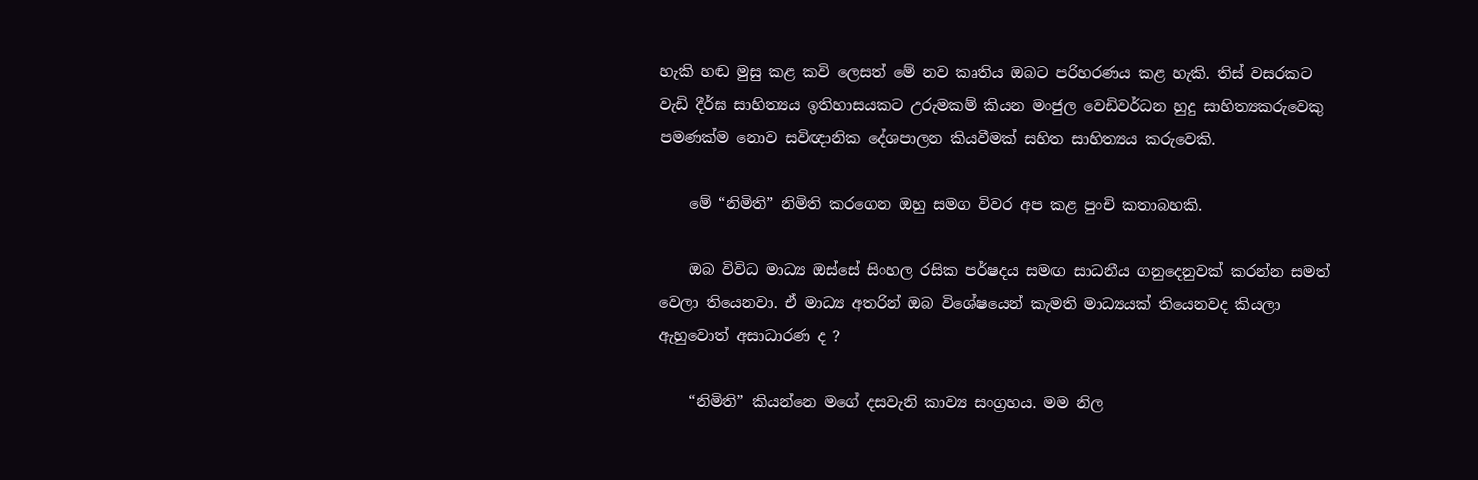හැකි හඬ මුසු කළ කවි ලෙසත් මේ නව කෘතිය ඔබට පරිහරණය කළ හැකි. තිස් වසරකට වැඩි දීර්ඝ සාහිත්‍යය ඉතිහාසයකට උරුමකම් කියන මංජුල වෙඩිවර්ධන හුදු සාහිත්‍යකරුවෙකු පමණක්ම නොව සවිඥානික දේශපාලන කියවීමක් සහිත සාහිත්‍යය කරුවෙකි.

    මේ “නිමිති” නිමිති කරගෙන ඔහු සමග විවර අප කළ පුංචි කතාබහකි.

    ඔබ විවිධ මාධ්‍ය ඔස්සේ සිංහල රසික පර්ෂදය සමඟ සාධනීය ගනුදෙනුවක් කරන්න සමත් වෙලා තියෙනවා. ඒ මාධ්‍ය අතරින් ඔබ විශේෂයෙන් කැමති මාධ්‍යයක් තියෙනවද කියලා ඇහුවොත් අසාධාරණ ද ?

    “නිමිති” කියන්නෙ මගේ දසවැනි කාව්‍ය සංග්‍රහය. මම නිල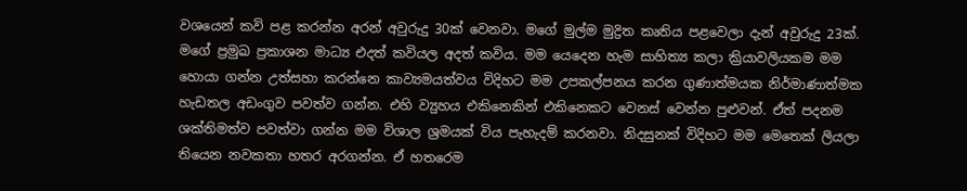වශයෙන් කවි පළ කරන්න අරන් අවුරුදු 30ක් වෙනවා. මගේ මුල්ම මුද්‍රිත කෘතිය පළවෙලා දැන් අවුරුදු 23ක්. මගේ ප්‍රමුඛ ප්‍රකාශන මාධ්‍ය එදත් කවියල අදත් කවිය. මම යෙදෙන හැම සාහිත්‍ය කලා ක්‍රියාවලියකම මම හොයා ගන්න උත්සහා කරන්නෙ කාව්‍යමයත්වය විදිහට මම උපකල්පනය කරන ගුණාත්මයක නිර්මාණාත්මක හැඩතල අඩංගුව පවත්ව ගන්න. එහි ව්‍යුහය එකිනෙකින් එකිනෙකට වෙනස් වෙන්න පුළුවන්. ඒත් පදනම ශක්තිමත්ව පවත්වා ගන්න මම විශාල ශ්‍රමයක් විය පැහැදම් කරනවා. නිදසුනක් විදිහට මම මෙතෙක් ලියලා  තියෙන නවකතා හතර අරගන්න. ඒ හතරෙම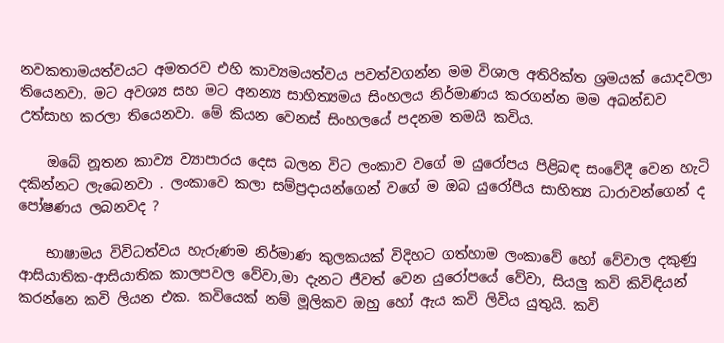නවකතාමයත්වයට අමතරව එහි කාව්‍යමයත්වය පවත්වගන්න මම විශාල අතිරික්ත ශ්‍රමයක් යොදවලා තියෙනවා. මට අවශ්‍ය සහ මට අනන්‍ය සාහිත්‍යමය සිංහලය නිර්මාණය කරගන්න මම අඛන්ඩව උත්සාහ කරලා තියෙනවා. මේ කියන වෙනස් සිංහලයේ පදනම තමයි කවිය.

    ඔබේ නූතන කාව්‍ය ව්‍යාපාරය දෙස බලන විට ලංකාව වගේ ම යුරෝපය පිළිබඳ සංවේදී වෙන හැටි දකින්නට ලැබෙනවා . ලංකාවෙ කලා සම්ප්‍රදායන්ගෙන් වගේ ම ඔබ යුරෝපීය සාහිත්‍ය ධාරාවන්ගෙන් ද පෝෂණය ලබනවද ?

    භාෂාමය විවිධත්වය හැරුණම නිර්මාණ කුලකයක් විදිහට ගත්හාම ලංකාවේ හෝ වේවාල දකුණු ආසියාතික-ආසියාතික කාලපවල වේවා,මා දැනට ජීවත් වෙන යුරෝපයේ වේවා, සියලු කවි කිවිඳියන් කරන්නෙ කවි ලියන එක. කවියෙක් නම් මූලිකව ඔහු හෝ ඇය කවි ලිවිය යුතුයි. කවි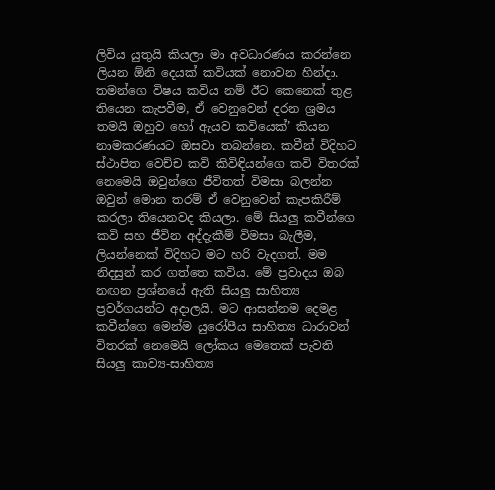ලිවිය යුතුයි කියලා මා අවධාරණය කරන්නෙ ලියන ඕනි දෙයක් කවියක් නොවන හින්දා. තමන්ගෙ විෂය කවිය නම් ඊට කෙනෙක් තුළ තියෙන කැපවීම, ඒ වෙනුවෙන් දරන ශ්‍රමය තමයි ඔහුව හෝ ඇයව කවියෙක්’ කියන නාමකරණයට ඔසවා තබන්නෙ. කවීන් විදිහට ස්ථාපිත වෙච්ච කවි කිවිඳියන්ගෙ කවි විතරක් නෙමෙයි ඔවුන්ගෙ ජීවිතත් විමසා බලන්න ඔවුන් මොන තරම් ඒ වෙනුවෙන් කැපකිරීම් කරලා තියෙනවද කියලා. මේ සියලු කවීන්ගෙ කවි සහ ජීවින අද්දැකීම් විමසා බැලීම, ලියන්නෙක් විදිහට මට හරි වැදගත්. මම නිදසුන් කර ගත්තෙ කවිය. මේ ප්‍රවාදය ඔබ නඟන ප්‍රශ්නයේ ඇති සියලු සාහිත්‍ය ප්‍රවර්ගයන්ට අදාලයි. මට ආසන්නම දෙමළ කවීන්ගෙ මෙන්ම යුරෝපීය සාහිත්‍ය ධාරාවන් විතරක් නෙමෙයි ලෝකය මෙතෙක් පැවති සියලු කාව්‍ය-සාහිත්‍ය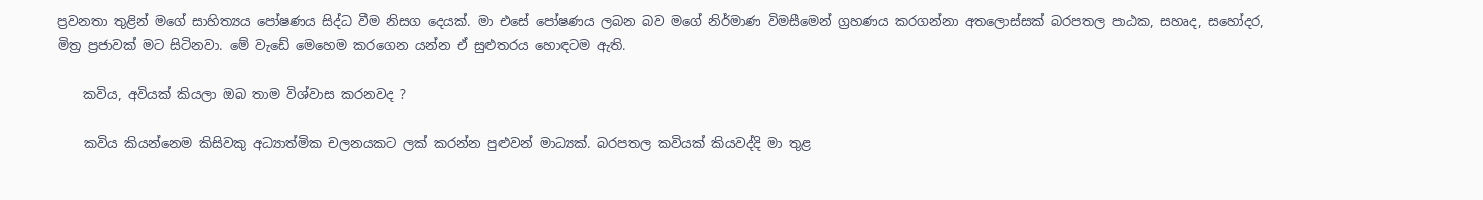ප්‍රවනතා තුළින් මගේ සාහිත්‍යය පෝෂණය සිද්ධ වීම නිසග දෙයක්. මා එසේ පෝෂණය ලබන බව මගේ නිර්මාණ විමසීමෙන් ග්‍රහණය කරගන්නා අතලොස්සක් බරපතල පාඨක, සහෘද, සහෝදර, මිත්‍ර ප්‍රජාවක් මට සිටිනවා. මේ වැඩේ මෙහෙම කරගෙන යන්න ඒ සුළුතරය හොඳටම ඇති.

    කවිය, අවියක් කියලා ඔබ තාම විශ්වාස කරනවද ?

    කවිය කියන්නෙම කිසිවකු අධ්‍යාත්මික චලනයකට ලක් කරන්න පුළුවන් මාධ්‍යක්. බරපතල කවියක් කියවද්දි මා තුළ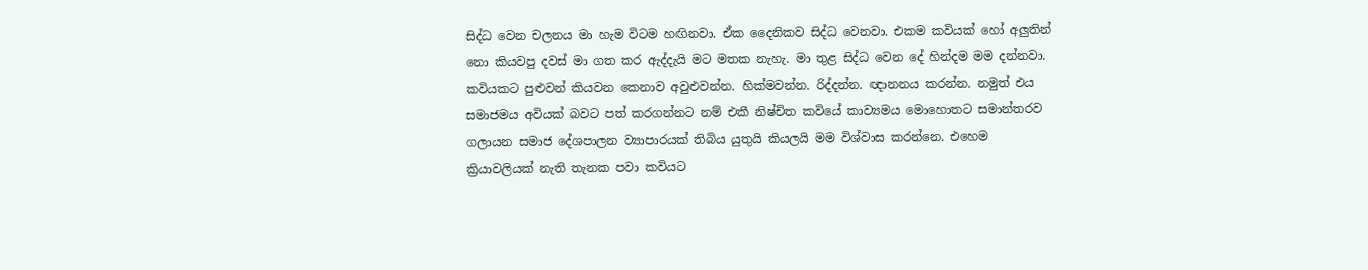සිද්ධ වෙන චලනය මා හැම විටම හඟිනවා. ඒක දෛනිකව සිද්ධ වෙනවා. එකම කවියක් හෝ අලුතින් නො කියවපු දවස් මා ගත කර ඇද්දැයි මට මතක නැහැ. මා තුළ සිද්ධ වෙන දේ හින්දම මම දන්නවා. කවියකට පුළුවන් කියවන කෙනාව අවුළුවන්න. හික්මවන්න. රිද්දන්න. ඥානනය කරන්න. නමුත් එය සමාජමය අවියක් බවට පත් කරගන්නට නම් එකී නිෂ්චිත කවියේ කාව්‍යමය මොහොතට සමාන්තරව ගලායන සමාජ දේශපාලන ව්‍යාපාරයක් තිබිය යුතුයි කියලයි මම විශ්වාස කරන්නෙ. එහෙම ක්‍රියාවලියක් නැති තැනක පවා කවියට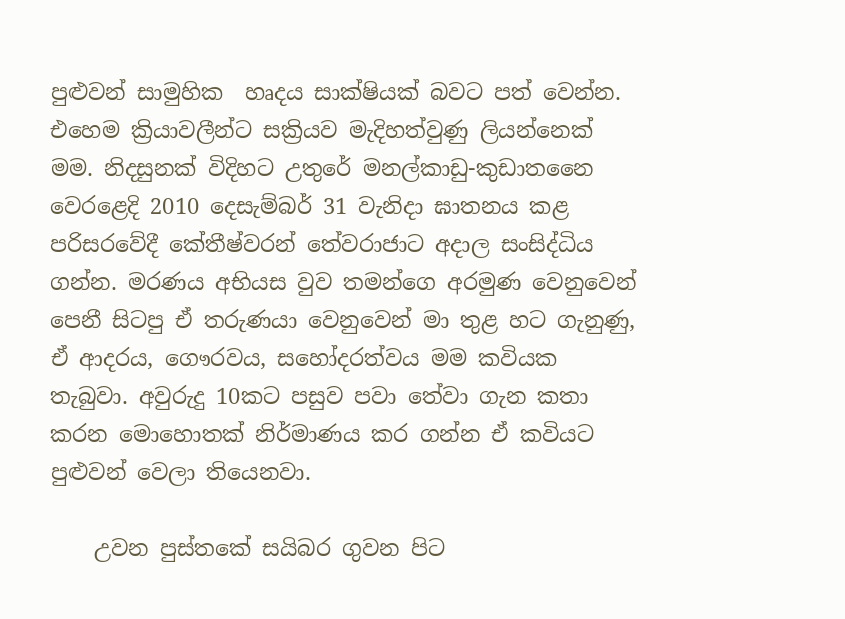පුළුවන් සාමුහික  හෘදය සාක්ෂියක් බවට පත් වෙන්න. එහෙම ක්‍රියාවලීන්ට සක්‍රියව මැදිහත්වුණු ලියන්නෙක් මම. නිදසුනක් විදිහට උතුරේ මනල්කාඩු-කුඩාතනෛ වෙරළෙදි 2010 දෙසැම්බර් 31 වැනිදා ඝාතනය කළ පරිසරවේදී කේතීෂ්වරන් තේවරාජාට අදාල සංසිද්ධිය ගන්න. මරණය අභියස වුව තමන්ගෙ අරමුණ වෙනුවෙන් පෙනී සිටපු ඒ තරුණයා වෙනුවෙන් මා තුළ හට ගැනුණු, ඒ ආදරය, ගෞරවය, සහෝදරත්වය මම කවියක තැබුවා. අවුරුදු 10කට පසුව පවා තේවා ගැන කතා කරන මොහොතක් නිර්මාණය කර ගන්න ඒ කවියට පුළුවන් වෙලා තියෙනවා.

    උවන පුස්තකේ සයිබර ගුවන පිට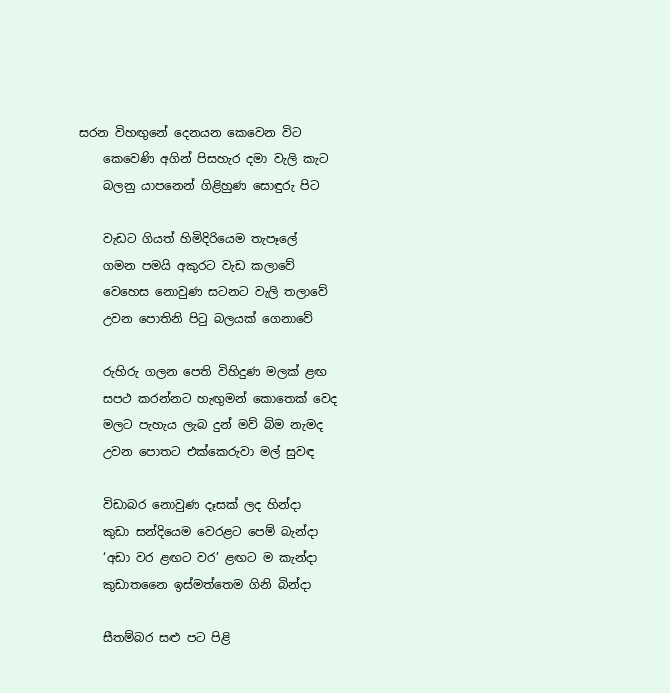සරන විහඟුනේ දෙනයන කෙවෙන විට
    කෙවෙණි අගින් පිසහැර දමා වැලි කැට
    බලනු යාපනෙන් ගිළිහුණ සොඳුරු පිට

    වැඩට ගියත් හිමිදිරියෙම තැපෑලේ
    ගමන පමයි අකුරට වැඩ කලාවේ
    වෙහෙස නොවුණ සටනට වැලි තලාවේ
    උවන පොතිනි පිටු බලයක් ගෙනාවේ

    රුහිරු ගලන පෙති විහිදුණ මලක් ළඟ
    සපථ කරන්නට හැඟුමන් කොතෙක් වෙද
    මලට පැහැය ලැබ දුන් මව් බිම නැමද
    උවන පොතට එක්කෙරුවා මල් සුවඳ

    විඩාබර නොවුණ දෑසක් ලද හින්දා
    කුඩා සන්දියෙම වෙරළට පෙම් බැන්දා
    ‘අඩා වර ළඟට වර’ ළඟට ම කැන්දා
    කුඩාතනෛ ඉස්මත්තෙම ගිනි බින්දා

    සීතම්බර සළු පට පිළි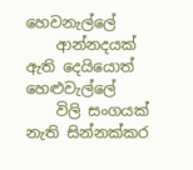හෙවනැල්ලේ
    ආන්නදයක් ඇති දෙයියොත් හෙළුවැල්ලේ
    විලි සංගයක් නැති සින්නක්කර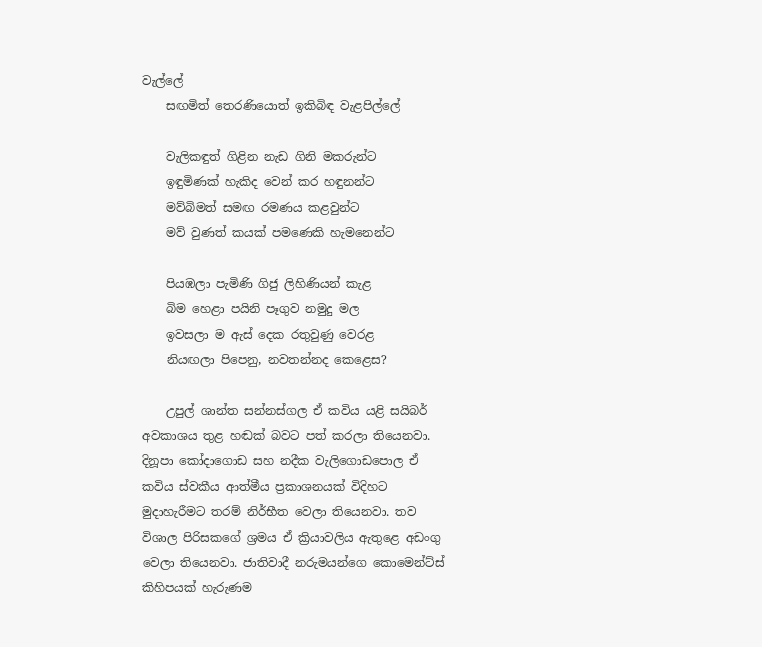වැල්ලේ
    සඟමිත් තෙරණියොත් ඉකිබිඳ වැළපිල්ලේ

    වැලිකඳුත් ගිළින නැඩ ගිනි මකරුන්ට
    ඉඳුමිණක් හැකිද වෙන් කර හඳුනන්ට
    මව්බිමත් සමඟ රමණය කළවුන්ට
    මව් වුණත් කයක් පමණෙකි හැමනෙන්ට

    පියඹලා පැමිණි ගිජු ලිහිණියන් කැළ
    බිම හෙළා පයිනි පෑගුව නමුදු මල
    ඉවසලා ම ඇස් දෙක රතුවුණු වෙරළ
    නියඟලා පිපෙනු, නවතන්නද කෙළෙස?

    උපුල් ශාන්ත සන්නස්ගල ඒ කවිය යළි සයිබර් අවකාශය තුළ හඬක් බවට පත් කරලා තියෙනවා. දිනූපා කෝදාගොඩ සහ නදීක වැලිගොඩපොල ඒ කවිය ස්වකීය ආත්මීය ප්‍රකාශනයක් විදිහට මුදාහැරීමට තරම් නිර්භීත වෙලා තියෙනවා. තව විශාල පිරිසකගේ ශ්‍රමය ඒ ක්‍රියාවලිය ඇතුළෙ අඩංගු වෙලා තියෙනවා. ජාතිවාදී නරුමයන්ගෙ කොමෙන්ට්ස් කිහිපයක් හැරුණම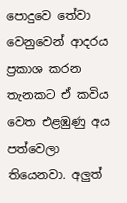පොදුවෙ තේවා වෙනුවෙන් ආදරය ප්‍රකාශ කරන තැනකට ඒ කවිය වෙත එළඹුණු අය පත්වෙලා තියෙනවා. අලුත්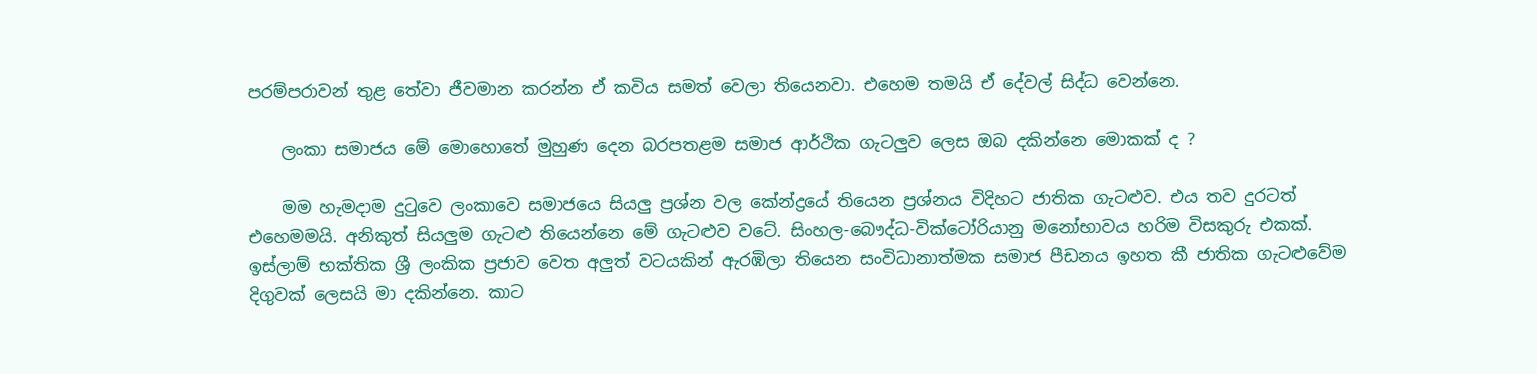පරම්පරාවන් තුළ තේවා ජීවමාන කරන්න ඒ කවිය සමත් වෙලා තියෙනවා. එහෙම තමයි ඒ දේවල් සිද්ධ වෙන්නෙ.

    ලංකා සමාජය මේ මොහොතේ මුහුණ දෙන බරපතළම සමාජ ආර්ථික ගැටලුව ලෙස ඔබ දකින්නෙ මොකක් ද ?

    මම හැමදාම දුටුවෙ ලංකාවෙ සමාජයෙ සියලු ප්‍රශ්න වල කේන්ද්‍රයේ තියෙන ප්‍රශ්නය විදිහට ජාතික ගැටළුව. එය තව දුරටත් එහෙමමයි. අනිකුත් සියලුම ගැටළු තියෙන්නෙ මේ ගැටළුව වටේ. සිංහල-බෞද්ධ-වික්ටෝරියානු මනෝභාවය හරිම විසකුරු එකක්. ඉස්ලාම් භක්තික ශ්‍රී ලංකික ප්‍රජාව වෙත අලුත් වටයකින් ඇරඹිලා තියෙන සංවිධානාත්මක සමාජ පීඩනය ඉහත කී ජාතික ගැටළුවේම දිගුවක් ලෙසයි මා දකින්නෙ. කාට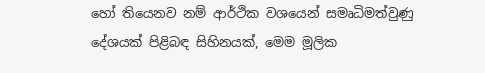හෝ තියෙනව නම් ආර්ථික වශයෙන් සමෘධිමත්වුණු දේශයක් පිළිබඳ සිහිනයක්, මෙම මූලික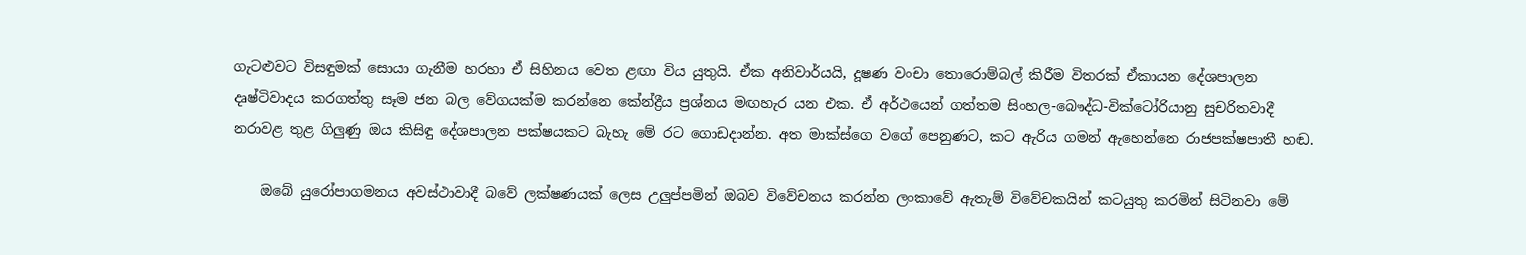ගැටළුවට විසඳුමක් සොයා ගැනීම හරහා ඒ සිහිනය වෙත ළඟා විය යුතුයි. ඒක අනිවාර්යයි, දූෂණ වංචා තොරොම්බල් කිරීම විතරක් ඒකායන දේශපාලන දෘෂ්ටිවාදය කරගත්තු සෑම ජන බල වේගයක්ම කරන්නෙ කේන්ද්‍රීය ප්‍රශ්නය මඟහැර යන එක. ඒ අර්ථයෙන් ගත්තම සිංහල-බෞද්ධ-වික්ටෝරියානු සුචරිතවාදී නරාවළ තුළ ගිලුණු ඔය කිසිඳු දේශපාලන පක්ෂයකට බැහැ මේ රට ගොඩදාන්න. අත මාක්ස්ගෙ වගේ පෙනුණට, කට ඇරිය ගමන් ඇහෙන්නෙ රාජපක්ෂපාතී හඬ.

    ඔබේ යුරෝපාගමනය අවස්ථාවාදී බවේ ලක්ෂණයක් ලෙස උලුප්පමින් ඔබව විවේචනය කරන්න ලංකාවේ ඇතැම් විවේචකයින් කටයුතු කරමින් සිටිනවා මේ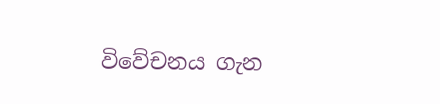විවේචනය ගැන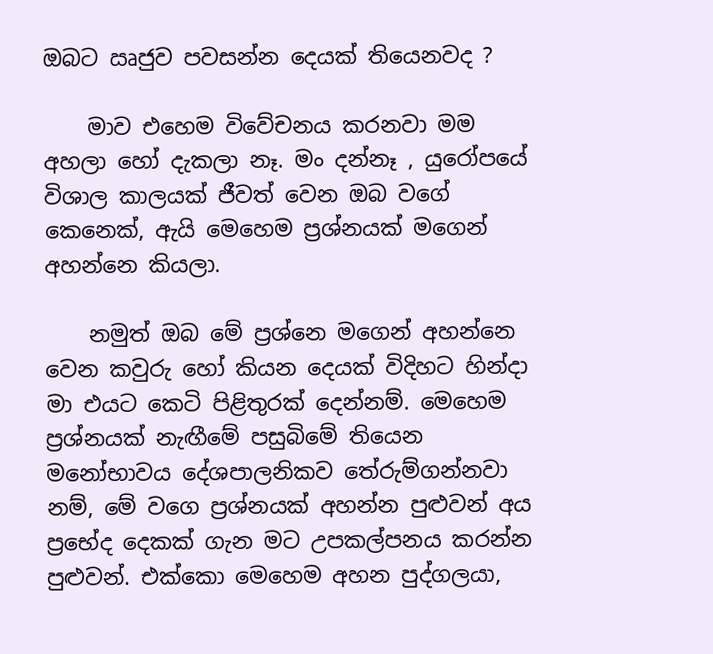ඔබට ඍජුව පවසන්න දෙයක් තියෙනවද ?

    මාව එහෙම විවේචනය කරනවා මම අහලා හෝ දැකලා නෑ. මං දන්නෑ , යුරෝපයේ විශාල කාලයක් ජීවත් වෙන ඔබ වගේ කෙනෙක්, ඇයි මෙහෙම ප්‍රශ්නයක් මගෙන් අහන්නෙ කියලා.

    නමුත් ඔබ මේ ප්‍රශ්නෙ මගෙන් අහන්නෙ වෙන කවුරු හෝ කියන දෙයක් විදිහට හින්දා මා එයට කෙටි පිළිතුරක් දෙන්නම්. මෙහෙම ප්‍රශ්නයක් නැඟීමේ පසුබිමේ තියෙන මනෝභාවය දේශපාලනිකව තේරුම්ගන්නවා නම්, මේ වගෙ ප්‍රශ්නයක් අහන්න පුළුවන් අය ප්‍රභේද දෙකක් ගැන මට උපකල්පනය කරන්න පුළුවන්. එක්කො මෙහෙම අහන පුද්ගලයා,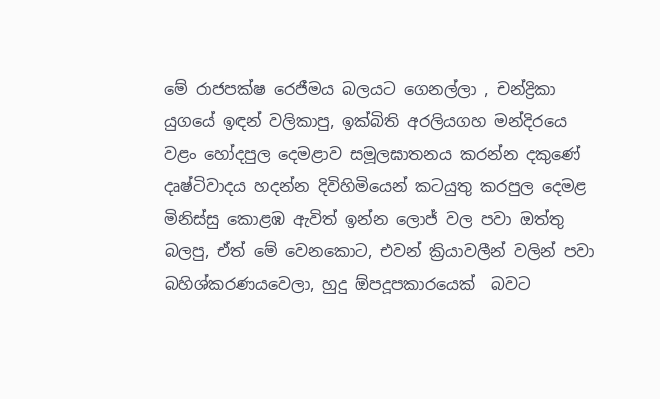මේ රාජපක්ෂ රෙජීමය බලයට ගෙනල්ලා , චන්ද්‍රිකා යුගයේ ඉඳන් වලිකාපු, ඉක්බිති අරලියගහ මන්දිරයෙ වළං හෝදපුල දෙමළාව සමූලඝාතනය කරන්න දකුණේ දෘෂ්ටිවාදය හදන්න දිවිහිමියෙන් කටයුතු කරපුල දෙමළ මිනිස්සු කොළඹ ඇවිත් ඉන්න ලොජ් වල පවා ඔත්තු බලපු, ඒත් මේ වෙනකොට, එවන් ක්‍රියාවලීන් වලින් පවා බහිශ්කරණයවෙලා, හුදු ඕපදූපකාරයෙක්  බවට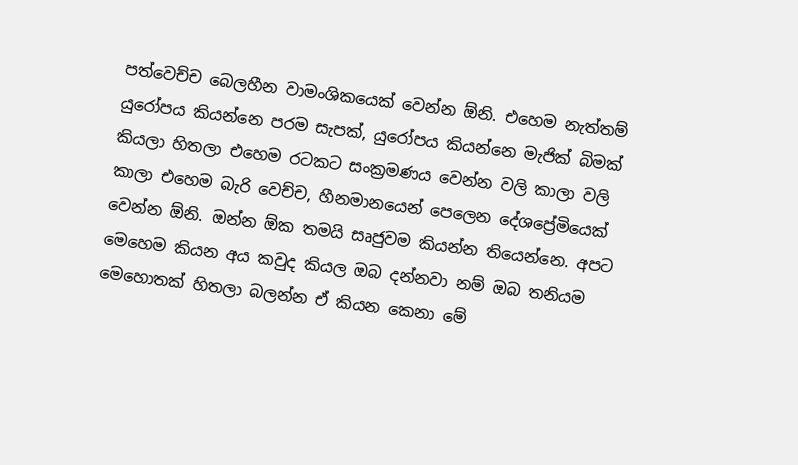පත්වෙච්ච බෙලහීන වාමංශිකයෙක් වෙන්න ඕනි. එහෙම නැත්තම් යුරෝපය කියන්නෙ පරම සැපක්, යුරෝපය කියන්නෙ මැජික් බිමක් කියලා හිතලා එහෙම රටකට සංක්‍රමණය වෙන්න වලි කාලා වලි කාලා එහෙම බැරි වෙච්ච, හීනමානයෙන් පෙලෙන දේශප්‍රේමියෙක් වෙන්න ඕනි. ඔන්න ඕක තමයි සෘජුවම කියන්න තියෙන්නෙ. අපට මෙහෙම කියන අය කවුද කියල ඔබ දන්නවා නම් ඔබ තනියම මෙහොතක් හිතලා බලන්න ඒ කියන කෙනා මේ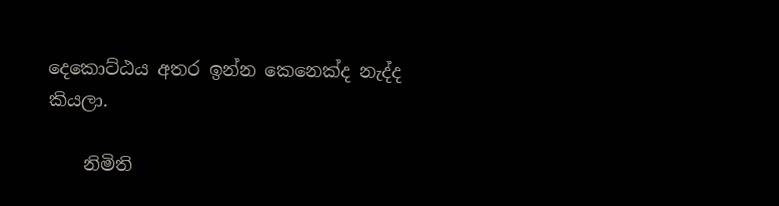දෙකොට්ඨය අතර ඉන්න කෙනෙක්ද නැද්ද කියලා.

    නිමිති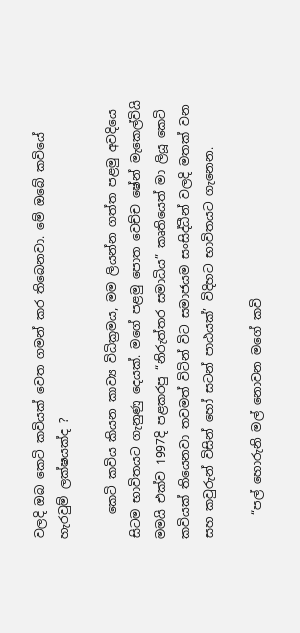වලදි ඔබ කෙටි කවියක් වෙත ගමන් කර තිබෙනවා. මේ ඔබේ කවියේ හැරවුම් ලක්ෂයක්ද ?

    කෙටි කවිය කියන කාව්‍ය විධික්‍රමය, මම ලියන්න ගත්ත පළමු අවදියෙ සිටම භාවිතයට ගැනුණු දෙයක්. මගේ පළමු පොත වෙච්ච ෂේන් මැකෙල්වියි මමයි එක්ව 1997දි පළකරපු “නිරුත්තර සමාධිය” කෘතියෙත් මා ලියූ කෙටි කවියක් තියෙනවා තවමත් විටින් විට සමාජයම සංසිද්ධීන් වලදි මතක් වන සහ කවුරුන් විසින් හෝ සටන් පාඨයක්’ විදිහට භාවිතයට ගැනෙන.

    “පල් හොරුනි මල් නොවන මගේ කවි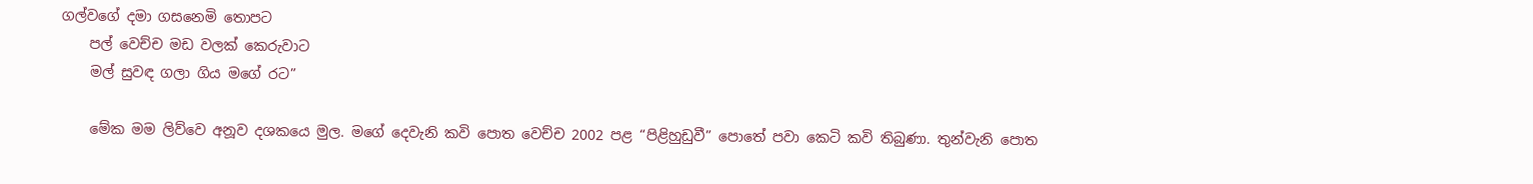ගල්වගේ දමා ගසනෙමි තොපට
    පල් වෙච්ච මඩ වලක් කෙරුවාට
    මල් සුවඳ ගලා ගිය මගේ රට”

    මේක මම ලිව්වෙ අනූව දශකයෙ මුල. මගේ දෙවැනි කවි පොත වෙච්ච 2002 පළ “පිළිහුඩුවී” පොතේ පවා කෙටි කවි තිබුණා. තුන්වැනි පොත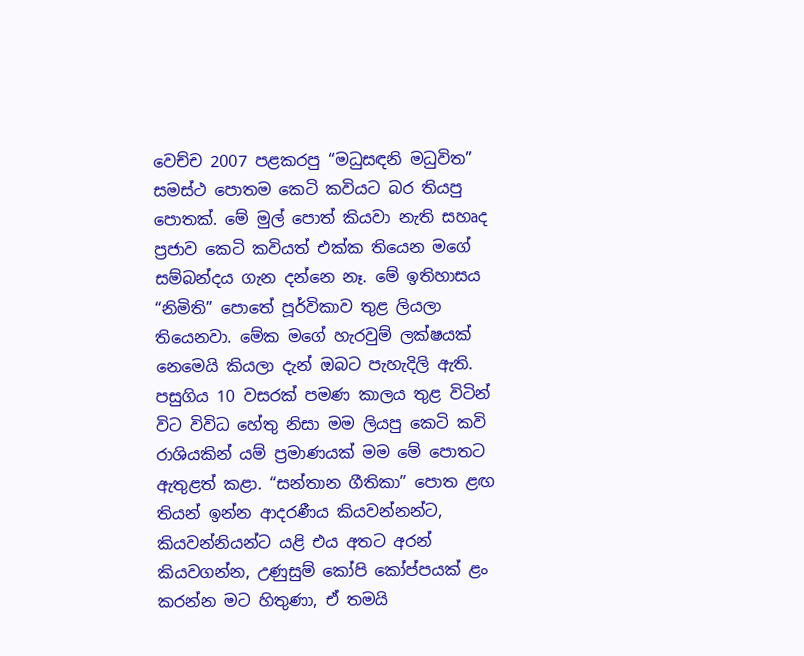වෙච්ච 2007 පළකරපු “මධුසඳනි මධුවිත” සමස්ථ පොතම කෙටි කවියට බර තියපු පොතක්. මේ මුල් පොත් කියවා නැති සහෘද ප්‍රජාව කෙටි කවියත් එක්ක තියෙන මගේ සම්බන්දය ගැන දන්නෙ නෑ. මේ ඉතිහාසය “නිමිති” පොතේ පූර්විකාව තුළ ලියලා තියෙනවා. මේක මගේ හැරවුම් ලක්ෂයක් නෙමෙයි කියලා දැන් ඔබට පැහැදිලි ඇති. පසුගිය 10 වසරක් පමණ කාලය තුළ විටින් විට විවිධ හේතු නිසා මම ලියපු කෙටි කවි රාශියකින් යම් ප්‍රමාණයක් මම මේ පොතට ඇතුළත් කළා. “සන්තාන ගීතිකා” පොත ළඟ තියන් ඉන්න ආදරණීය කියවන්නන්ට, කියවන්නියන්ට යළි එය අතට අරන් කියවගන්න, උණුසුම් කෝපි කෝප්පයක් ළං කරන්න මට හිතුණා, ඒ තමයි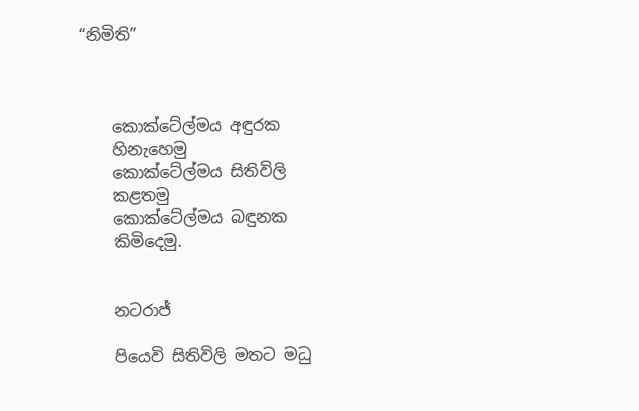“නිමිති”



    කොක්ටේල්මය අඳුරක
    හිනැහෙමු
    කොක්ටේල්මය සිතිවිලි
    කළතමු
    කොක්ටේල්මය බඳුනක
    කිමිදෙමු.


    නටරාජ්

    පියෙවි සිතිවිලි මතට මධු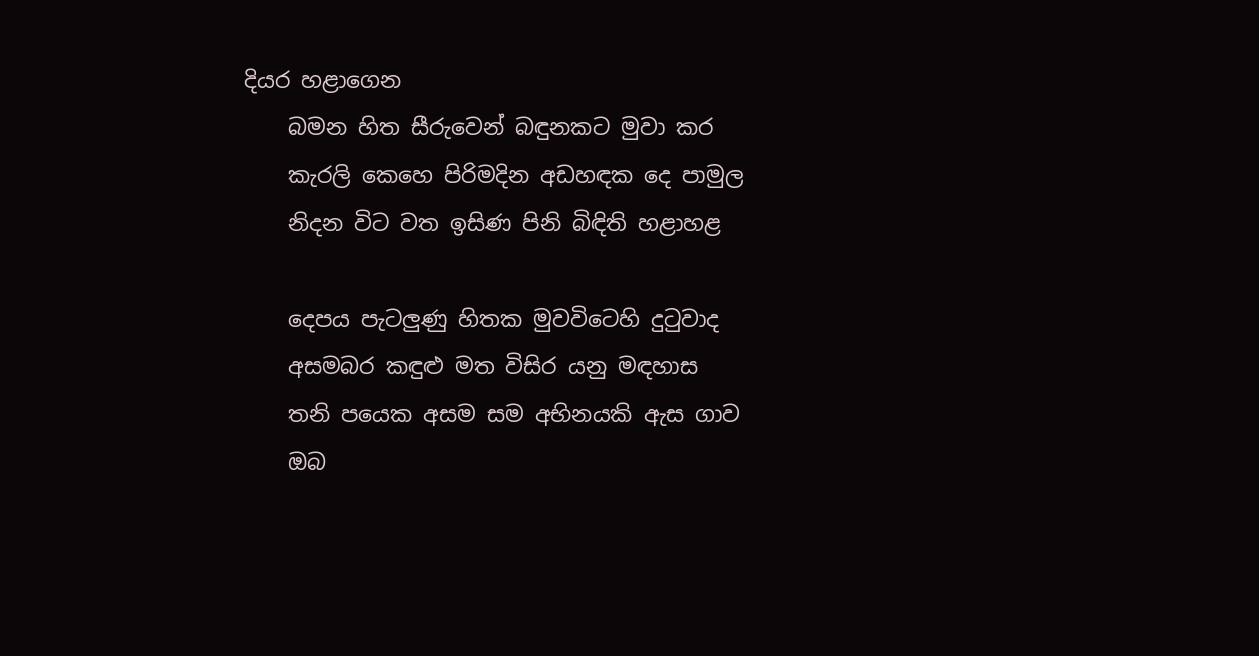දියර හළාගෙන
    බමන හිත සීරුවෙන් බඳුනකට මුවා කර
    කැරලි කෙහෙ පිරිමදින අඩහඳක දෙ පාමුල
    නිදන විට වත ඉසිණ පිනි බිඳිති හළාහළ

    දෙපය පැටලුණු හිතක මුවවිටෙහි දුටුවාද
    අසමබර කඳුළු මත විසිර යනු මඳහාස
    තනි පයෙක අසම සම අභිනයකි ඇස ගාව
    ඔබ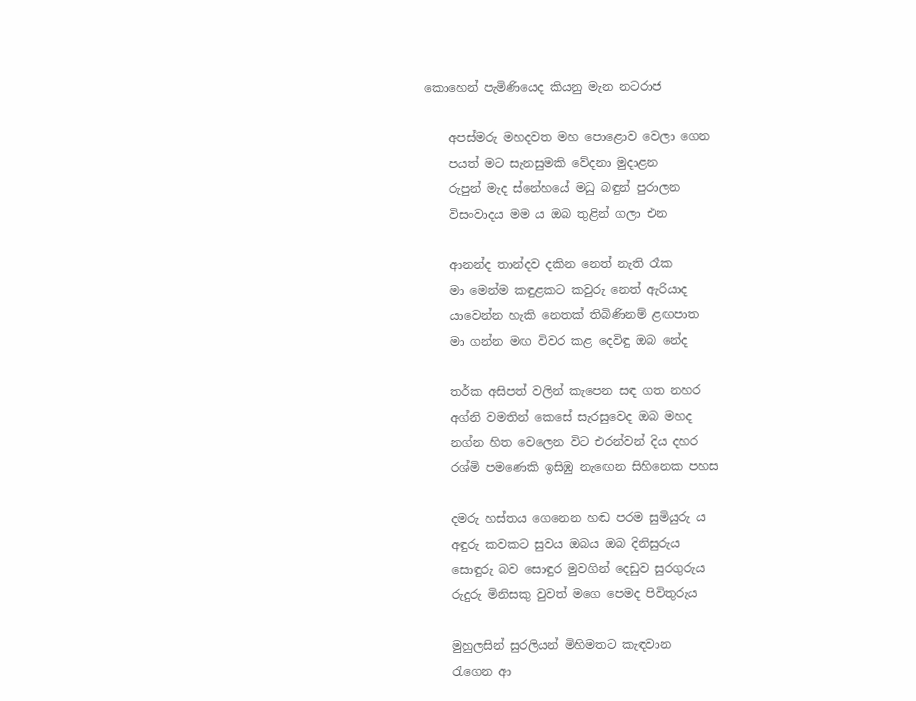කොහෙන් පැමිණියෙද කියනු මැන නටරාජ

    අපස්මරු මහදවත මහ පොළොව වෙලා ගෙන
    පයත් මට සැනසුමකි වේදනා මුදාළන
    රුපුන් මැද ස්නේහයේ මධු බඳුන් පුරාලන
    විසංවාදය මම ය ඔබ තුළින් ගලා එන

    ආනන්ද තාන්දව දකින නෙත් නැති රෑක
    මා මෙන්ම කඳුළකට කවුරු නෙත් ඇරියාද
    යාවෙන්න හැකි නෙතක් තිබිණිනම් ළඟපාත
    මා ගන්න මඟ විවර කළ දෙවිඳු ඔබ නේද

    තර්ක අසිපත් වලින් කැපෙන සඳ ගත නහර
    අග්නි වමතින් කෙසේ සැරසුවෙද ඔබ මහද
    නග්න හිත වෙලෙන විට එරන්වන් දිය දහර
    රශ්මි පමණෙකි ඉසිඹු නැඟෙන සිහිනෙක පහස

    දමරු හස්තය ගෙනෙන හඬ පරම සුමියුරු ය
    අඳුරු කවකට සුවය ඔබය ඔබ දිනිසුරුය
    සොඳුරු බව සොඳුර මුවගින් දෙඩුව සුරගුරුය
    රුදුරු මිනිසකු වුවත් මගෙ පෙමද පිවිතුරුය

    මුහුලසින් සුරලියන් මිහිමතට කැඳවාන
    රැගෙන ආ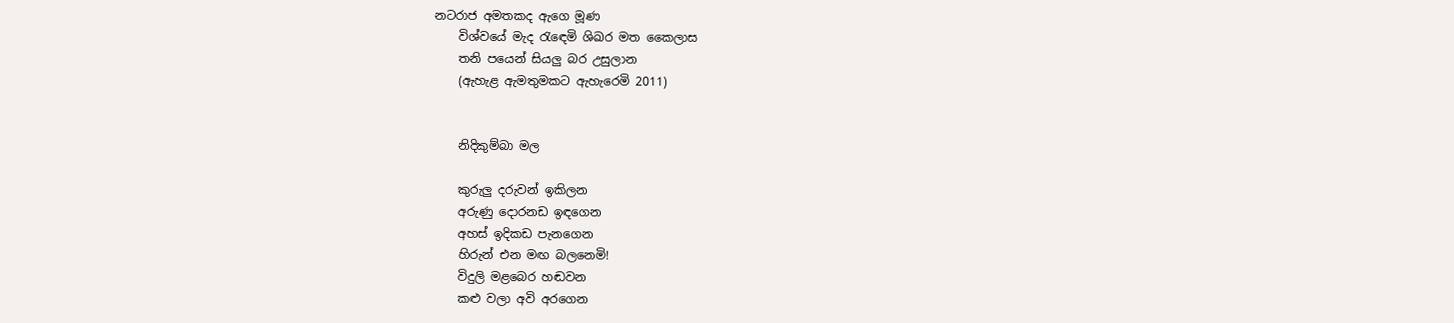නටරාජ අමතකද ඇගෙ මූණ
    විශ්වයේ මැද රැඳෙමි ශිඛර මත කෛලාස
    තනි පයෙන් සියලු බර උසුලාන
    (ඇහැළ ඇමතුමකට ඇහැරෙමි 2011)


    නිදිකුම්බා මල

    කුරුලු දරුවන් ඉකිලන
    අරුණු දොරනඩ ඉඳගෙන
    අහස් ඉදිකඩ පැනගෙන
    හිරුන් එන මඟ බලනෙමි!
    විදුලි මළබෙර හඬවන
    කළු වලා අවි අරගෙන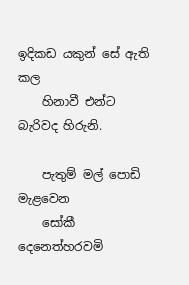ඉදිකඩ යකුන් සේ ඇති කල
    හිනාවී එන්ට බැරිවද හිරුනි.

    පැතුම් මල් පොඩි මැළවෙන
    සෝකී දෙනෙත්හරවමි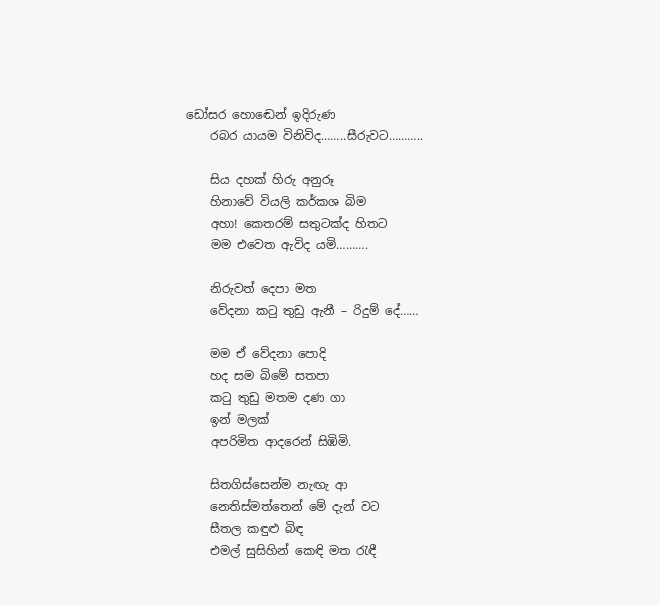ඩෝසර හොඬෙන් ඉදිරුණ
    රබර යායම විනිවිද……..සීරුවට………..

    සිය දහක් හිරු අනුරූ
    හිනාවේ වියලි කර්කශ බිම
    අහා! කෙතරම් සතුටක්ද හිතට
    මම එවෙත ඇවිද යමි……….

    නිරුවත් දෙපා මත
    වේදනා කටු තුඩු ඇනී – රිදුම් දේ……

    මම ඒ වේදනා පොදි
    හද සම බිමේ සතපා
    කටු තුඩු මතම දණ ගා
    ඉන් මලක්
    අපරිමිත ආදරෙන් සිඹිමි.

    සිතගිස්සෙන්ම නැඟැ ආ
    නෙතිස්මත්තෙන් මේ දැන් වට
    සීතල කඳුළු බිඳ
    එමල් සුසිහින් කෙඳි මත රැඳී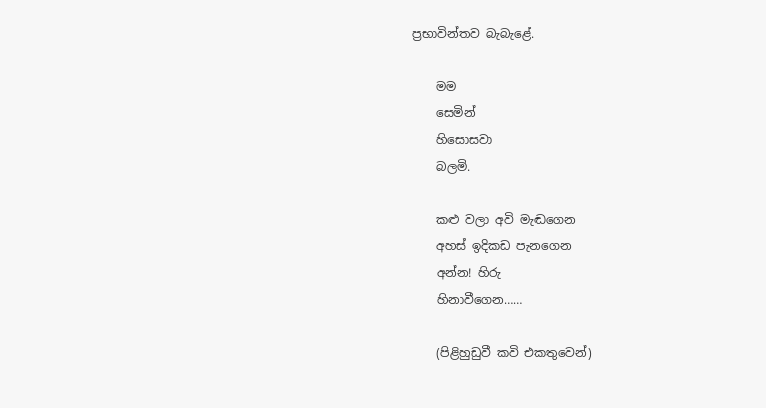ප්‍රභාවින්තව බැබැළේ.

    මම
    සෙමින්
    හිසොසවා
    බලමි.

    කළු වලා අවි මැඬගෙන
    අහස් ඉදිකඩ පැනගෙන
    අන්න! හිරු
    හිනාවීගෙන……

    (පිළිහුඩුවී කවි එකතුවෙන්)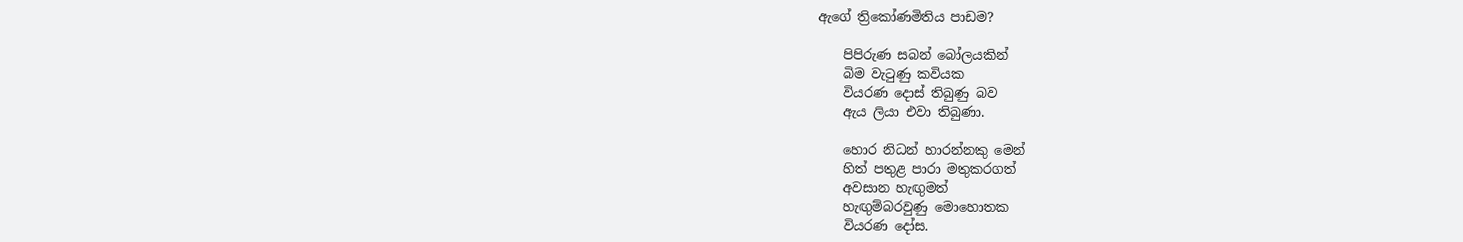ඇගේ ත්‍රිකෝණමිතිය පාඩම?

    පිපිරුණ සබන් බෝලයකින්
    බිම වැටුණු කවියක
    වියරණ දොස් තිබුණු බව
    ඇය ලියා එවා තිබුණා.

    හොර නිධන් හාරන්නකු මෙන්
    හිත් පතුළ පාරා මතුකරගත්
    අවසාන හැඟුමත්
    හැඟුම්බරවුණු මොහොතක
    වියරණ දෝස.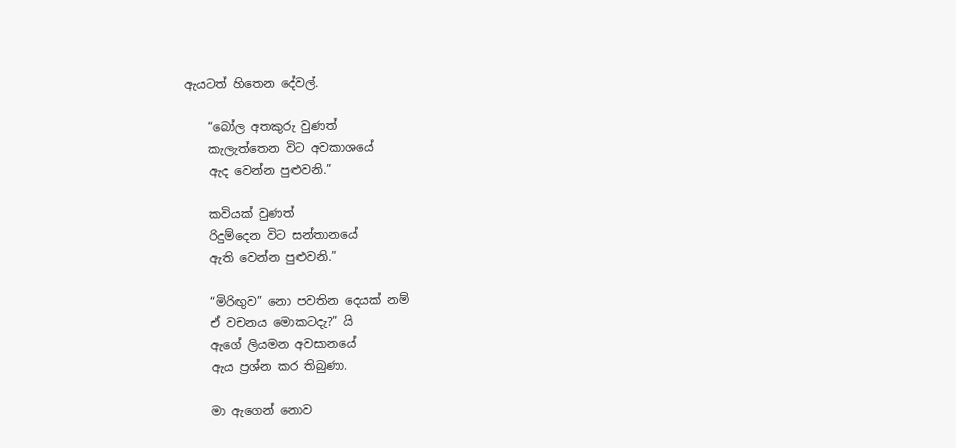ඇයටත් හිතෙන දේවල්.

    “බෝල අතකුරු වුණත්
    කැලැත්තෙන විට අවකාශයේ
    ඇද වෙන්න පුළුවනි.”

    කවියක් වුණත්
    රිදුම්දෙන විට සන්තානයේ
    ඇති වෙන්න පුළුවනි.”

    “මිරිඟුව” නො පවතින දෙයක් නම්
    ඒ වචනය මොකටදැ?” යි
    ඇගේ ලියමන අවසානයේ
    ඇය ප්‍රශ්න කර තිබුණා.

    මා ඇගෙන් නොව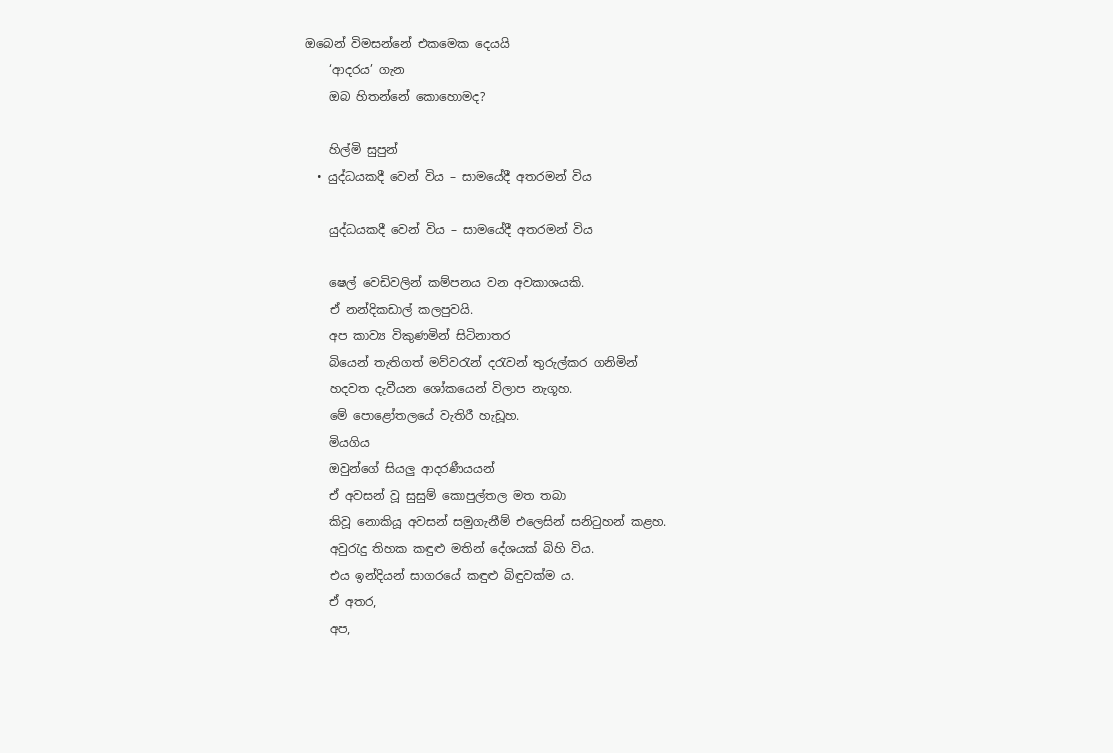ඔබෙන් විමසන්නේ එකමෙක දෙයයි
    ‘ආදරය’ ගැන
    ඔබ හිතන්නේ කොහොමද?

    හිල්මි සුපුන්
  • යුද්ධයකදී වෙන් විය – සාමයේදී අතරමන් විය

    යුද්ධයකදී වෙන් විය – සාමයේදී අතරමන් විය

    ෂෙල් වෙඩිවලින් කම්පනය වන අවකාශයකි.
    ඒ නන්දිකඩාල් කලපුවයි.
    අප කාව්‍ය විකුණමින් සිටිනාතර
    බියෙන් තැතිගත් මව්වරැන් දරැවන් තුරුල්කර ගනිමින්
    හදවත දැවීයන ශෝකයෙන් විලාප නැගූහ.
    මේ පොළෝතලයේ වැතිරී හැඩූහ.
    මියගිය
    ඔවුන්ගේ සියලු ආදරණීයයන්
    ඒ අවසන් වූ සුසුම් කොපුල්තල මත තබා
    කිවූ නොකියූ අවසන් සමුගැනීම් එලෙසින් සනිටුහන් කළහ.
    අවුරැදු තිහක කඳුළු මතින් දේශයක් බිහි විය.
    එය ඉන්දියන් සාගරයේ කඳුළු බිඳුවක්ම ය.
    ඒ අතර,
    අප,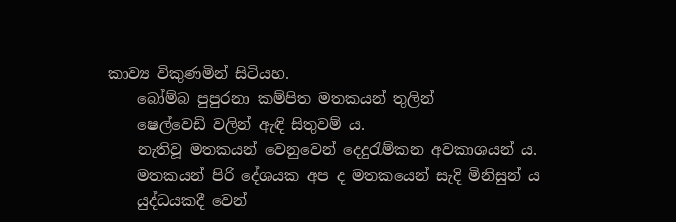කාව්‍ය විකුණමින් සිටියහ.
    බෝම්බ පුපුරනා කම්පිත මතකයන් තුලින්
    ෂෙල්වෙඩි වලින් ඇඳි සිතුවම්‍ ය.
    නැතිවූ මතකයන් වෙනුවෙන් දෙදුරැම්කන අවකාශයන්‍ ය.
    මතකයන් පිරි දේශයක අප ද මතකයෙන් සැදි මිනිසුන්‍ ය
    යුද්ධයකදී වෙන්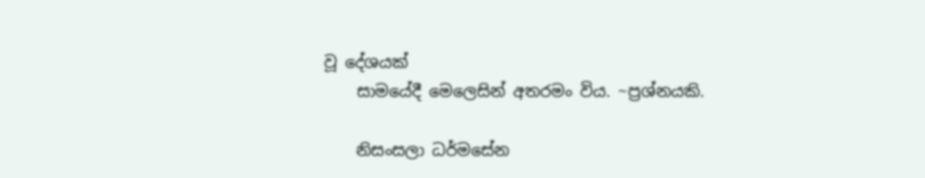වූ දේශයක්
    සාමයේදී මෙලෙසින් අතරමං විය. ~ප්‍රශ්නයකි.

    නිසංසලා ධර්මසේන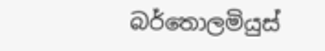බර්තොලමියුස්